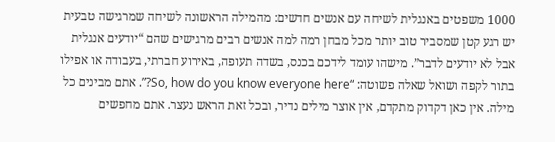1000 משפטים באנגלית לשיחה עם אנשים חדשים: מהמילה הראשונה לשיחה שמרגישה טבעית
יש רגע קטן שמסביר טוב יותר מכל מבחן רמה למה אנשים רבים מרגישים שהם “יודעים אנגלית אבל לא יודעים לדבר”. מישהו עומד לידכם בכנס, בשדה תעופה, באירוע חברתי, בעבודה או אפילו בתור לקפה ושואל שאלה פשוטה: “So, how do you know everyone here?”. אתם מבינים כל מילה. אין כאן דקדוק מתקדם, אין אוצר מילים נדיר, ובכל זאת הראש נעצר. אתם מחפשים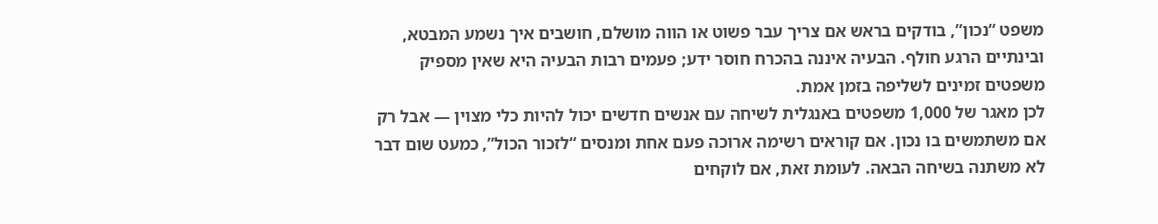משפט “נכון”, בודקים בראש אם צריך עבר פשוט או הווה מושלם, חושבים איך נשמע המבטא, ובינתיים הרגע חולף. הבעיה איננה בהכרח חוסר ידע; פעמים רבות הבעיה היא שאין מספיק משפטים זמינים לשליפה בזמן אמת.
לכן מאגר של 1,000 משפטים באנגלית לשיחה עם אנשים חדשים יכול להיות כלי מצוין — אבל רק אם משתמשים בו נכון. אם קוראים רשימה ארוכה פעם אחת ומנסים “לזכור הכול”, כמעט שום דבר לא משתנה בשיחה הבאה. לעומת זאת, אם לוקחים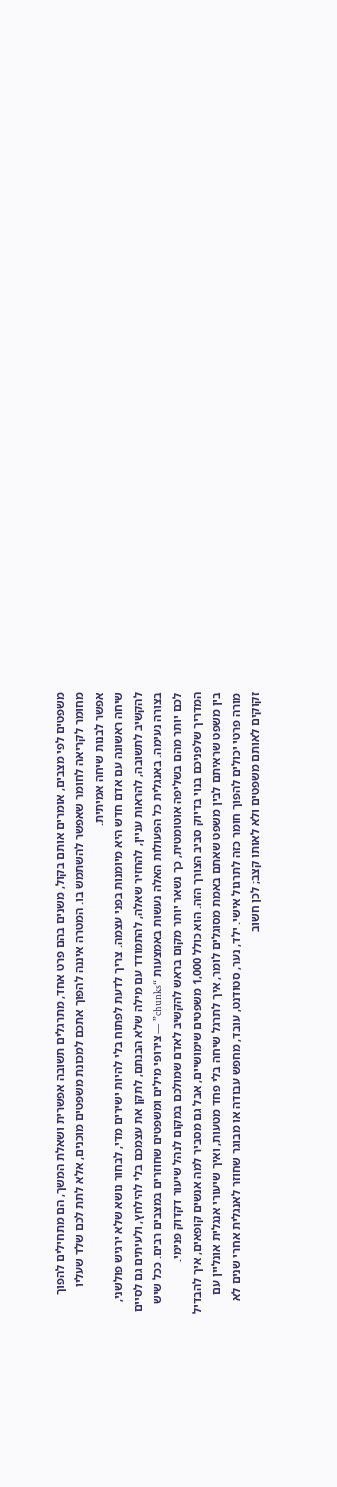משפטים לפי מצבים, אומרים אותם בקול, משנים בהם פרט אחד, מתרגלים תשובה אפשרית ושאלת המשך, הם מתחילים להפוך מחומר לקריאה לחומר שאפשר להשתמש בו. המטרה איננה להפוך אתכם למכונת משפטים מוכנים, אלא לתת לכם שלד שעליו אפשר לבנות שיחה אמיתית.
שיחה ראשונה עם אדם חדש היא מיומנות בפני עצמה. צריך לדעת לפתוח בלי להיות ישירים מדי, לבחור נושא שלא ירגיש פולשני, להקשיב לתשובה, להראות עניין, להחזיר שאלה, להתמודד עם מילה שלא הבנתם, לתקן את עצמכם בלי להילחץ, ולעיתים גם לסיים בצורה נעימה. באנגלית כל הפעולות האלה נעשות באמצעות “chunks” — צירופי מילים ומשפטים שחוזרים במצבים רבים. ככל שיש לכם יותר מהם בשליפה אוטומטית, כך נשאר יותר מקום בראש להקשיב לאדם שמולכם במקום לנהל שיעור דקדוק פנימי.
המדריך שלפניכם בנוי בדיוק סביב הצורך הזה. הוא כולל 1,000 משפטים שימושיים, אבל גם מסביר למה אנשים קופאים, איך להבדיל בין משפט שראיתם לבין משפט שאתם באמת מסוגלים לומר, איך לתרגל שיחה בלי פחד מטעות, ואיך שיעורי אנגלית אונליין עם מורה פרטי יכולים להפוך חומר כזה לתרגול אישי. ילד, נער, סטודנט, עובד, מחפש עבודה או מבוגר שחוזר לאנגלית אחרי שנים לא זקוקים לאותם משפטים ולא לאותו קצב; לכן חשוב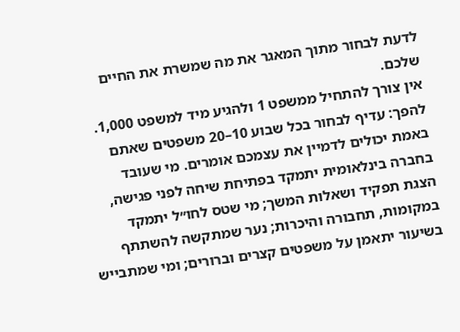לדעת לבחור מתוך המאגר את מה שמשרת את החיים שלכם.
אין צורך להתחיל ממשפט 1 ולהגיע מיד למשפט 1,000. להפך: עדיף לבחור בכל שבוע 10–20 משפטים שאתם באמת יכולים לדמיין את עצמכם אומרים. מי שעובד בחברה בינלאומית יתמקד בפתיחת שיחה לפני פגישה, הצגת תפקיד ושאלות המשך; מי שטס לחו״ל יתמקד במקומות, תחבורה והיכרות; נער שמתקשה להשתתף בשיעור יתאמן על משפטים קצרים וברורים; ומי שמתבייש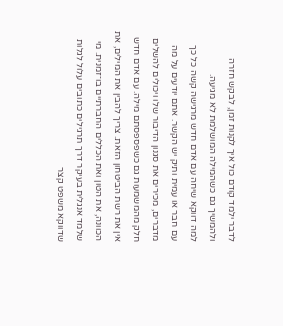לדבר ילמד קודם כול איך לקנות זמן, לבקש חזרה ולהמשיך גם כשהמילה המושלמת לא מגיעה.
למה דווקא שיחה עם אדם חדש מרגישה קשה כל כך
עם חבר או עמית ותיק יש הקשר. אתם יודעים על מה מדברים, מכירים את סגנון הדיבור שלו ויכולים להשלים חלק מהמשמעות גם כשפספסתם מילה. עם אדם חדש אין את רשת הביטחון הזאת. צריך להבין את המילים, את הכוונה, את הטון ואת הכללים החברתיים בו־זמנית. מי שלמד אנגלית בעיקר דרך תרגילים כתובים עלול לגלות שדווקא משפט קצר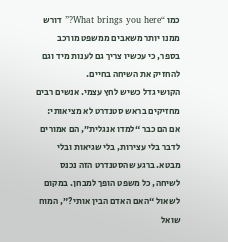כמו “What brings you here?” דורש ממנו יותר משאבים ממשפט מורכב בספר, כי עכשיו צריך גם לענות מיד וגם להחזיק את השיחה בחיים.
הקושי גדל כשיש לחץ עצמי. אנשים רבים מחזיקים בראש סטנדרט לא מציאותי: אם הם כבר “למדו אנגלית”, הם אמורים לדבר בלי עצירות, בלי שגיאות ובלי מבטא. ברגע שהסטנדרט הזה נכנס לשיחה, כל משפט הופך למבחן. במקום לשאול “האם האדם הבין אותי?”, המוח שואל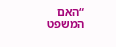“האם המשפט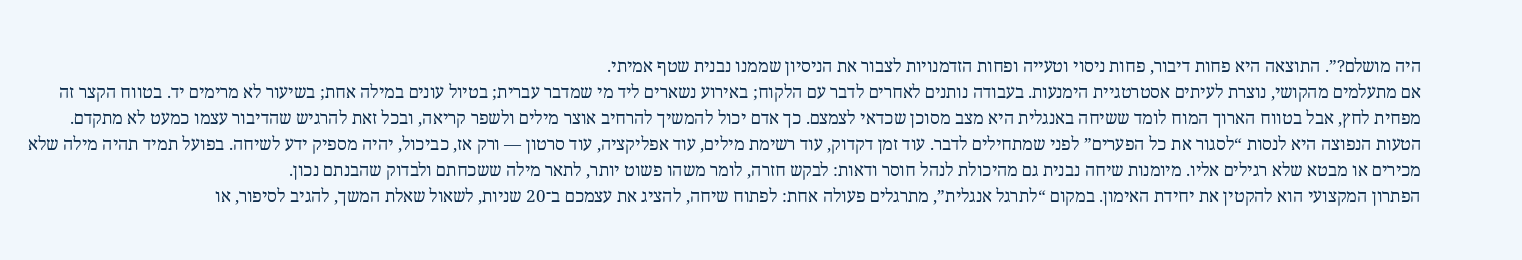היה מושלם?”. התוצאה היא פחות דיבור, פחות ניסוי וטעייה ופחות הזדמנויות לצבור את הניסיון שממנו נבנית שטף אמיתי.
אם מתעלמים מהקושי, נוצרת לעיתים אסטרטגיית הימנעות. בעבודה נותנים לאחרים לדבר עם הלקוח; באירוע נשארים ליד מי שמדבר עברית; בטיול עונים במילה אחת; בשיעור לא מרימים יד. בטווח הקצר זה מפחית לחץ, אבל בטווח הארוך המוח לומד ששיחה באנגלית היא מצב מסוכן שכדאי לצמצם. כך אדם יכול להמשיך להרחיב אוצר מילים ולשפר קריאה, ובכל זאת להרגיש שהדיבור עצמו כמעט לא מתקדם.
הטעות הנפוצה היא לנסות “לסגור את כל הפערים” לפני שמתחילים לדבר. עוד זמן דקדוק, עוד רשימת מילים, עוד אפליקציה, עוד סרטון — ורק אז, כביכול, יהיה מספיק ידע לשיחה. בפועל תמיד תהיה מילה שלא מכירים או מבטא שלא רגילים אליו. מיומנות שיחה נבנית גם מהיכולת לנהל חוסר ודאות: לבקש חזרה, לומר משהו פשוט יותר, לתאר מילה ששכחתם ולבדוק שהבנתם נכון.
הפתרון המקצועי הוא להקטין את יחידת האימון. במקום “לתרגל אנגלית”, מתרגלים פעולה אחת: לפתוח שיחה, להציג את עצמכם ב־20 שניות, לשאול שאלת המשך, להגיב לסיפור, או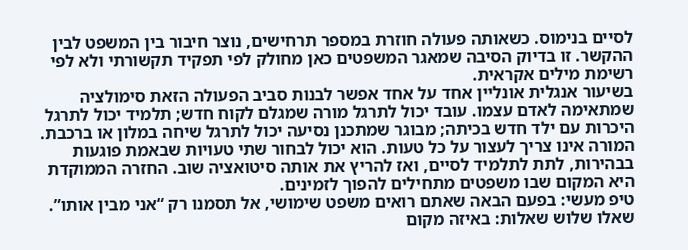לסיים בנימוס. כשאותה פעולה חוזרת במספר תרחישים, נוצר חיבור בין המשפט לבין ההקשר. זו בדיוק הסיבה שמאגר המשפטים כאן מחולק לפי תפקיד תקשורתי ולא לפי רשימת מילים אקראית.
בשיעור אנגלית אונליין אחד על אחד אפשר לבנות סביב הפעולה הזאת סימולציה שמתאימה לאדם עצמו. עובד יכול לתרגל מורה שמגלם לקוח חדש; תלמיד יכול לתרגל היכרות עם ילד חדש בכיתה; מבוגר שמתכנן נסיעה יכול לתרגל שיחה במלון או ברכבת. המורה אינו צריך לעצור על כל טעות. הוא יכול לבחור שתי טעויות שבאמת פוגעות בבהירות, לתת לתלמיד לסיים, ואז להריץ את אותה סיטואציה שוב. החזרה הממוקדת היא המקום שבו משפטים מתחילים להפוך לזמינים.
טיפ מעשי: בפעם הבאה שאתם רואים משפט שימושי, אל תסמנו רק “אני מבין אותו”. שאלו שלוש שאלות: באיזה מקום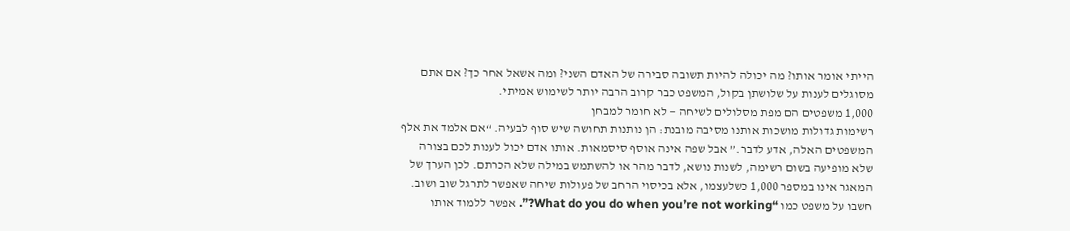הייתי אומר אותו? מה יכולה להיות תשובה סבירה של האדם השני? ומה אשאל אחר כך? אם אתם מסוגלים לענות על שלושתן בקול, המשפט כבר קרוב הרבה יותר לשימוש אמיתי.
1,000 משפטים הם מפת מסלולים לשיחה — לא חומר למבחן
רשימות גדולות מושכות אותנו מסיבה מובנת: הן נותנות תחושה שיש סוף לבעיה. “אם אלמד את אלף המשפטים האלה, אדע לדבר.” אבל שפה אינה אוסף סיסמאות. אותו אדם יכול לענות לכם בצורה שלא מופיעה בשום רשימה, לשנות נושא, לדבר מהר או להשתמש במילה שלא הכרתם. לכן הערך של המאגר אינו במספר 1,000 כשלעצמו, אלא בכיסוי הרחב של פעולות שיחה שאפשר לתרגל שוב ושוב.
חשבו על משפט כמו “What do you do when you’re not working?”. אפשר ללמוד אותו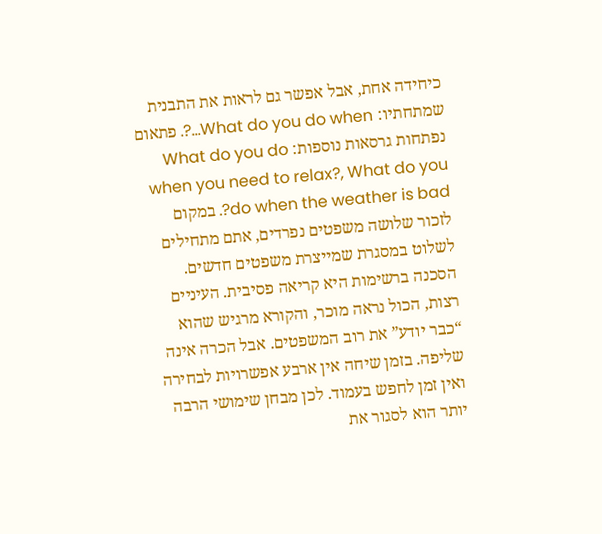כיחידה אחת, אבל אפשר גם לראות את התבנית שמתחתיו: What do you do when…?. פתאום נפתחות גרסאות נוספות: What do you do when you need to relax?, What do you do when the weather is bad?. במקום לזכור שלושה משפטים נפרדים, אתם מתחילים לשלוט במסגרת שמייצרת משפטים חדשים.
הסכנה ברשימות היא קריאה פסיבית. העיניים רצות, הכול נראה מוכר, והקורא מרגיש שהוא “כבר יודע” את רוב המשפטים. אבל הכרה אינה שליפה. בזמן שיחה אין ארבע אפשרויות לבחירה ואין זמן לחפש בעמוד. לכן מבחן שימושי הרבה יותר הוא לסגור את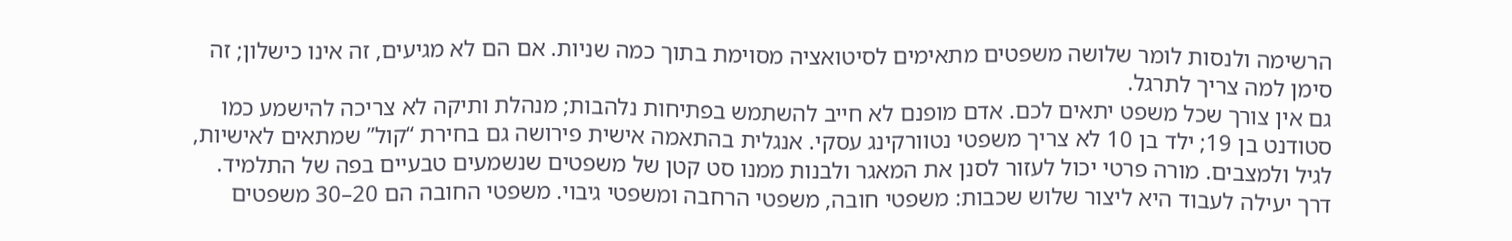הרשימה ולנסות לומר שלושה משפטים מתאימים לסיטואציה מסוימת בתוך כמה שניות. אם הם לא מגיעים, זה אינו כישלון; זה סימן למה צריך לתרגל.
גם אין צורך שכל משפט יתאים לכם. אדם מופנם לא חייב להשתמש בפתיחות נלהבות; מנהלת ותיקה לא צריכה להישמע כמו סטודנט בן 19; ילד בן 10 לא צריך משפטי נטוורקינג עסקי. אנגלית בהתאמה אישית פירושה גם בחירת “קול” שמתאים לאישיות, לגיל ולמצבים. מורה פרטי יכול לעזור לסנן את המאגר ולבנות ממנו סט קטן של משפטים שנשמעים טבעיים בפה של התלמיד.
דרך יעילה לעבוד היא ליצור שלוש שכבות: משפטי חובה, משפטי הרחבה ומשפטי גיבוי. משפטי החובה הם 20–30 משפטים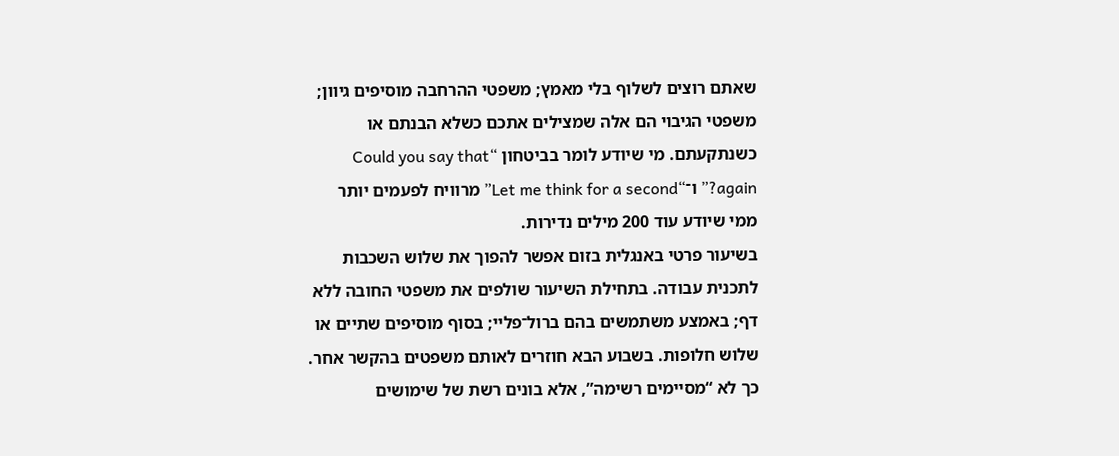שאתם רוצים לשלוף בלי מאמץ; משפטי ההרחבה מוסיפים גיוון; משפטי הגיבוי הם אלה שמצילים אתכם כשלא הבנתם או כשנתקעתם. מי שיודע לומר בביטחון “Could you say that again?” ו־“Let me think for a second” מרוויח לפעמים יותר ממי שיודע עוד 200 מילים נדירות.
בשיעור פרטי באנגלית בזום אפשר להפוך את שלוש השכבות לתכנית עבודה. בתחילת השיעור שולפים את משפטי החובה ללא דף; באמצע משתמשים בהם ברול־פליי; בסוף מוסיפים שתיים או שלוש חלופות. בשבוע הבא חוזרים לאותם משפטים בהקשר אחר. כך לא “מסיימים רשימה”, אלא בונים רשת של שימושים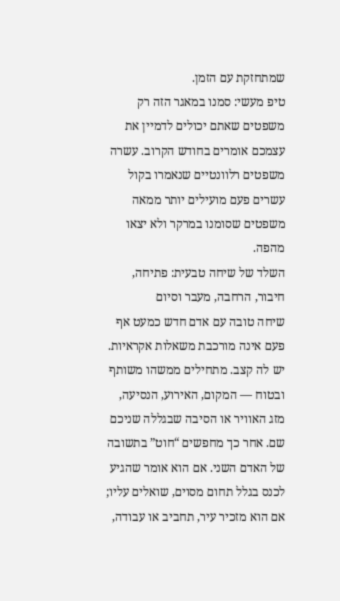שמתחזקת עם הזמן.
טיפ מעשי: סמנו במאגר הזה רק משפטים שאתם יכולים לדמיין את עצמכם אומרים בחודש הקרוב. עשרה משפטים רלוונטיים שנאמרו בקול עשרים פעם מועילים יותר ממאה משפטים שסומנו במרקר ולא יצאו מהפה.
השלד של שיחה טבעית: פתיחה, חיבור, הרחבה, מעבר וסיום
שיחה טובה עם אדם חדש כמעט אף פעם אינה מורכבת משאלות אקראיות. יש לה קצב. מתחילים ממשהו משותף ובטוח — המקום, האירוע, הנסיעה, מזג האוויר או הסיבה שבגללה שניכם שם. אחר כך מחפשים “חוט” בתשובה של האדם השני. אם הוא אומר שהגיע לכנס בגלל תחום מסוים, שואלים עליו; אם הוא מזכיר עיר, תחביב או עבודה,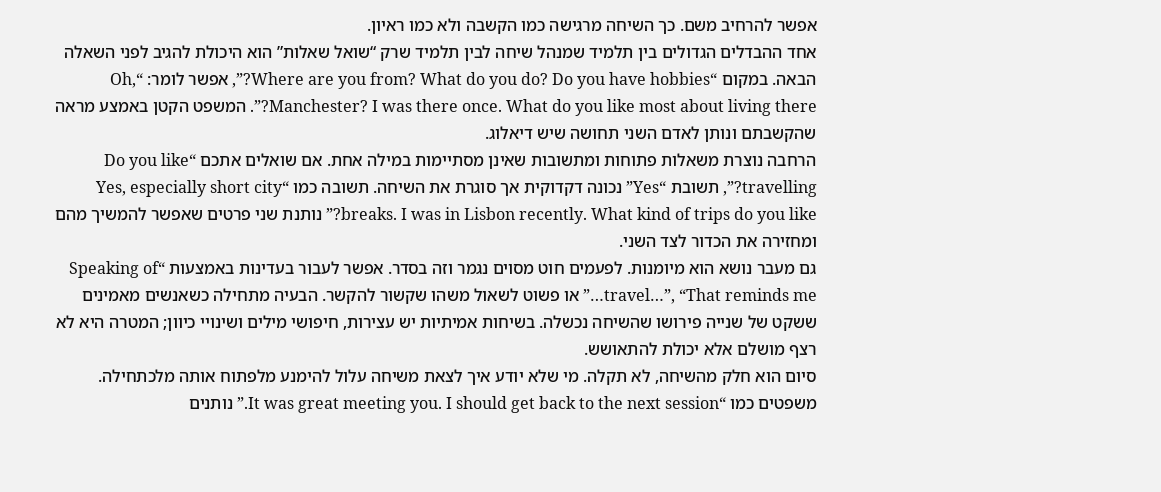אפשר להרחיב משם. כך השיחה מרגישה כמו הקשבה ולא כמו ראיון.
אחד ההבדלים הגדולים בין תלמיד שמנהל שיחה לבין תלמיד שרק “שואל שאלות” הוא היכולת להגיב לפני השאלה הבאה. במקום “Where are you from? What do you do? Do you have hobbies?”, אפשר לומר: “Oh, Manchester? I was there once. What do you like most about living there?”. המשפט הקטן באמצע מראה שהקשבתם ונותן לאדם השני תחושה שיש דיאלוג.
הרחבה נוצרת משאלות פתוחות ומתשובות שאינן מסתיימות במילה אחת. אם שואלים אתכם “Do you like travelling?”, תשובת “Yes” נכונה דקדוקית אך סוגרת את השיחה. תשובה כמו “Yes, especially short city breaks. I was in Lisbon recently. What kind of trips do you like?” נותנת שני פרטים שאפשר להמשיך מהם ומחזירה את הכדור לצד השני.
גם מעבר נושא הוא מיומנות. לפעמים חוט מסוים נגמר וזה בסדר. אפשר לעבור בעדינות באמצעות “Speaking of travel…”, “That reminds me…” או פשוט לשאול משהו שקשור להקשר. הבעיה מתחילה כשאנשים מאמינים ששקט של שנייה פירושו שהשיחה נכשלה. בשיחות אמיתיות יש עצירות, חיפושי מילים ושינויי כיוון; המטרה היא לא רצף מושלם אלא יכולת להתאושש.
סיום הוא חלק מהשיחה, לא תקלה. מי שלא יודע איך לצאת משיחה עלול להימנע מלפתוח אותה מלכתחילה. משפטים כמו “It was great meeting you. I should get back to the next session.” נותנים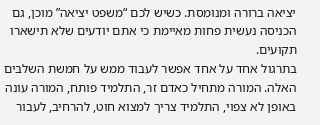יציאה ברורה ומנומסת. כשיש לכם “משפט יציאה” מוכן, גם הכניסה נעשית פחות מאיימת כי אתם יודעים שלא תישארו תקועים.
בתרגול אחד על אחד אפשר לעבוד ממש על חמשת השלבים האלה. המורה מתחיל כאדם זר, התלמיד פותח, המורה עונה באופן לא צפוי, התלמיד צריך למצוא חוט, להרחיב, לעבור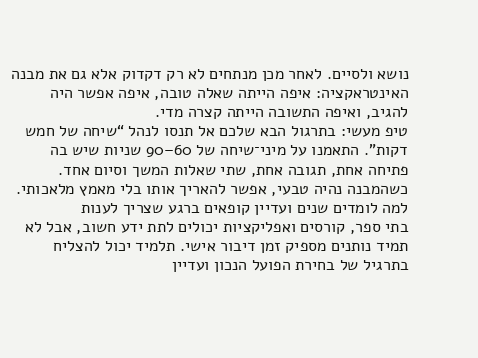נושא ולסיים. לאחר מכן מנתחים לא רק דקדוק אלא גם את מבנה האינטראקציה: איפה הייתה שאלה טובה, איפה אפשר היה להגיב, ואיפה התשובה הייתה קצרה מדי.
טיפ מעשי: בתרגול הבא שלכם אל תנסו לנהל “שיחה של חמש דקות”. התאמנו על מיני־שיחה של 60–90 שניות שיש בה פתיחה אחת, תגובה אחת, שתי שאלות המשך וסיום אחד. כשהמבנה נהיה טבעי, אפשר להאריך אותו בלי מאמץ מלאכותי.
למה לומדים שנים ועדיין קופאים ברגע שצריך לענות
בתי ספר, קורסים ואפליקציות יכולים לתת ידע חשוב, אבל לא תמיד נותנים מספיק זמן דיבור אישי. תלמיד יכול להצליח בתרגיל של בחירת הפועל הנכון ועדיין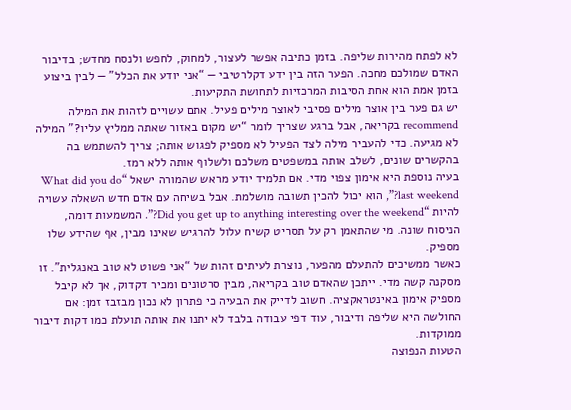לא לפתח מהירות שליפה. בזמן כתיבה אפשר לעצור, למחוק, לחפש ולנסח מחדש; בדיבור האדם שמולכם מחכה. הפער הזה בין ידע דקלרטיבי — “אני יודע את הכלל” — לבין ביצוע בזמן אמת הוא אחת הסיבות המרכזיות לתחושת התקיעות.
יש גם פער בין אוצר מילים פסיבי לאוצר מילים פעיל. אתם עשויים לזהות את המילה recommend בקריאה, אבל ברגע שצריך לומר “יש מקום באזור שאתה ממליץ עליו?” המילה לא מגיעה. כדי להעביר מילה לצד הפעיל לא מספיק לפגוש אותה; צריך להשתמש בה בהקשרים שונים, לשלב אותה במשפטים משלכם ולשלוף אותה ללא רמז.
בעיה נוספת היא אימון צפוי מדי. אם תלמיד יודע מראש שהמורה ישאל “What did you do last weekend?”, הוא יכול להכין תשובה מושלמת. אבל בשיחה עם אדם חדש השאלה עשויה להיות “Did you get up to anything interesting over the weekend?”. המשמעות דומה, הניסוח שונה. מי שהתאמן רק על תסריט קשיח עלול להרגיש שאינו מבין, אף שהידע שלו מספיק.
כאשר ממשיכים להתעלם מהפער, נוצרת לעיתים זהות של “אני פשוט לא טוב באנגלית”. זו מסקנה קשה מדי. ייתכן שהאדם טוב בקריאה, מבין סרטונים ומכיר דקדוק, אך לא קיבל מספיק אימון באינטראקציה. חשוב לדייק את הבעיה כי פתרון לא נכון מבזבז זמן: אם החולשה היא שליפה ודיבור, עוד דפי עבודה בלבד לא יתנו את אותה תועלת כמו דקות דיבור ממוקדות.
הטעות הנפוצה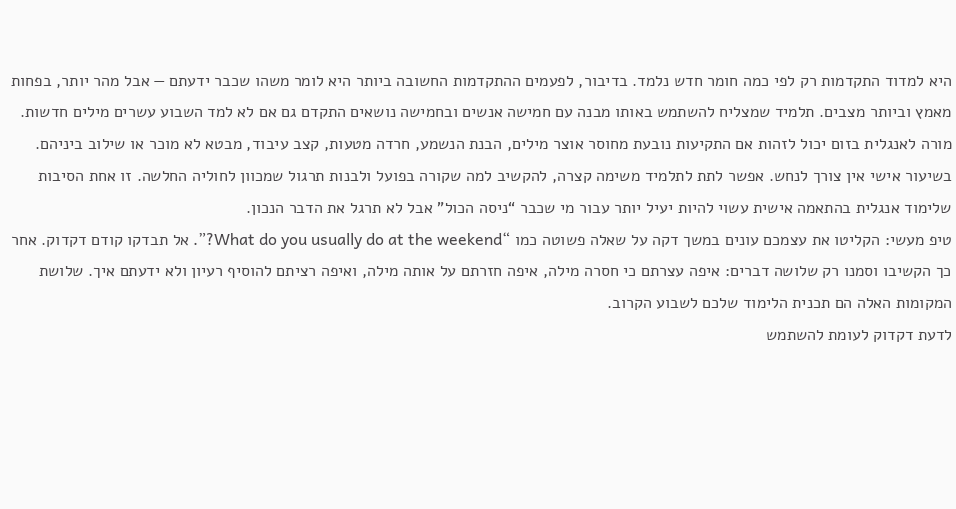היא למדוד התקדמות רק לפי כמה חומר חדש נלמד. בדיבור, לפעמים ההתקדמות החשובה ביותר היא לומר משהו שכבר ידעתם — אבל מהר יותר, בפחות מאמץ וביותר מצבים. תלמיד שמצליח להשתמש באותו מבנה עם חמישה אנשים ובחמישה נושאים התקדם גם אם לא למד השבוע עשרים מילים חדשות.
מורה לאנגלית בזום יכול לזהות אם התקיעות נובעת מחוסר אוצר מילים, הבנת הנשמע, חרדה מטעות, קצב עיבוד, מבטא לא מוכר או שילוב ביניהם. בשיעור אישי אין צורך לנחש. אפשר לתת לתלמיד משימה קצרה, להקשיב למה שקורה בפועל ולבנות תרגול שמכוון לחוליה החלשה. זו אחת הסיבות שלימוד אנגלית בהתאמה אישית עשוי להיות יעיל יותר עבור מי שכבר “ניסה הכול” אבל לא תרגל את הדבר הנכון.
טיפ מעשי: הקליטו את עצמכם עונים במשך דקה על שאלה פשוטה כמו “What do you usually do at the weekend?”. אל תבדקו קודם דקדוק. אחר כך הקשיבו וסמנו רק שלושה דברים: איפה עצרתם כי חסרה מילה, איפה חזרתם על אותה מילה, ואיפה רציתם להוסיף רעיון ולא ידעתם איך. שלושת המקומות האלה הם תכנית הלימוד שלכם לשבוע הקרוב.
לדעת דקדוק לעומת להשתמש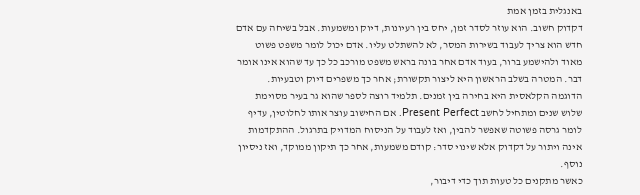באנגלית בזמן אמת
דקדוק חשוב. הוא עוזר לסדר זמן, יחס בין רעיונות, דיוק ומשמעות. אבל בשיחה עם אדם חדש הוא צריך לעבוד בשירות המסר, לא להשתלט עליו. אדם יכול לומר משפט פשוט מאוד ולהישמע ברור, בעוד אדם אחר בונה בראש משפט מורכב כל כך עד שהוא אינו אומר דבר. המטרה בשלב הראשון היא ליצור תקשורת; אחר כך משפרים דיוק וטבעיות.
הדוגמה הקלאסית היא בחירה בין זמנים. תלמיד רוצה לספר שהוא גר בעיר מסוימת שלוש שנים ומתחיל לחשב Present Perfect. אם החישוב עוצר אותו לחלוטין, עדיף לומר גרסה פשוטה שאפשר להבין, ואז לעבוד על הניסוח המדויק בתרגול. ההתקדמות אינה ויתור על דקדוק אלא שינוי סדר: קודם משמעות, אחר כך תיקון ממוקד, ואז ניסיון נוסף.
כאשר מתקנים כל טעות תוך כדי דיבור,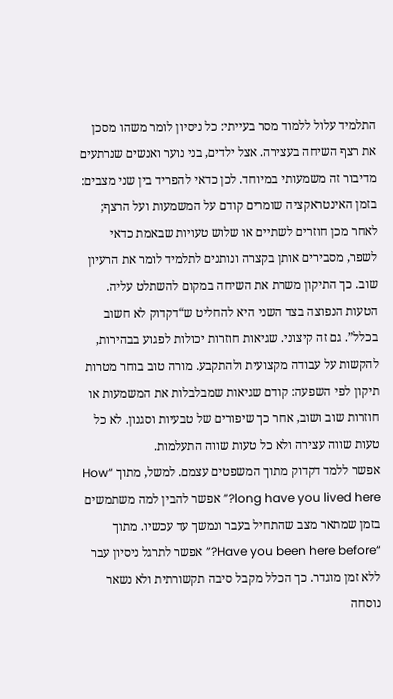התלמיד עלול ללמוד מסר בעייתי: כל ניסיון לומר משהו מסכן את רצף השיחה בעצירה. אצל ילדים, בני נוער ואנשים שנרתעים מדיבור זה משמעותי במיוחד. לכן כדאי להפריד בין שני מצבים: בזמן האינטראקציה שומרים קודם על המשמעות ועל הרצף; לאחר מכן חוזרים לשתיים או שלוש טעויות שבאמת כדאי לשפר, מסבירים אותן בקצרה ונותנים לתלמיד לומר את הרעיון שוב. כך התיקון משרת את השיחה במקום להשתלט עליה.
הטעות הנפוצה בצד השני היא להחליט ש“דקדוק לא חשוב בכלל”. גם זה קיצוני. שגיאות חוזרות יכולות לפגוע בבהירות, להקשות על עבודה מקצועית ולהתקבע. מורה טוב בוחר מטרות תיקון לפי השפעה: קודם שגיאות שמבלבלות את המשמעות או חוזרות שוב ושוב, אחר כך שיפורים של טבעיות וסגנון. לא כל טעות שווה עצירה ולא כל טעות שווה התעלמות.
אפשר ללמד דקדוק מתוך המשפטים עצמם. למשל, מתוך “How long have you lived here?” אפשר להבין למה משתמשים בזמן שמתאר מצב שהתחיל בעבר ונמשך עד עכשיו. מתוך “Have you been here before?” אפשר לתרגל ניסיון עבר ללא זמן מוגדר. כך הכלל מקבל סיבה תקשורתית ולא נשאר נוסחה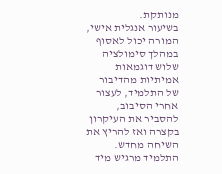מנותקת.
בשיעור אנגלית אישי, המורה יכול לאסוף במהלך סימולציה שלוש דוגמאות אמיתיות מהדיבור של התלמיד, לעצור אחרי הסיבוב, להסביר את העיקרון בקצרה ואז להריץ את השיחה מחדש. התלמיד מרגיש מיד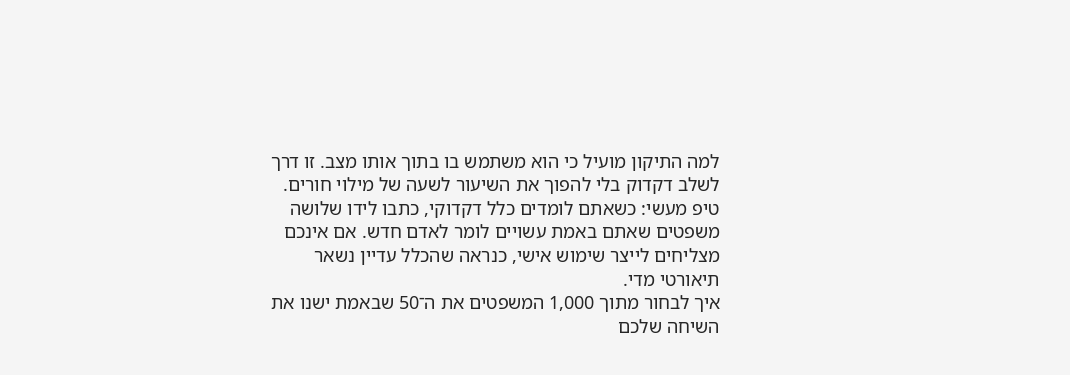למה התיקון מועיל כי הוא משתמש בו בתוך אותו מצב. זו דרך לשלב דקדוק בלי להפוך את השיעור לשעה של מילוי חורים.
טיפ מעשי: כשאתם לומדים כלל דקדוקי, כתבו לידו שלושה משפטים שאתם באמת עשויים לומר לאדם חדש. אם אינכם מצליחים לייצר שימוש אישי, כנראה שהכלל עדיין נשאר תיאורטי מדי.
איך לבחור מתוך 1,000 המשפטים את ה־50 שבאמת ישנו את השיחה שלכם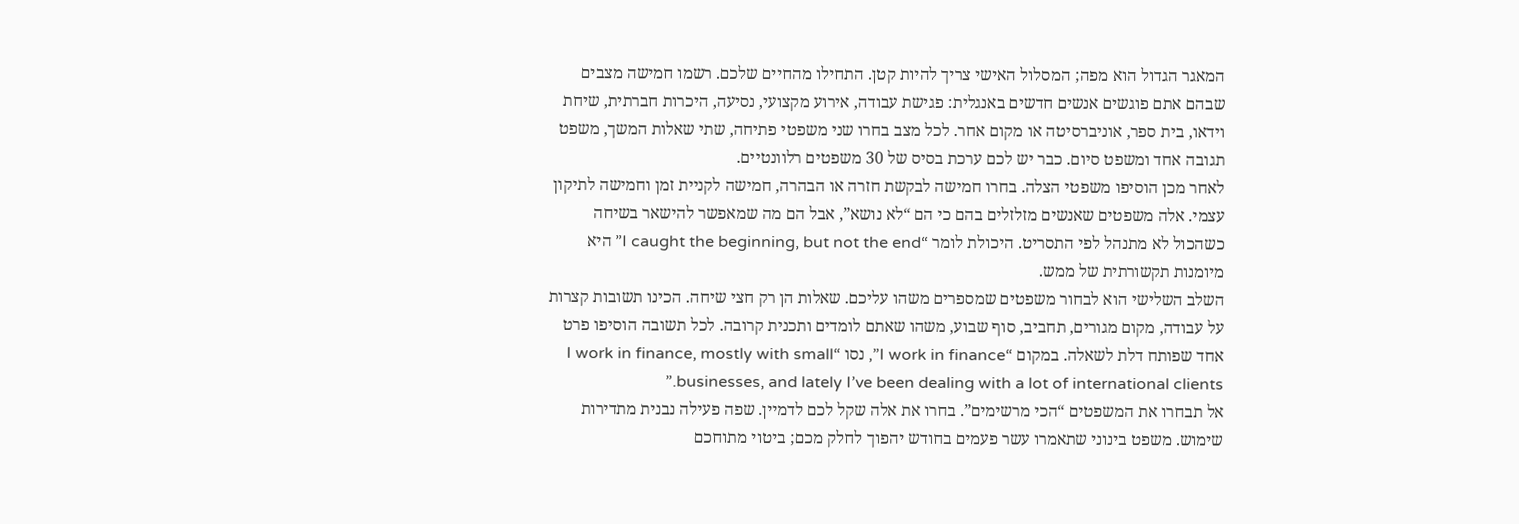המאגר הגדול הוא מפה; המסלול האישי צריך להיות קטן. התחילו מהחיים שלכם. רשמו חמישה מצבים שבהם אתם פוגשים אנשים חדשים באנגלית: פגישת עבודה, אירוע מקצועי, נסיעה, היכרות חברתית, שיחת וידאו, בית ספר, אוניברסיטה או מקום אחר. לכל מצב בחרו שני משפטי פתיחה, שתי שאלות המשך, משפט תגובה אחד ומשפט סיום. כבר יש לכם ערכת בסיס של 30 משפטים רלוונטיים.
לאחר מכן הוסיפו משפטי הצלה. בחרו חמישה לבקשת חזרה או הבהרה, חמישה לקניית זמן וחמישה לתיקון עצמי. אלה משפטים שאנשים מזלזלים בהם כי הם “לא נושא”, אבל הם מה שמאפשר להישאר בשיחה כשהכול לא מתנהל לפי התסריט. היכולת לומר “I caught the beginning, but not the end” היא מיומנות תקשורתית של ממש.
השלב השלישי הוא לבחור משפטים שמספרים משהו עליכם. שאלות הן רק חצי שיחה. הכינו תשובות קצרות על עבודה, מקום מגורים, תחביב, סוף שבוע, משהו שאתם לומדים ותכנית קרובה. לכל תשובה הוסיפו פרט אחד שפותח דלת לשאלה. במקום “I work in finance”, נסו “I work in finance, mostly with small businesses, and lately I’ve been dealing with a lot of international clients.”
אל תבחרו את המשפטים “הכי מרשימים”. בחרו את אלה שקל לכם לדמיין. שפה פעילה נבנית מתדירות שימוש. משפט בינוני שתאמרו עשר פעמים בחודש יהפוך לחלק מכם; ביטוי מתוחכם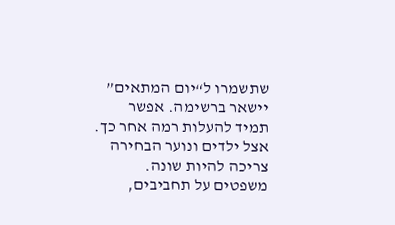שתשמרו ל“יום המתאים” יישאר ברשימה. אפשר תמיד להעלות רמה אחר כך.
אצל ילדים ונוער הבחירה צריכה להיות שונה. משפטים על תחביבים,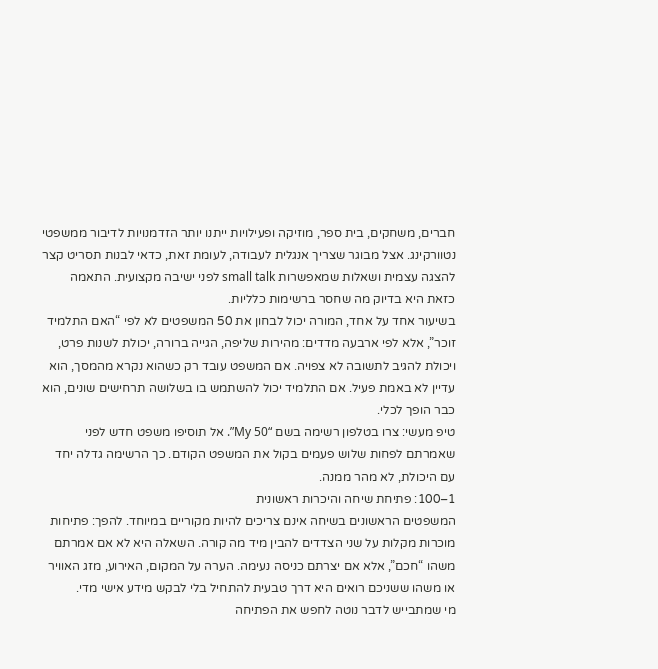חברים, משחקים, בית ספר, מוזיקה ופעילויות ייתנו יותר הזדמנויות לדיבור ממשפטי נטוורקינג. אצל מבוגר שצריך אנגלית לעבודה, לעומת זאת, כדאי לבנות תסריט קצר להצגה עצמית ושאלות שמאפשרות small talk לפני ישיבה מקצועית. התאמה כזאת היא בדיוק מה שחסר ברשימות כלליות.
בשיעור אחד על אחד, המורה יכול לבחון את 50 המשפטים לא לפי “האם התלמיד זוכר”, אלא לפי ארבעה מדדים: מהירות שליפה, הגייה ברורה, יכולת לשנות פרט, ויכולת להגיב לתשובה לא צפויה. אם המשפט עובד רק כשהוא נקרא מהמסך, הוא עדיין לא באמת פעיל. אם התלמיד יכול להשתמש בו בשלושה תרחישים שונים, הוא כבר הופך לכלי.
טיפ מעשי: צרו בטלפון רשימה בשם “My 50”. אל תוסיפו משפט חדש לפני שאמרתם לפחות שלוש פעמים בקול את המשפט הקודם. כך הרשימה גדלה יחד עם היכולת, לא מהר ממנה.
1–100: פתיחת שיחה והיכרות ראשונית
המשפטים הראשונים בשיחה אינם צריכים להיות מקוריים במיוחד. להפך: פתיחות מוכרות מקלות על שני הצדדים להבין מיד מה קורה. השאלה היא לא אם אמרתם משהו “חכם”, אלא אם יצרתם כניסה נעימה. הערה על המקום, האירוע, מזג האוויר או משהו ששניכם רואים היא דרך טבעית להתחיל בלי לבקש מידע אישי מדי.
מי שמתבייש לדבר נוטה לחפש את הפתיחה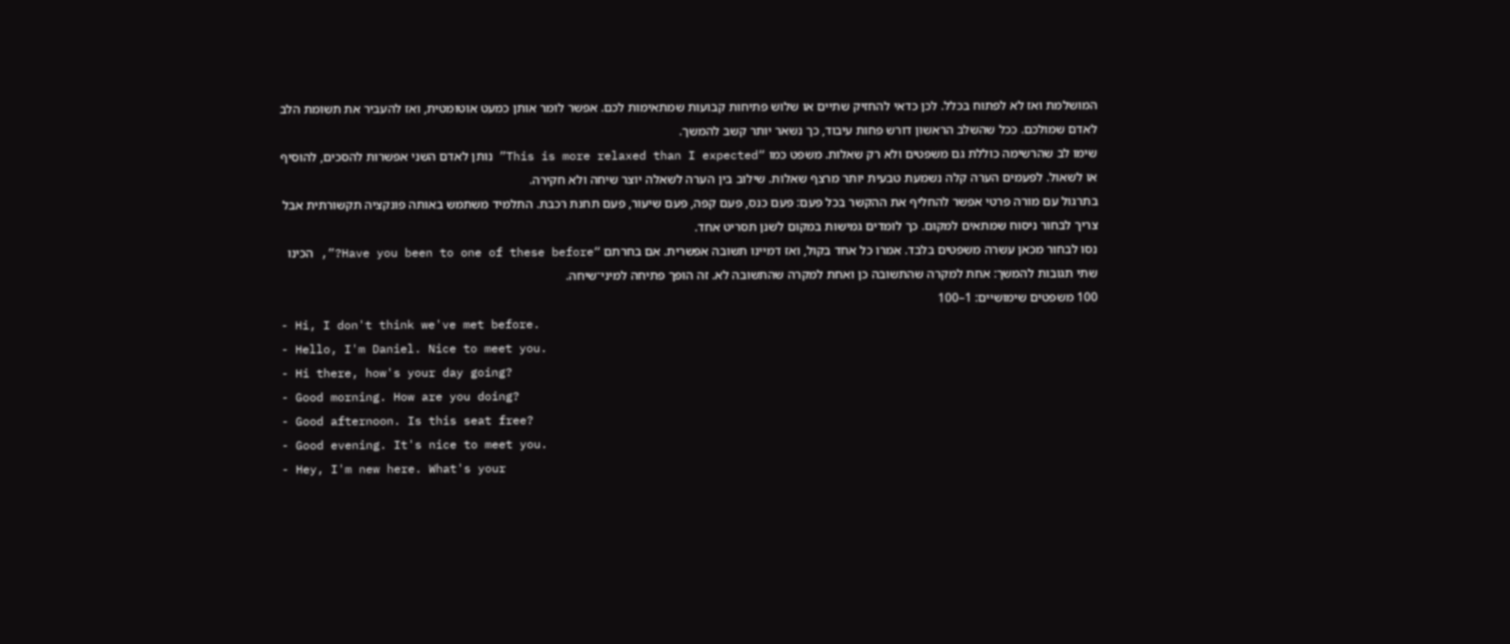המושלמת ואז לא לפתוח בכלל. לכן כדאי להחזיק שתיים או שלוש פתיחות קבועות שמתאימות לכם. אפשר לומר אותן כמעט אוטומטית, ואז להעביר את תשומת הלב לאדם שמולכם. ככל שהשלב הראשון דורש פחות עיבוד, כך נשאר יותר קשב להמשך.
שימו לב שהרשימה כוללת גם משפטים ולא רק שאלות. משפט כמו “This is more relaxed than I expected” נותן לאדם השני אפשרות להסכים, להוסיף או לשאול. לפעמים הערה קלה נשמעת טבעית יותר מרצף שאלות. שילוב בין הערה לשאלה יוצר שיחה ולא חקירה.
בתרגול עם מורה פרטי אפשר להחליף את ההקשר בכל פעם: פעם כנס, פעם קפה, פעם שיעור, פעם תחנת רכבת. התלמיד משתמש באותה פונקציה תקשורתית אבל צריך לבחור ניסוח שמתאים למקום. כך לומדים גמישות במקום לשנן תסריט אחד.
נסו לבחור מכאן עשרה משפטים בלבד. אמרו כל אחד בקול, ואז דמיינו תשובה אפשרית. אם בחרתם “Have you been to one of these before?”, הכינו שתי תגובות להמשך: אחת למקרה שהתשובה כן ואחת למקרה שהתשובה לא. זה הופך פתיחה למיני־שיחה.
100 משפטים שימושיים: 1–100
- Hi, I don't think we've met before.
- Hello, I'm Daniel. Nice to meet you.
- Hi there, how's your day going?
- Good morning. How are you doing?
- Good afternoon. Is this seat free?
- Good evening. It's nice to meet you.
- Hey, I'm new here. What's your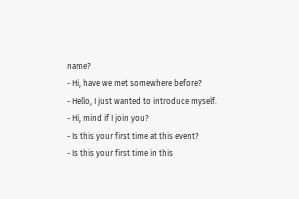name?
- Hi, have we met somewhere before?
- Hello, I just wanted to introduce myself.
- Hi, mind if I join you?
- Is this your first time at this event?
- Is this your first time in this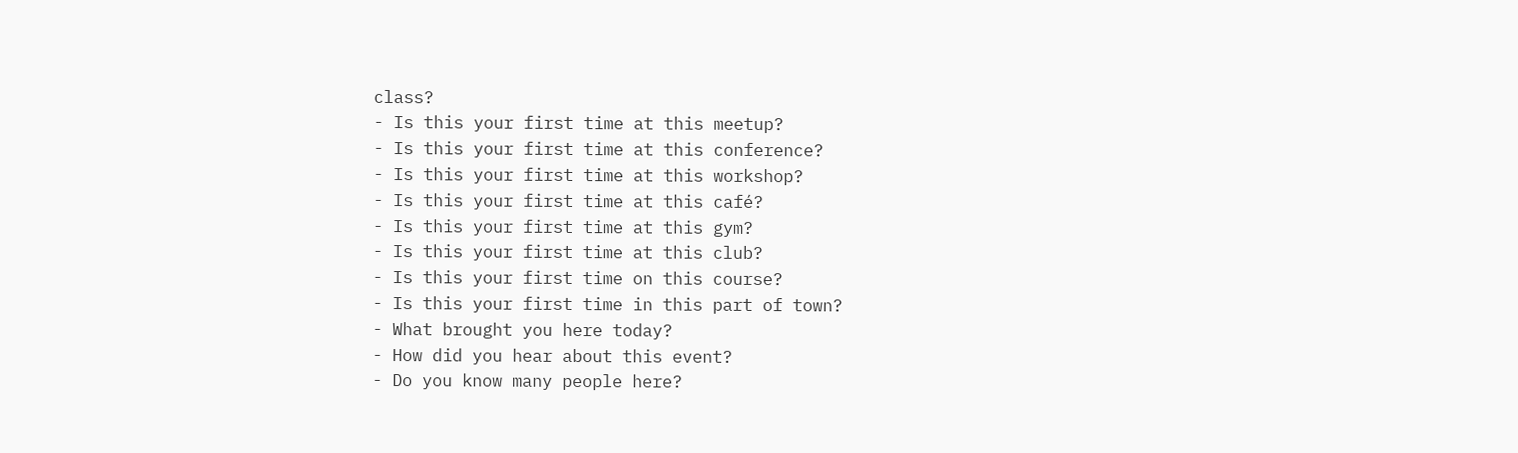class?
- Is this your first time at this meetup?
- Is this your first time at this conference?
- Is this your first time at this workshop?
- Is this your first time at this café?
- Is this your first time at this gym?
- Is this your first time at this club?
- Is this your first time on this course?
- Is this your first time in this part of town?
- What brought you here today?
- How did you hear about this event?
- Do you know many people here?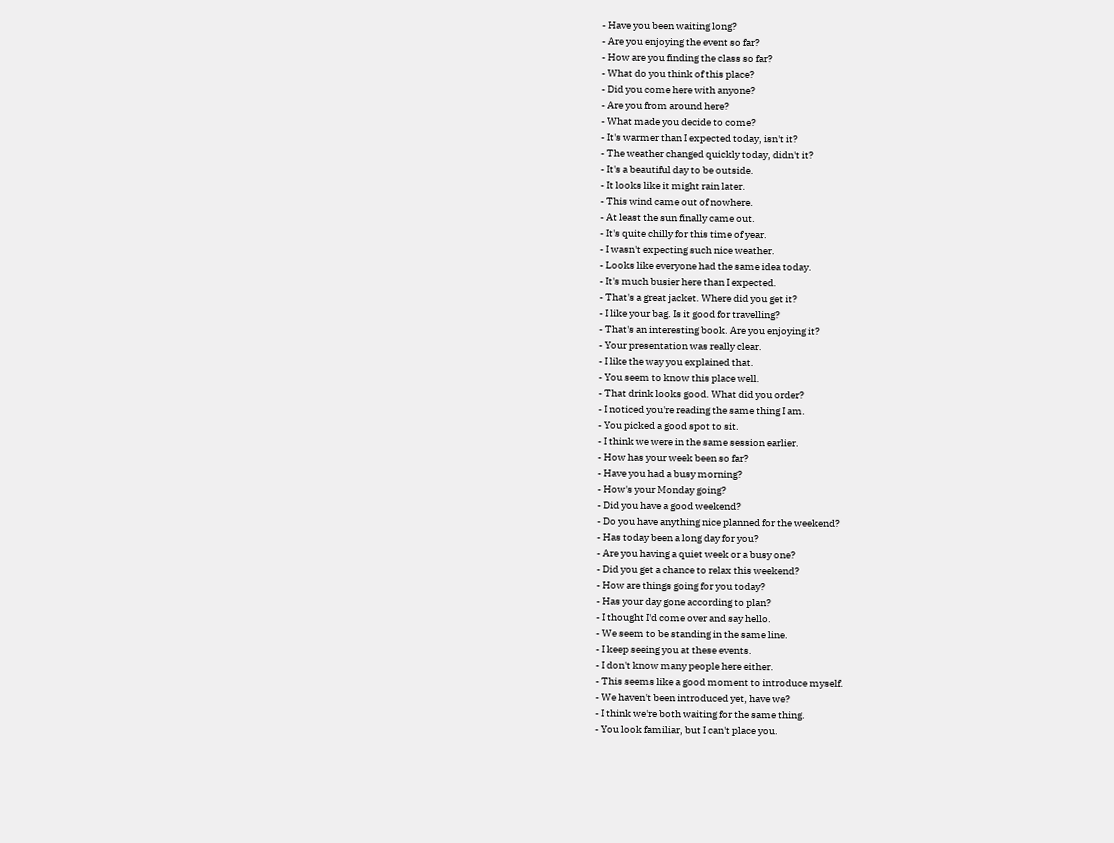- Have you been waiting long?
- Are you enjoying the event so far?
- How are you finding the class so far?
- What do you think of this place?
- Did you come here with anyone?
- Are you from around here?
- What made you decide to come?
- It's warmer than I expected today, isn't it?
- The weather changed quickly today, didn't it?
- It's a beautiful day to be outside.
- It looks like it might rain later.
- This wind came out of nowhere.
- At least the sun finally came out.
- It's quite chilly for this time of year.
- I wasn't expecting such nice weather.
- Looks like everyone had the same idea today.
- It's much busier here than I expected.
- That's a great jacket. Where did you get it?
- I like your bag. Is it good for travelling?
- That's an interesting book. Are you enjoying it?
- Your presentation was really clear.
- I like the way you explained that.
- You seem to know this place well.
- That drink looks good. What did you order?
- I noticed you're reading the same thing I am.
- You picked a good spot to sit.
- I think we were in the same session earlier.
- How has your week been so far?
- Have you had a busy morning?
- How's your Monday going?
- Did you have a good weekend?
- Do you have anything nice planned for the weekend?
- Has today been a long day for you?
- Are you having a quiet week or a busy one?
- Did you get a chance to relax this weekend?
- How are things going for you today?
- Has your day gone according to plan?
- I thought I'd come over and say hello.
- We seem to be standing in the same line.
- I keep seeing you at these events.
- I don't know many people here either.
- This seems like a good moment to introduce myself.
- We haven't been introduced yet, have we?
- I think we're both waiting for the same thing.
- You look familiar, but I can't place you.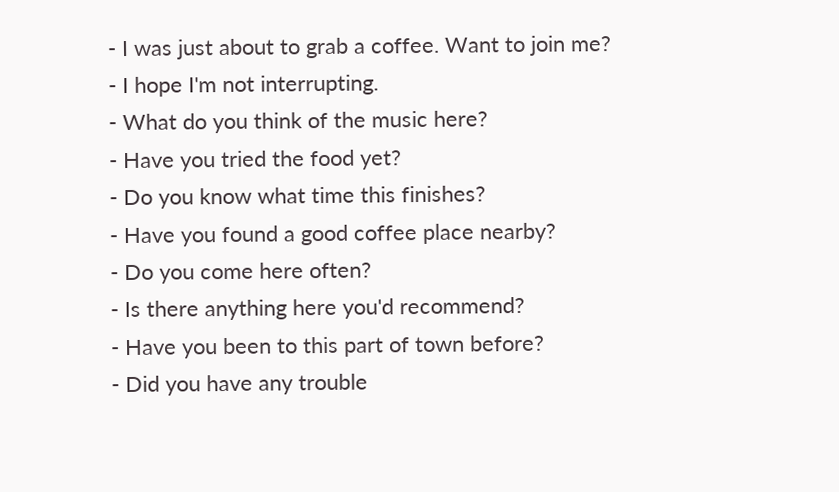- I was just about to grab a coffee. Want to join me?
- I hope I'm not interrupting.
- What do you think of the music here?
- Have you tried the food yet?
- Do you know what time this finishes?
- Have you found a good coffee place nearby?
- Do you come here often?
- Is there anything here you'd recommend?
- Have you been to this part of town before?
- Did you have any trouble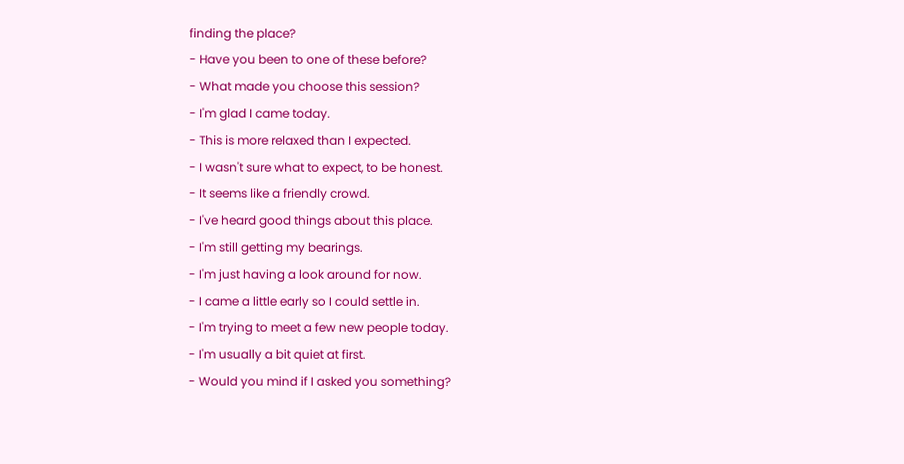finding the place?
- Have you been to one of these before?
- What made you choose this session?
- I'm glad I came today.
- This is more relaxed than I expected.
- I wasn't sure what to expect, to be honest.
- It seems like a friendly crowd.
- I've heard good things about this place.
- I'm still getting my bearings.
- I'm just having a look around for now.
- I came a little early so I could settle in.
- I'm trying to meet a few new people today.
- I'm usually a bit quiet at first.
- Would you mind if I asked you something?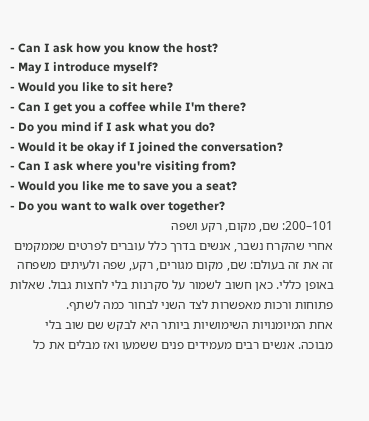- Can I ask how you know the host?
- May I introduce myself?
- Would you like to sit here?
- Can I get you a coffee while I'm there?
- Do you mind if I ask what you do?
- Would it be okay if I joined the conversation?
- Can I ask where you're visiting from?
- Would you like me to save you a seat?
- Do you want to walk over together?
101–200: שם, מקום, רקע ושפה
אחרי שהקרח נשבר, אנשים בדרך כלל עוברים לפרטים שממקמים זה את זה בעולם: שם, מקום מגורים, רקע, שפה ולעיתים משפחה באופן כללי. כאן חשוב לשמור על סקרנות בלי לחצות גבול. שאלות פתוחות ורכות מאפשרות לצד השני לבחור כמה לשתף.
אחת המיומנויות השימושיות ביותר היא לבקש שם שוב בלי מבוכה. אנשים רבים מעמידים פנים ששמעו ואז מבלים את כל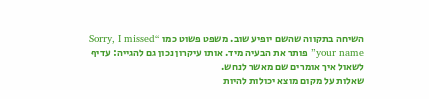השיחה בתקווה שהשם יופיע שוב. משפט פשוט כמו “Sorry, I missed your name” פותר את הבעיה מיד. אותו עיקרון נכון גם להגייה: עדיף לשאול איך אומרים שם מאשר לנחש.
שאלות על מקום מוצא יכולות להיות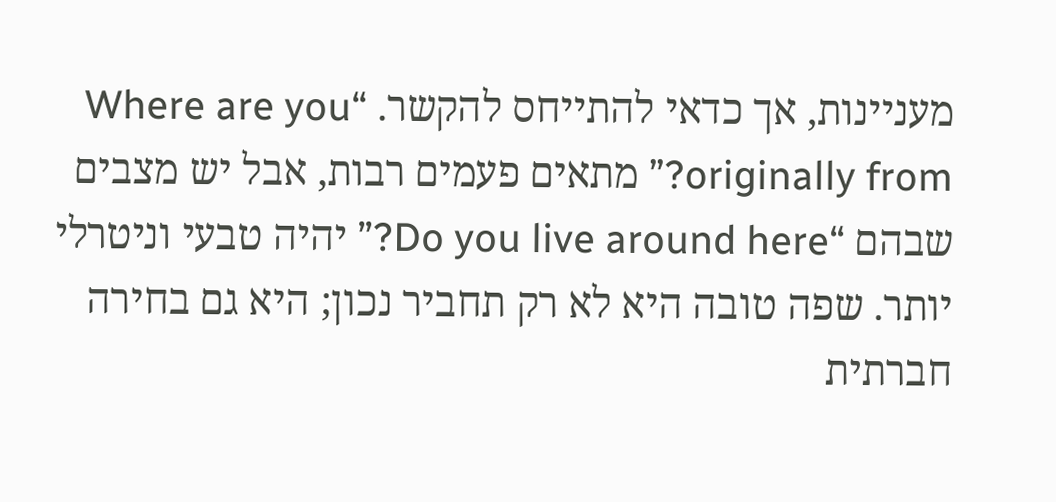מעניינות, אך כדאי להתייחס להקשר. “Where are you originally from?” מתאים פעמים רבות, אבל יש מצבים שבהם “Do you live around here?” יהיה טבעי וניטרלי יותר. שפה טובה היא לא רק תחביר נכון; היא גם בחירה חברתית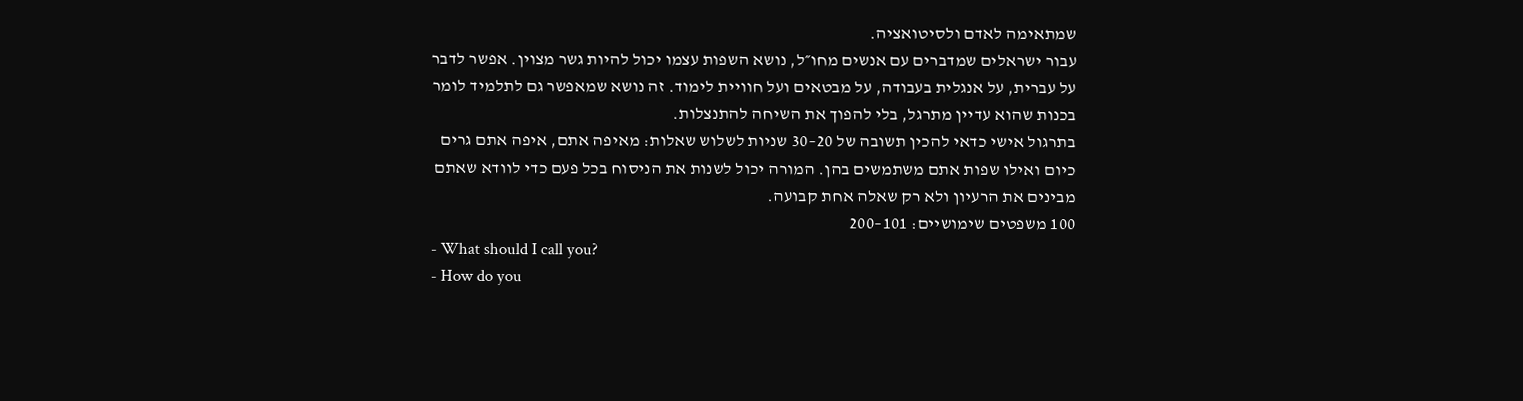שמתאימה לאדם ולסיטואציה.
עבור ישראלים שמדברים עם אנשים מחו״ל, נושא השפות עצמו יכול להיות גשר מצוין. אפשר לדבר על עברית, על אנגלית בעבודה, על מבטאים ועל חוויית לימוד. זה נושא שמאפשר גם לתלמיד לומר בכנות שהוא עדיין מתרגל, בלי להפוך את השיחה להתנצלות.
בתרגול אישי כדאי להכין תשובה של 20–30 שניות לשלוש שאלות: מאיפה אתם, איפה אתם גרים כיום ואילו שפות אתם משתמשים בהן. המורה יכול לשנות את הניסוח בכל פעם כדי לוודא שאתם מבינים את הרעיון ולא רק שאלה אחת קבועה.
100 משפטים שימושיים: 101–200
- What should I call you?
- How do you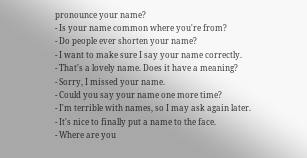pronounce your name?
- Is your name common where you're from?
- Do people ever shorten your name?
- I want to make sure I say your name correctly.
- That's a lovely name. Does it have a meaning?
- Sorry, I missed your name.
- Could you say your name one more time?
- I'm terrible with names, so I may ask again later.
- It's nice to finally put a name to the face.
- Where are you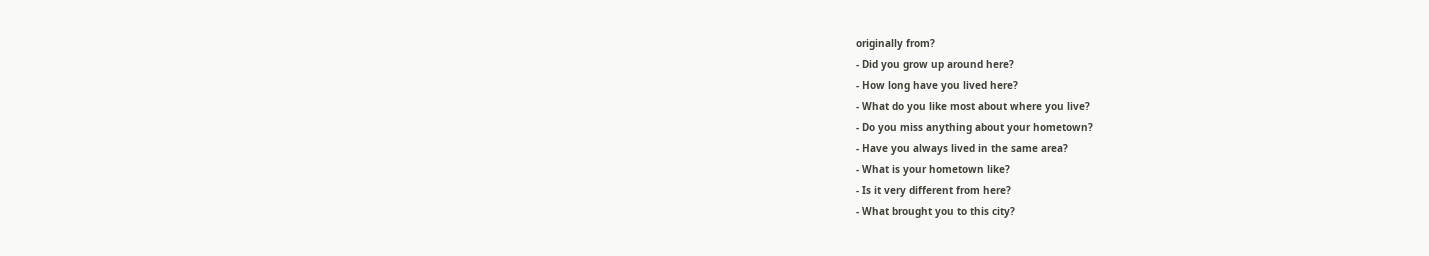originally from?
- Did you grow up around here?
- How long have you lived here?
- What do you like most about where you live?
- Do you miss anything about your hometown?
- Have you always lived in the same area?
- What is your hometown like?
- Is it very different from here?
- What brought you to this city?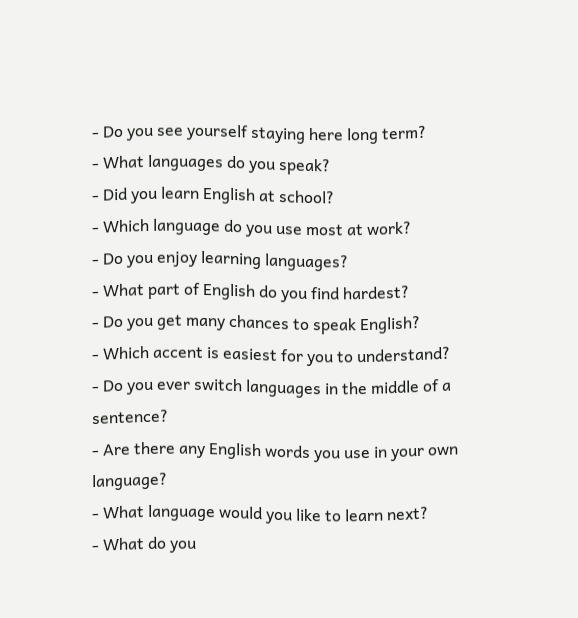- Do you see yourself staying here long term?
- What languages do you speak?
- Did you learn English at school?
- Which language do you use most at work?
- Do you enjoy learning languages?
- What part of English do you find hardest?
- Do you get many chances to speak English?
- Which accent is easiest for you to understand?
- Do you ever switch languages in the middle of a sentence?
- Are there any English words you use in your own language?
- What language would you like to learn next?
- What do you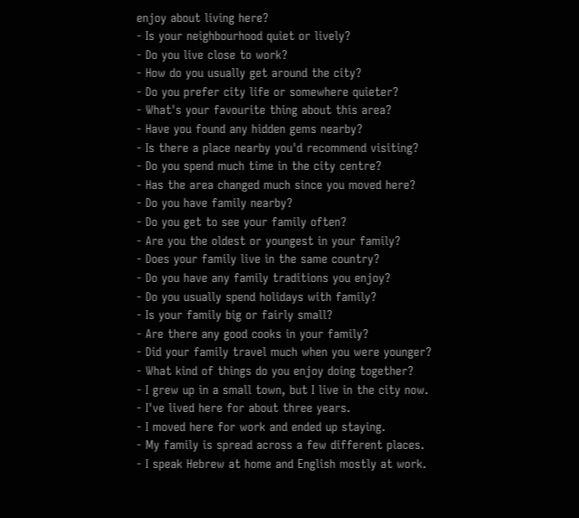enjoy about living here?
- Is your neighbourhood quiet or lively?
- Do you live close to work?
- How do you usually get around the city?
- Do you prefer city life or somewhere quieter?
- What's your favourite thing about this area?
- Have you found any hidden gems nearby?
- Is there a place nearby you'd recommend visiting?
- Do you spend much time in the city centre?
- Has the area changed much since you moved here?
- Do you have family nearby?
- Do you get to see your family often?
- Are you the oldest or youngest in your family?
- Does your family live in the same country?
- Do you have any family traditions you enjoy?
- Do you usually spend holidays with family?
- Is your family big or fairly small?
- Are there any good cooks in your family?
- Did your family travel much when you were younger?
- What kind of things do you enjoy doing together?
- I grew up in a small town, but I live in the city now.
- I've lived here for about three years.
- I moved here for work and ended up staying.
- My family is spread across a few different places.
- I speak Hebrew at home and English mostly at work.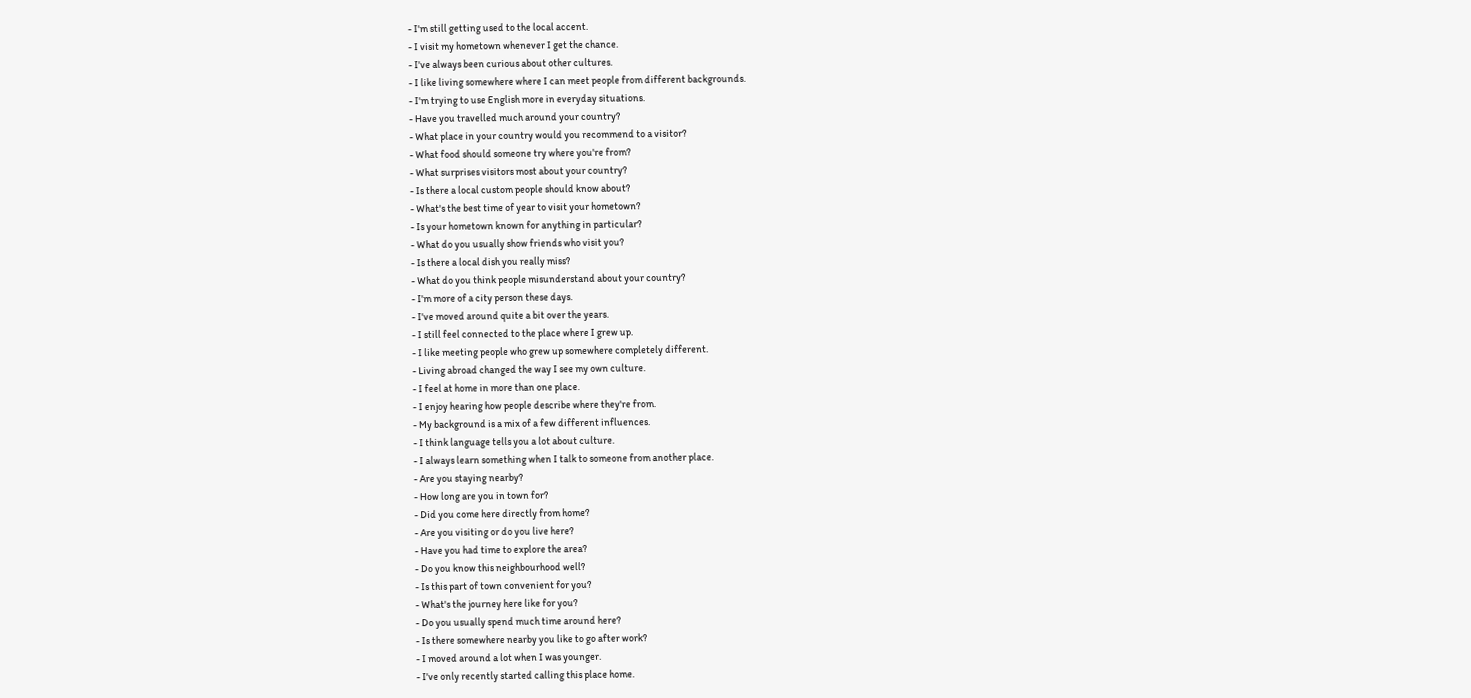- I'm still getting used to the local accent.
- I visit my hometown whenever I get the chance.
- I've always been curious about other cultures.
- I like living somewhere where I can meet people from different backgrounds.
- I'm trying to use English more in everyday situations.
- Have you travelled much around your country?
- What place in your country would you recommend to a visitor?
- What food should someone try where you're from?
- What surprises visitors most about your country?
- Is there a local custom people should know about?
- What's the best time of year to visit your hometown?
- Is your hometown known for anything in particular?
- What do you usually show friends who visit you?
- Is there a local dish you really miss?
- What do you think people misunderstand about your country?
- I'm more of a city person these days.
- I've moved around quite a bit over the years.
- I still feel connected to the place where I grew up.
- I like meeting people who grew up somewhere completely different.
- Living abroad changed the way I see my own culture.
- I feel at home in more than one place.
- I enjoy hearing how people describe where they're from.
- My background is a mix of a few different influences.
- I think language tells you a lot about culture.
- I always learn something when I talk to someone from another place.
- Are you staying nearby?
- How long are you in town for?
- Did you come here directly from home?
- Are you visiting or do you live here?
- Have you had time to explore the area?
- Do you know this neighbourhood well?
- Is this part of town convenient for you?
- What's the journey here like for you?
- Do you usually spend much time around here?
- Is there somewhere nearby you like to go after work?
- I moved around a lot when I was younger.
- I've only recently started calling this place home.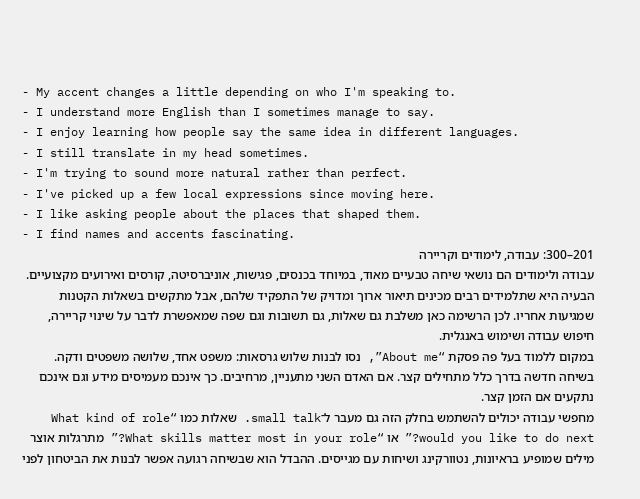- My accent changes a little depending on who I'm speaking to.
- I understand more English than I sometimes manage to say.
- I enjoy learning how people say the same idea in different languages.
- I still translate in my head sometimes.
- I'm trying to sound more natural rather than perfect.
- I've picked up a few local expressions since moving here.
- I like asking people about the places that shaped them.
- I find names and accents fascinating.
201–300: עבודה, לימודים וקריירה
עבודה ולימודים הם נושאי שיחה טבעיים מאוד, במיוחד בכנסים, פגישות, אוניברסיטה, קורסים ואירועים מקצועיים. הבעיה היא שתלמידים רבים מכינים תיאור ארוך ומדויק של התפקיד שלהם, אבל מתקשים בשאלות הקטנות שמגיעות אחריו. לכן הרשימה כאן משלבת גם שאלות, גם תשובות וגם שפה שמאפשרת לדבר על שינוי קריירה, חיפוש עבודה ושימוש באנגלית.
במקום ללמוד בעל פה פסקת “About me”, נסו לבנות שלוש גרסאות: משפט אחד, שלושה משפטים ודקה. בשיחה חדשה בדרך כלל מתחילים קצר. אם האדם השני מתעניין, מרחיבים. כך אינכם מעמיסים מידע וגם אינכם נתקעים אם הזמן קצר.
מחפשי עבודה יכולים להשתמש בחלק הזה גם מעבר ל־small talk. שאלות כמו “What kind of role would you like to do next?” או “What skills matter most in your role?” מתרגלות אוצר מילים שמופיע בראיונות, נטוורקינג ושיחות עם מגייסים. ההבדל הוא שבשיחה רגועה אפשר לבנות את הביטחון לפני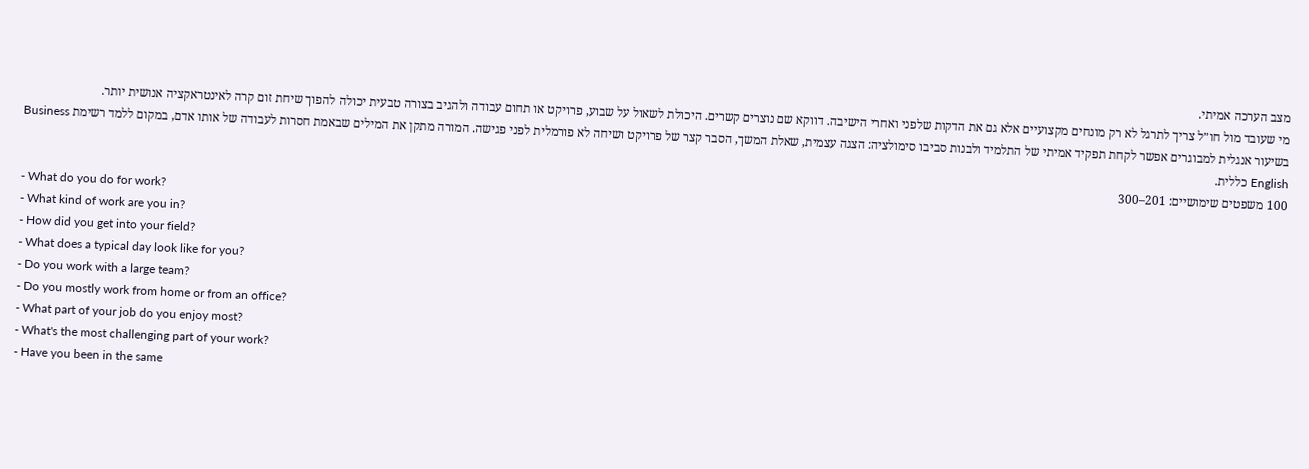מצב הערכה אמיתי.
מי שעובד מול חו״ל צריך לתרגל לא רק מונחים מקצועיים אלא גם את הדקות שלפני ואחרי הישיבה. דווקא שם נוצרים קשרים. היכולת לשאול על שבוע, פרויקט או תחום עבודה ולהגיב בצורה טבעית יכולה להפוך שיחת זום קרה לאינטראקציה אנושית יותר.
בשיעור אנגלית למבוגרים אפשר לקחת תפקיד אמיתי של התלמיד ולבנות סביבו סימולציה: הצגה עצמית, שאלת המשך, הסבר קצר של פרויקט ושיחה לא פורמלית לפני פגישה. המורה מתקן את המילים שבאמת חסרות לעבודה של אותו אדם, במקום ללמד רשימת Business English כללית.
100 משפטים שימושיים: 201–300
- What do you do for work?
- What kind of work are you in?
- How did you get into your field?
- What does a typical day look like for you?
- Do you work with a large team?
- Do you mostly work from home or from an office?
- What part of your job do you enjoy most?
- What's the most challenging part of your work?
- Have you been in the same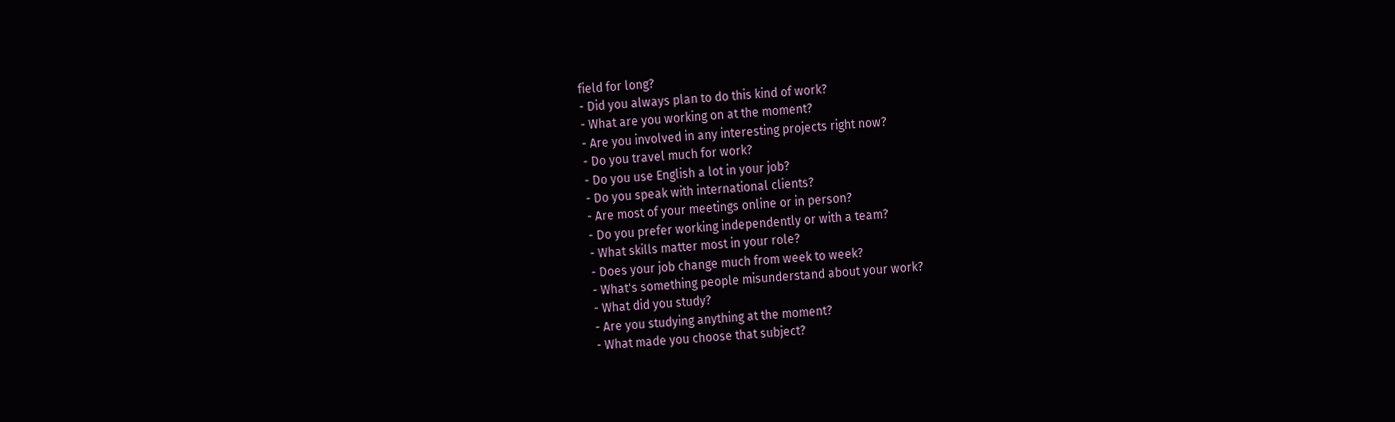field for long?
- Did you always plan to do this kind of work?
- What are you working on at the moment?
- Are you involved in any interesting projects right now?
- Do you travel much for work?
- Do you use English a lot in your job?
- Do you speak with international clients?
- Are most of your meetings online or in person?
- Do you prefer working independently or with a team?
- What skills matter most in your role?
- Does your job change much from week to week?
- What's something people misunderstand about your work?
- What did you study?
- Are you studying anything at the moment?
- What made you choose that subject?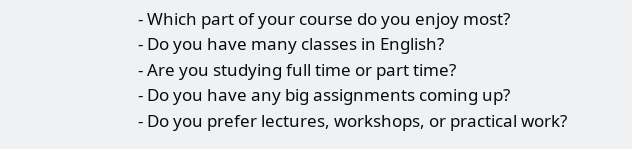- Which part of your course do you enjoy most?
- Do you have many classes in English?
- Are you studying full time or part time?
- Do you have any big assignments coming up?
- Do you prefer lectures, workshops, or practical work?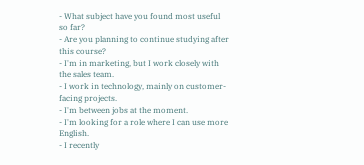- What subject have you found most useful so far?
- Are you planning to continue studying after this course?
- I'm in marketing, but I work closely with the sales team.
- I work in technology, mainly on customer-facing projects.
- I'm between jobs at the moment.
- I'm looking for a role where I can use more English.
- I recently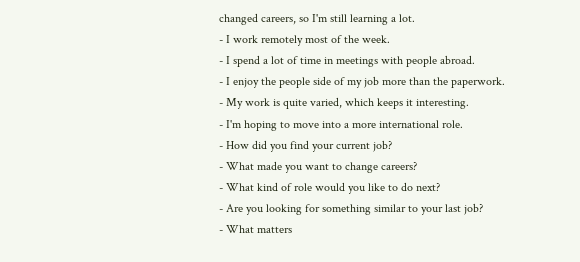changed careers, so I'm still learning a lot.
- I work remotely most of the week.
- I spend a lot of time in meetings with people abroad.
- I enjoy the people side of my job more than the paperwork.
- My work is quite varied, which keeps it interesting.
- I'm hoping to move into a more international role.
- How did you find your current job?
- What made you want to change careers?
- What kind of role would you like to do next?
- Are you looking for something similar to your last job?
- What matters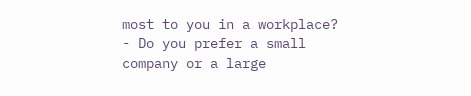most to you in a workplace?
- Do you prefer a small company or a large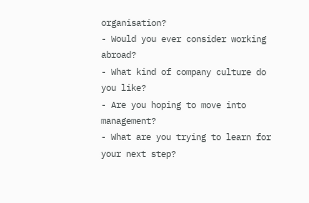organisation?
- Would you ever consider working abroad?
- What kind of company culture do you like?
- Are you hoping to move into management?
- What are you trying to learn for your next step?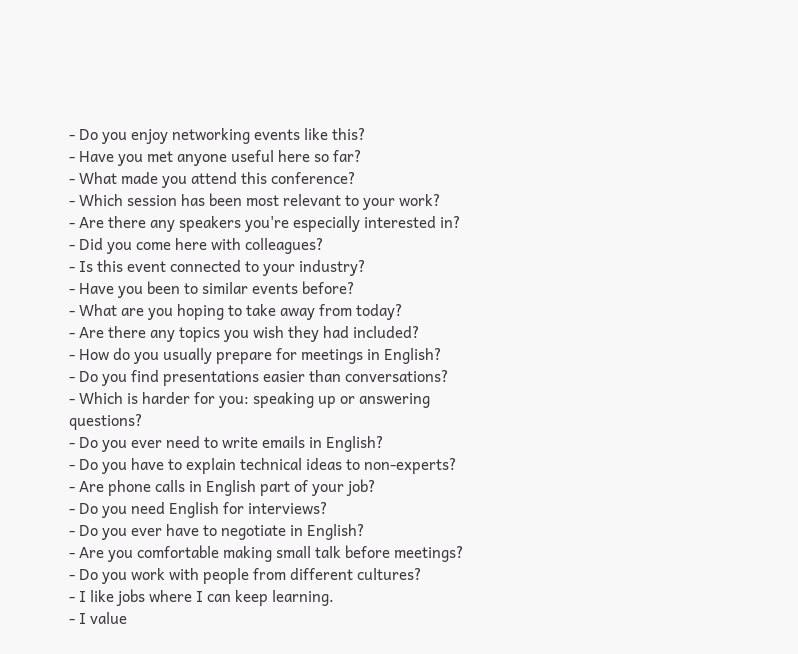- Do you enjoy networking events like this?
- Have you met anyone useful here so far?
- What made you attend this conference?
- Which session has been most relevant to your work?
- Are there any speakers you're especially interested in?
- Did you come here with colleagues?
- Is this event connected to your industry?
- Have you been to similar events before?
- What are you hoping to take away from today?
- Are there any topics you wish they had included?
- How do you usually prepare for meetings in English?
- Do you find presentations easier than conversations?
- Which is harder for you: speaking up or answering questions?
- Do you ever need to write emails in English?
- Do you have to explain technical ideas to non-experts?
- Are phone calls in English part of your job?
- Do you need English for interviews?
- Do you ever have to negotiate in English?
- Are you comfortable making small talk before meetings?
- Do you work with people from different cultures?
- I like jobs where I can keep learning.
- I value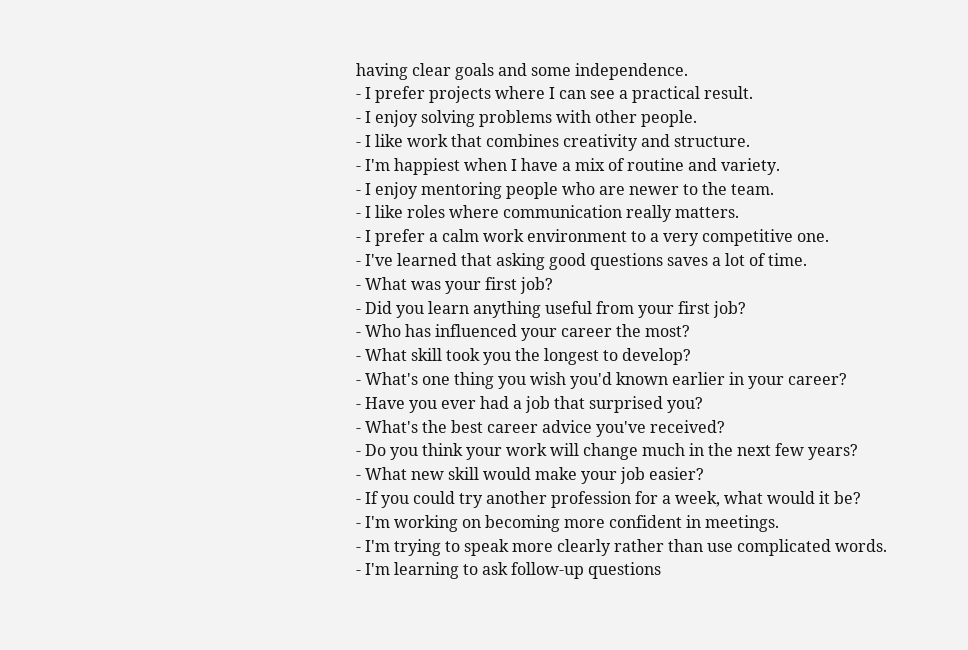having clear goals and some independence.
- I prefer projects where I can see a practical result.
- I enjoy solving problems with other people.
- I like work that combines creativity and structure.
- I'm happiest when I have a mix of routine and variety.
- I enjoy mentoring people who are newer to the team.
- I like roles where communication really matters.
- I prefer a calm work environment to a very competitive one.
- I've learned that asking good questions saves a lot of time.
- What was your first job?
- Did you learn anything useful from your first job?
- Who has influenced your career the most?
- What skill took you the longest to develop?
- What's one thing you wish you'd known earlier in your career?
- Have you ever had a job that surprised you?
- What's the best career advice you've received?
- Do you think your work will change much in the next few years?
- What new skill would make your job easier?
- If you could try another profession for a week, what would it be?
- I'm working on becoming more confident in meetings.
- I'm trying to speak more clearly rather than use complicated words.
- I'm learning to ask follow-up questions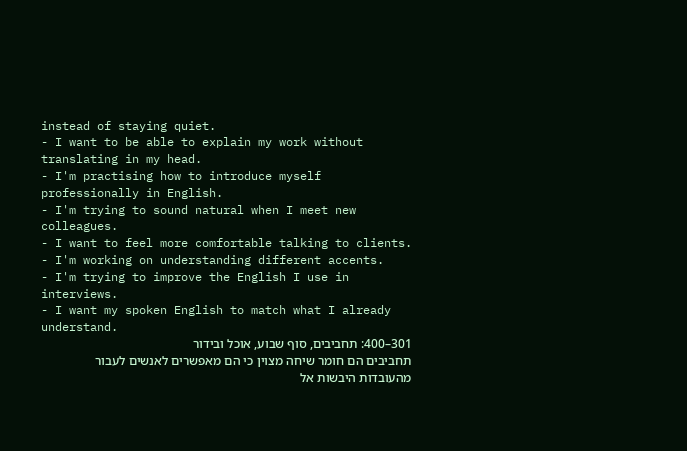instead of staying quiet.
- I want to be able to explain my work without translating in my head.
- I'm practising how to introduce myself professionally in English.
- I'm trying to sound natural when I meet new colleagues.
- I want to feel more comfortable talking to clients.
- I'm working on understanding different accents.
- I'm trying to improve the English I use in interviews.
- I want my spoken English to match what I already understand.
301–400: תחביבים, סוף שבוע, אוכל ובידור
תחביבים הם חומר שיחה מצוין כי הם מאפשרים לאנשים לעבור מהעובדות היבשות אל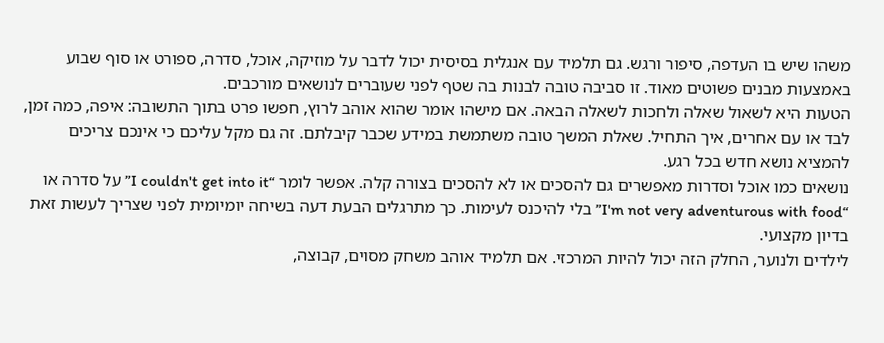משהו שיש בו העדפה, סיפור ורגש. גם תלמיד עם אנגלית בסיסית יכול לדבר על מוזיקה, אוכל, סדרה, ספורט או סוף שבוע באמצעות מבנים פשוטים מאוד. זו סביבה טובה לבנות בה שטף לפני שעוברים לנושאים מורכבים.
הטעות היא לשאול שאלה ולחכות לשאלה הבאה. אם מישהו אומר שהוא אוהב לרוץ, חפשו פרט בתוך התשובה: איפה, כמה זמן, לבד או עם אחרים, איך התחיל. שאלת המשך טובה משתמשת במידע שכבר קיבלתם. זה גם מקל עליכם כי אינכם צריכים להמציא נושא חדש בכל רגע.
נושאים כמו אוכל וסדרות מאפשרים גם להסכים או לא להסכים בצורה קלה. אפשר לומר “I couldn't get into it” על סדרה או “I'm not very adventurous with food” בלי להיכנס לעימות. כך מתרגלים הבעת דעה בשיחה יומיומית לפני שצריך לעשות זאת בדיון מקצועי.
לילדים ולנוער, החלק הזה יכול להיות המרכזי. אם תלמיד אוהב משחק מסוים, קבוצה,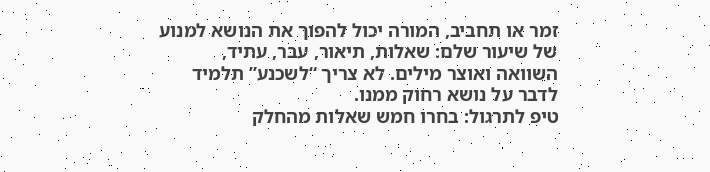זמר או תחביב, המורה יכול להפוך את הנושא למנוע של שיעור שלם: שאלות, תיאור, עבר, עתיד, השוואה ואוצר מילים. לא צריך “לשכנע” תלמיד לדבר על נושא רחוק ממנו.
טיפ לתרגול: בחרו חמש שאלות מהחלק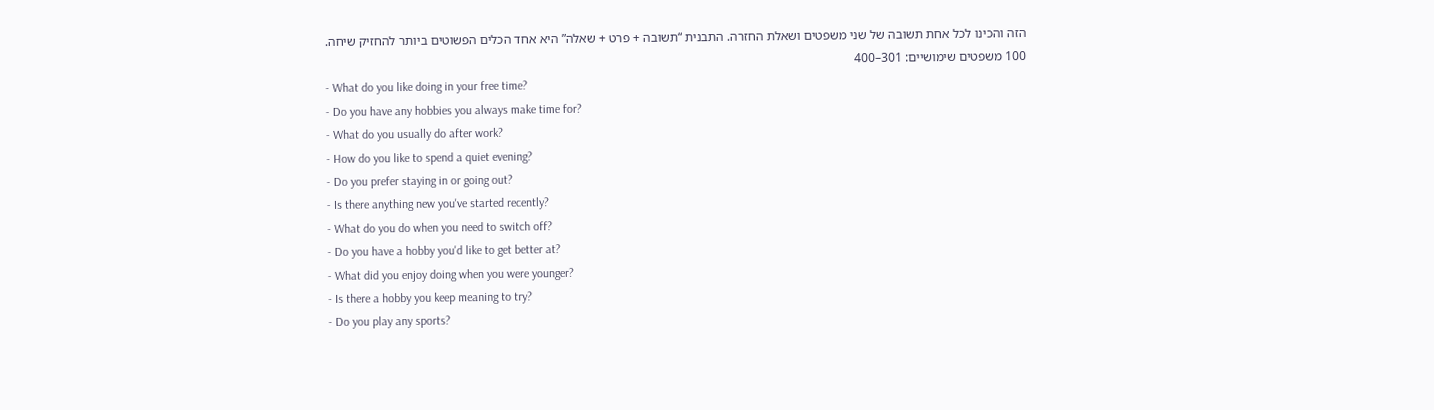הזה והכינו לכל אחת תשובה של שני משפטים ושאלת החזרה. התבנית “תשובה + פרט + שאלה” היא אחד הכלים הפשוטים ביותר להחזיק שיחה.
100 משפטים שימושיים: 301–400
- What do you like doing in your free time?
- Do you have any hobbies you always make time for?
- What do you usually do after work?
- How do you like to spend a quiet evening?
- Do you prefer staying in or going out?
- Is there anything new you've started recently?
- What do you do when you need to switch off?
- Do you have a hobby you'd like to get better at?
- What did you enjoy doing when you were younger?
- Is there a hobby you keep meaning to try?
- Do you play any sports?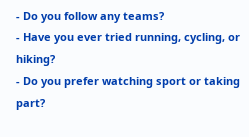- Do you follow any teams?
- Have you ever tried running, cycling, or hiking?
- Do you prefer watching sport or taking part?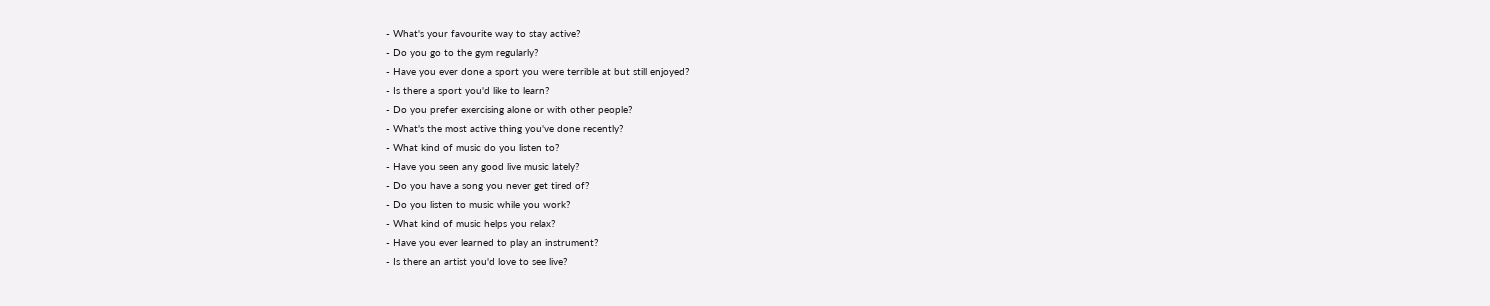- What's your favourite way to stay active?
- Do you go to the gym regularly?
- Have you ever done a sport you were terrible at but still enjoyed?
- Is there a sport you'd like to learn?
- Do you prefer exercising alone or with other people?
- What's the most active thing you've done recently?
- What kind of music do you listen to?
- Have you seen any good live music lately?
- Do you have a song you never get tired of?
- Do you listen to music while you work?
- What kind of music helps you relax?
- Have you ever learned to play an instrument?
- Is there an artist you'd love to see live?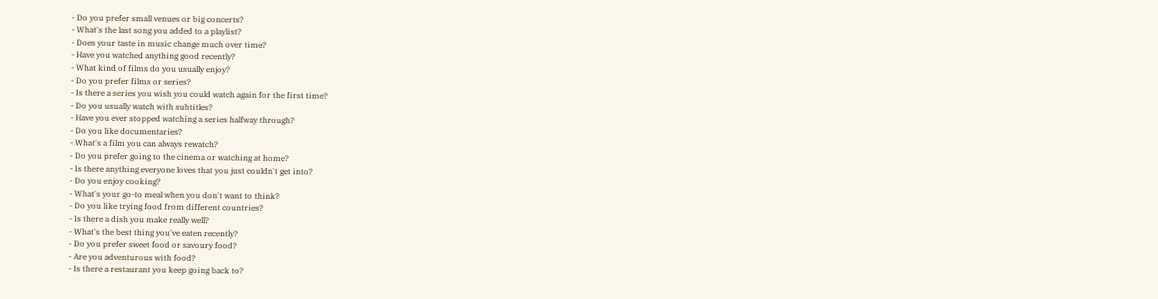- Do you prefer small venues or big concerts?
- What's the last song you added to a playlist?
- Does your taste in music change much over time?
- Have you watched anything good recently?
- What kind of films do you usually enjoy?
- Do you prefer films or series?
- Is there a series you wish you could watch again for the first time?
- Do you usually watch with subtitles?
- Have you ever stopped watching a series halfway through?
- Do you like documentaries?
- What's a film you can always rewatch?
- Do you prefer going to the cinema or watching at home?
- Is there anything everyone loves that you just couldn't get into?
- Do you enjoy cooking?
- What's your go-to meal when you don't want to think?
- Do you like trying food from different countries?
- Is there a dish you make really well?
- What's the best thing you've eaten recently?
- Do you prefer sweet food or savoury food?
- Are you adventurous with food?
- Is there a restaurant you keep going back to?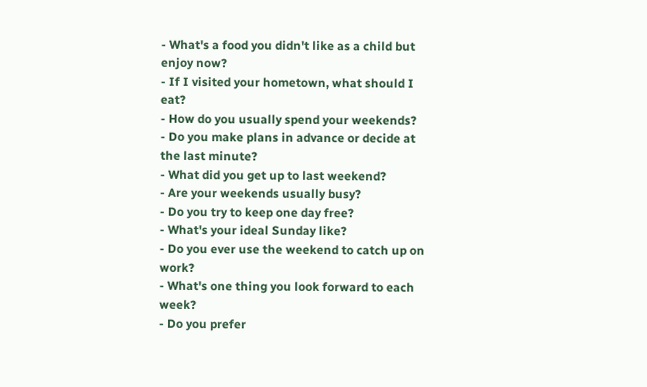- What's a food you didn't like as a child but enjoy now?
- If I visited your hometown, what should I eat?
- How do you usually spend your weekends?
- Do you make plans in advance or decide at the last minute?
- What did you get up to last weekend?
- Are your weekends usually busy?
- Do you try to keep one day free?
- What's your ideal Sunday like?
- Do you ever use the weekend to catch up on work?
- What's one thing you look forward to each week?
- Do you prefer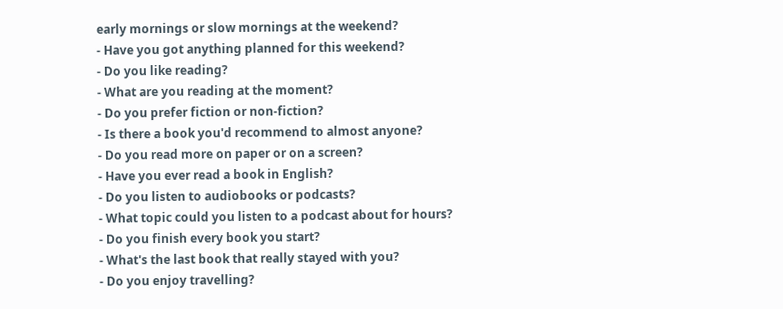early mornings or slow mornings at the weekend?
- Have you got anything planned for this weekend?
- Do you like reading?
- What are you reading at the moment?
- Do you prefer fiction or non-fiction?
- Is there a book you'd recommend to almost anyone?
- Do you read more on paper or on a screen?
- Have you ever read a book in English?
- Do you listen to audiobooks or podcasts?
- What topic could you listen to a podcast about for hours?
- Do you finish every book you start?
- What's the last book that really stayed with you?
- Do you enjoy travelling?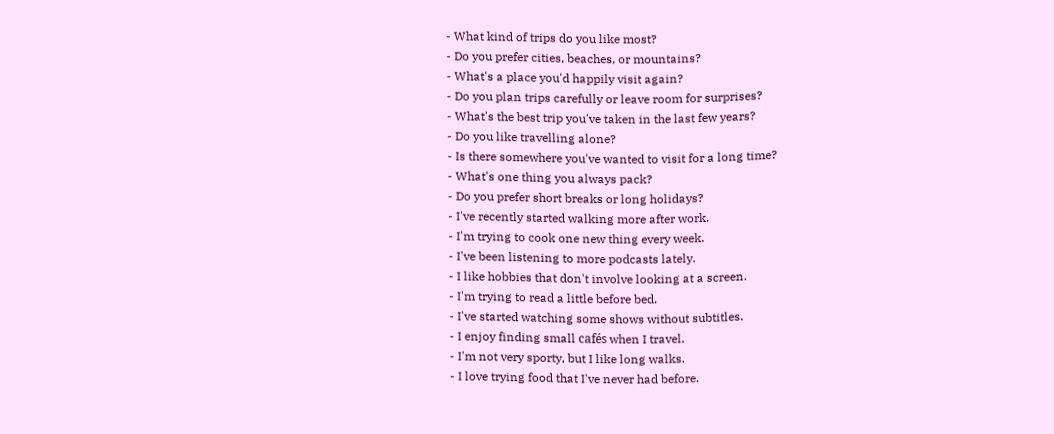- What kind of trips do you like most?
- Do you prefer cities, beaches, or mountains?
- What's a place you'd happily visit again?
- Do you plan trips carefully or leave room for surprises?
- What's the best trip you've taken in the last few years?
- Do you like travelling alone?
- Is there somewhere you've wanted to visit for a long time?
- What's one thing you always pack?
- Do you prefer short breaks or long holidays?
- I've recently started walking more after work.
- I'm trying to cook one new thing every week.
- I've been listening to more podcasts lately.
- I like hobbies that don't involve looking at a screen.
- I'm trying to read a little before bed.
- I've started watching some shows without subtitles.
- I enjoy finding small cafés when I travel.
- I'm not very sporty, but I like long walks.
- I love trying food that I've never had before.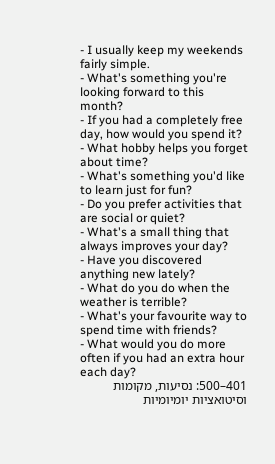- I usually keep my weekends fairly simple.
- What's something you're looking forward to this month?
- If you had a completely free day, how would you spend it?
- What hobby helps you forget about time?
- What's something you'd like to learn just for fun?
- Do you prefer activities that are social or quiet?
- What's a small thing that always improves your day?
- Have you discovered anything new lately?
- What do you do when the weather is terrible?
- What's your favourite way to spend time with friends?
- What would you do more often if you had an extra hour each day?
401–500: נסיעות, מקומות וסיטואציות יומיומיות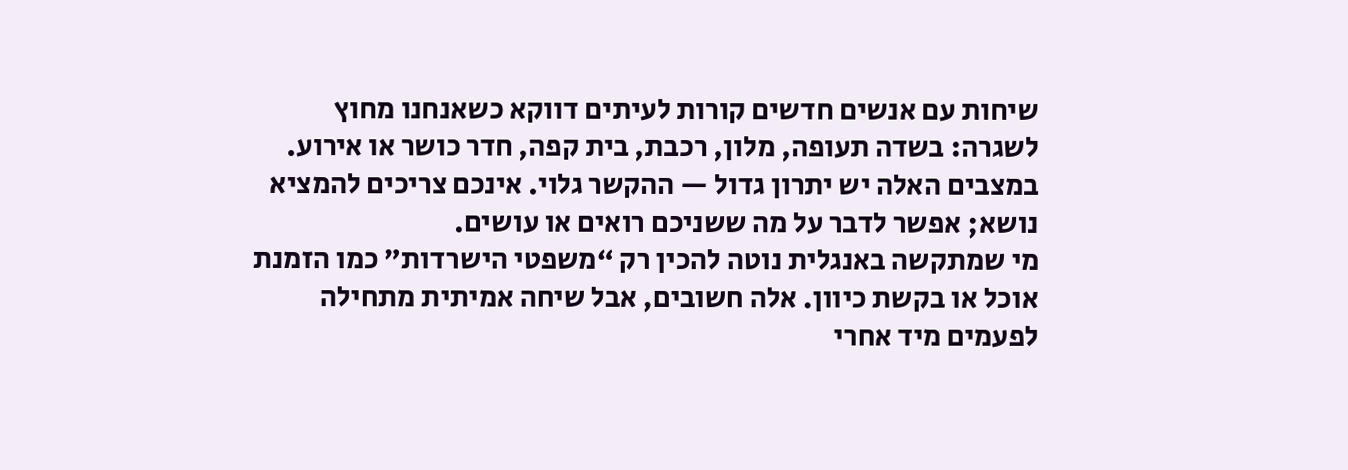שיחות עם אנשים חדשים קורות לעיתים דווקא כשאנחנו מחוץ לשגרה: בשדה תעופה, מלון, רכבת, בית קפה, חדר כושר או אירוע. במצבים האלה יש יתרון גדול — ההקשר גלוי. אינכם צריכים להמציא נושא; אפשר לדבר על מה ששניכם רואים או עושים.
מי שמתקשה באנגלית נוטה להכין רק “משפטי הישרדות” כמו הזמנת אוכל או בקשת כיוון. אלה חשובים, אבל שיחה אמיתית מתחילה לפעמים מיד אחרי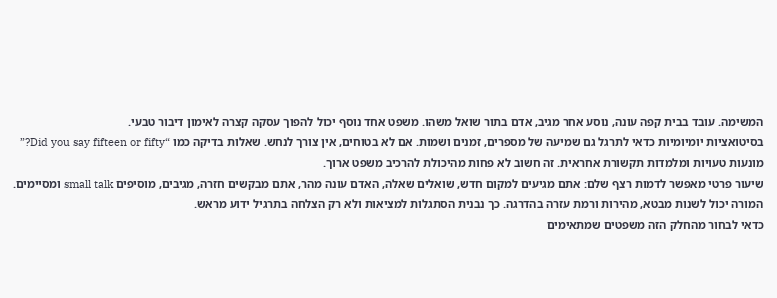המשימה. עובד בבית קפה עונה, נוסע אחר מגיב, אדם בתור שואל משהו. משפט אחד נוסף יכול להפוך עסקה קצרה לאימון דיבור טבעי.
בסיטואציות יומיומיות כדאי לתרגל גם שמיעה של מספרים, זמנים ושמות. אם לא בטוחים, אין צורך לנחש. שאלות בדיקה כמו “Did you say fifteen or fifty?” מונעות טעויות ומלמדות תקשורת אחראית. זה חשוב לא פחות מהיכולת להרכיב משפט ארוך.
שיעור פרטי מאפשר לדמות רצף שלם: אתם מגיעים למקום חדש, שואלים שאלה, האדם עונה מהר, אתם מבקשים חזרה, מגיבים, מוסיפים small talk ומסיימים. המורה יכול לשנות מבטא, מהירות ורמת עזרה בהדרגה. כך נבנית הסתגלות למציאות ולא רק הצלחה בתרגיל ידוע מראש.
כדאי לבחור מהחלק הזה משפטים שמתאימים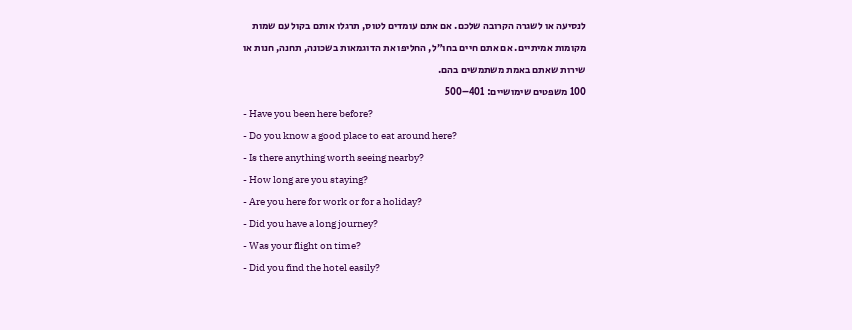לנסיעה או לשגרה הקרובה שלכם. אם אתם עומדים לטוס, תרגלו אותם בקול עם שמות מקומות אמיתיים. אם אתם חיים בחו״ל, החליפו את הדוגמאות בשכונה, תחנה, חנות או שירות שאתם באמת משתמשים בהם.
100 משפטים שימושיים: 401–500
- Have you been here before?
- Do you know a good place to eat around here?
- Is there anything worth seeing nearby?
- How long are you staying?
- Are you here for work or for a holiday?
- Did you have a long journey?
- Was your flight on time?
- Did you find the hotel easily?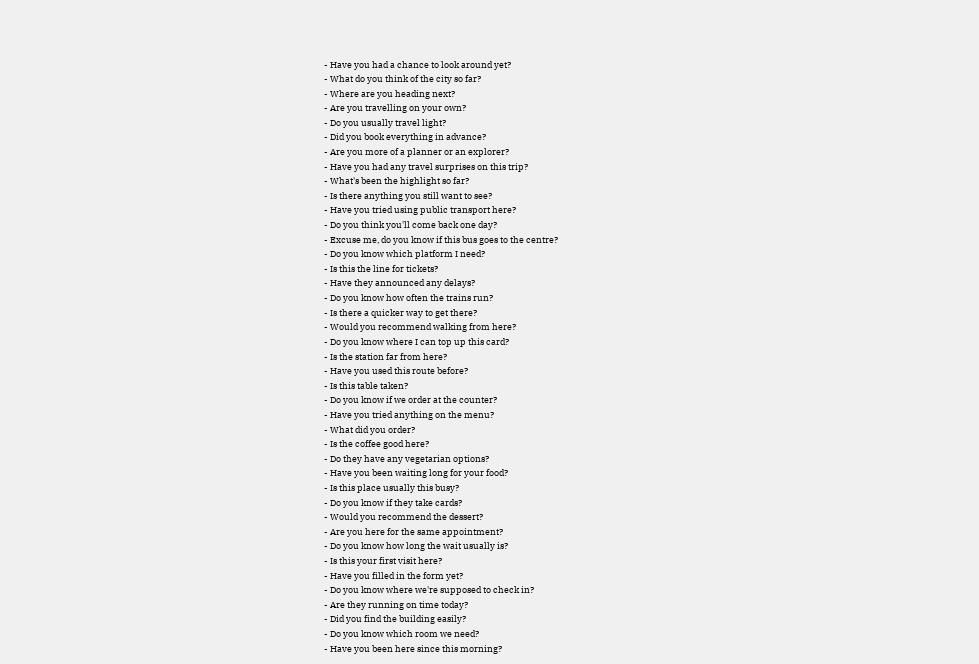- Have you had a chance to look around yet?
- What do you think of the city so far?
- Where are you heading next?
- Are you travelling on your own?
- Do you usually travel light?
- Did you book everything in advance?
- Are you more of a planner or an explorer?
- Have you had any travel surprises on this trip?
- What's been the highlight so far?
- Is there anything you still want to see?
- Have you tried using public transport here?
- Do you think you'll come back one day?
- Excuse me, do you know if this bus goes to the centre?
- Do you know which platform I need?
- Is this the line for tickets?
- Have they announced any delays?
- Do you know how often the trains run?
- Is there a quicker way to get there?
- Would you recommend walking from here?
- Do you know where I can top up this card?
- Is the station far from here?
- Have you used this route before?
- Is this table taken?
- Do you know if we order at the counter?
- Have you tried anything on the menu?
- What did you order?
- Is the coffee good here?
- Do they have any vegetarian options?
- Have you been waiting long for your food?
- Is this place usually this busy?
- Do you know if they take cards?
- Would you recommend the dessert?
- Are you here for the same appointment?
- Do you know how long the wait usually is?
- Is this your first visit here?
- Have you filled in the form yet?
- Do you know where we're supposed to check in?
- Are they running on time today?
- Did you find the building easily?
- Do you know which room we need?
- Have you been here since this morning?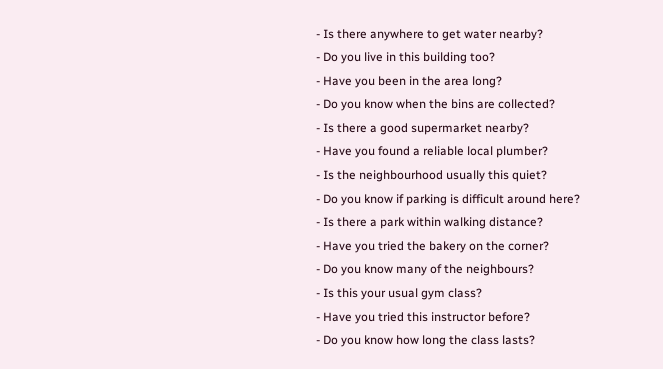- Is there anywhere to get water nearby?
- Do you live in this building too?
- Have you been in the area long?
- Do you know when the bins are collected?
- Is there a good supermarket nearby?
- Have you found a reliable local plumber?
- Is the neighbourhood usually this quiet?
- Do you know if parking is difficult around here?
- Is there a park within walking distance?
- Have you tried the bakery on the corner?
- Do you know many of the neighbours?
- Is this your usual gym class?
- Have you tried this instructor before?
- Do you know how long the class lasts?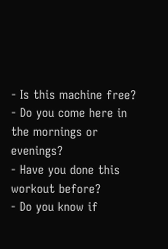- Is this machine free?
- Do you come here in the mornings or evenings?
- Have you done this workout before?
- Do you know if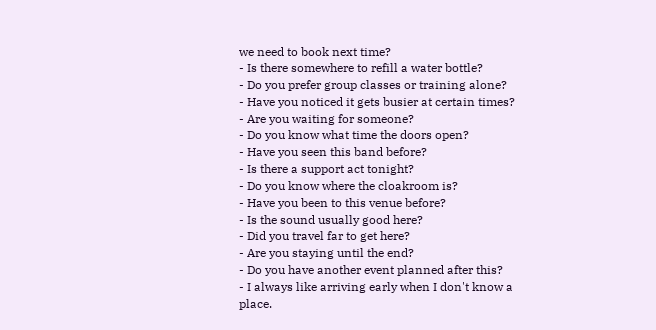we need to book next time?
- Is there somewhere to refill a water bottle?
- Do you prefer group classes or training alone?
- Have you noticed it gets busier at certain times?
- Are you waiting for someone?
- Do you know what time the doors open?
- Have you seen this band before?
- Is there a support act tonight?
- Do you know where the cloakroom is?
- Have you been to this venue before?
- Is the sound usually good here?
- Did you travel far to get here?
- Are you staying until the end?
- Do you have another event planned after this?
- I always like arriving early when I don't know a place.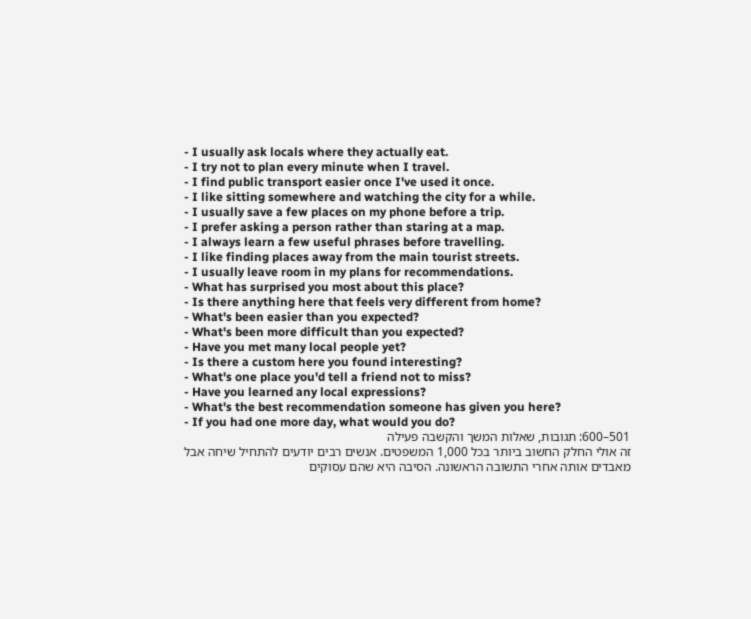- I usually ask locals where they actually eat.
- I try not to plan every minute when I travel.
- I find public transport easier once I've used it once.
- I like sitting somewhere and watching the city for a while.
- I usually save a few places on my phone before a trip.
- I prefer asking a person rather than staring at a map.
- I always learn a few useful phrases before travelling.
- I like finding places away from the main tourist streets.
- I usually leave room in my plans for recommendations.
- What has surprised you most about this place?
- Is there anything here that feels very different from home?
- What's been easier than you expected?
- What's been more difficult than you expected?
- Have you met many local people yet?
- Is there a custom here you found interesting?
- What's one place you'd tell a friend not to miss?
- Have you learned any local expressions?
- What's the best recommendation someone has given you here?
- If you had one more day, what would you do?
501–600: תגובות, שאלות המשך והקשבה פעילה
זה אולי החלק החשוב ביותר בכל 1,000 המשפטים. אנשים רבים יודעים להתחיל שיחה אבל מאבדים אותה אחרי התשובה הראשונה. הסיבה היא שהם עסוקים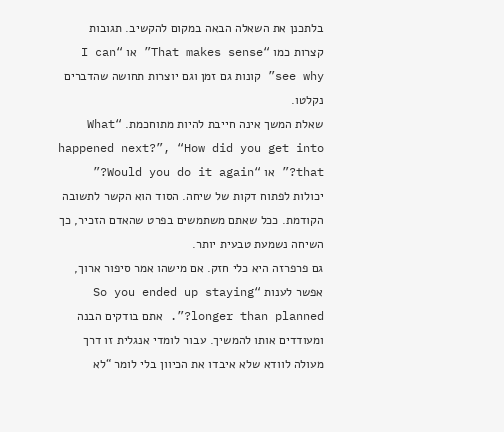בלתכנן את השאלה הבאה במקום להקשיב. תגובות קצרות כמו “That makes sense” או “I can see why” קונות גם זמן וגם יוצרות תחושה שהדברים נקלטו.
שאלת המשך אינה חייבת להיות מתוחכמת. “What happened next?”, “How did you get into that?” או “Would you do it again?” יכולות לפתוח דקות של שיחה. הסוד הוא הקשר לתשובה הקודמת. ככל שאתם משתמשים בפרט שהאדם הזכיר, כך השיחה נשמעת טבעית יותר.
גם פרפרזה היא כלי חזק. אם מישהו אמר סיפור ארוך, אפשר לענות “So you ended up staying longer than planned?”. אתם בודקים הבנה ומעודדים אותו להמשיך. עבור לומדי אנגלית זו דרך מעולה לוודא שלא איבדו את הכיוון בלי לומר “לא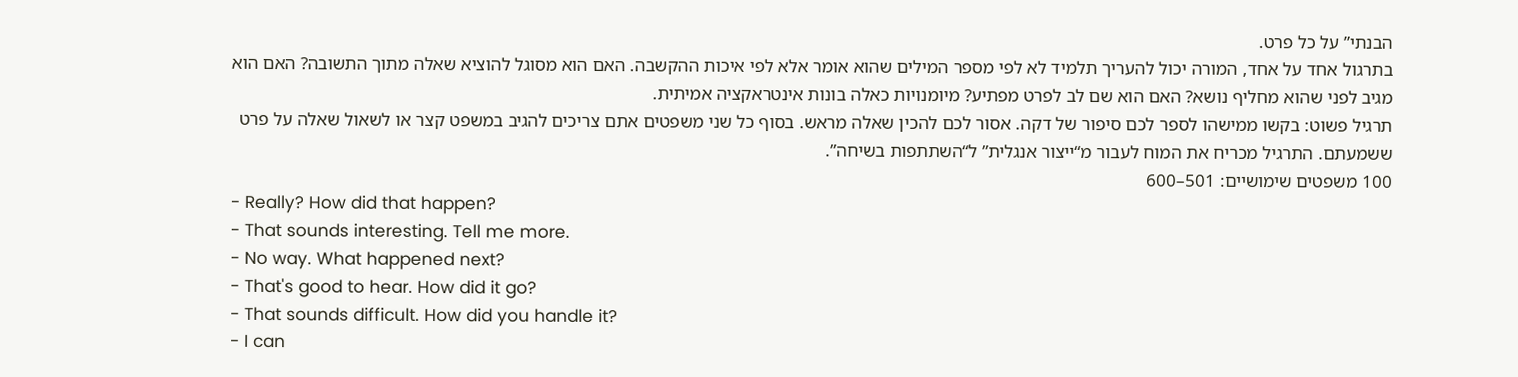הבנתי” על כל פרט.
בתרגול אחד על אחד, המורה יכול להעריך תלמיד לא לפי מספר המילים שהוא אומר אלא לפי איכות ההקשבה. האם הוא מסוגל להוציא שאלה מתוך התשובה? האם הוא מגיב לפני שהוא מחליף נושא? האם הוא שם לב לפרט מפתיע? מיומנויות כאלה בונות אינטראקציה אמיתית.
תרגיל פשוט: בקשו ממישהו לספר לכם סיפור של דקה. אסור לכם להכין שאלה מראש. בסוף כל שני משפטים אתם צריכים להגיב במשפט קצר או לשאול שאלה על פרט ששמעתם. התרגיל מכריח את המוח לעבור מ“ייצור אנגלית” ל“השתתפות בשיחה”.
100 משפטים שימושיים: 501–600
- Really? How did that happen?
- That sounds interesting. Tell me more.
- No way. What happened next?
- That's good to hear. How did it go?
- That sounds difficult. How did you handle it?
- I can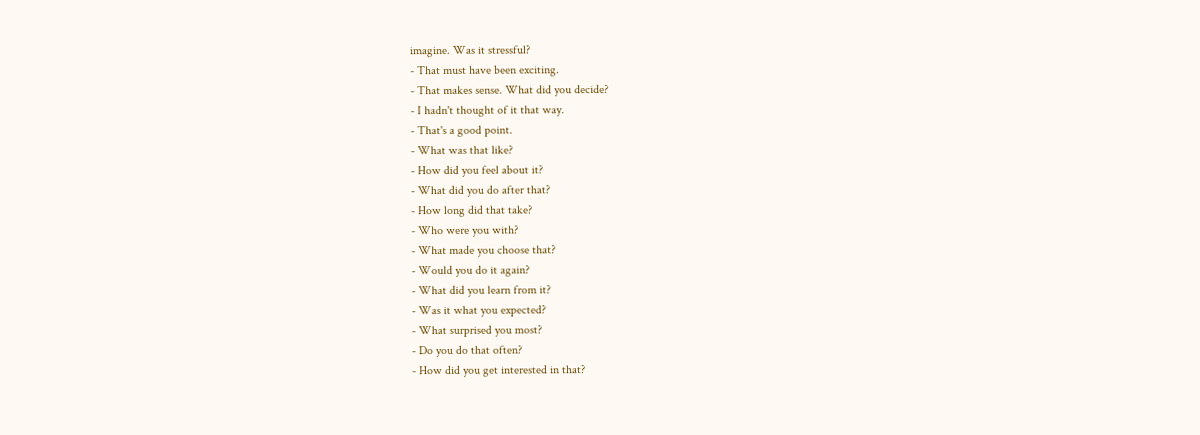imagine. Was it stressful?
- That must have been exciting.
- That makes sense. What did you decide?
- I hadn't thought of it that way.
- That's a good point.
- What was that like?
- How did you feel about it?
- What did you do after that?
- How long did that take?
- Who were you with?
- What made you choose that?
- Would you do it again?
- What did you learn from it?
- Was it what you expected?
- What surprised you most?
- Do you do that often?
- How did you get interested in that?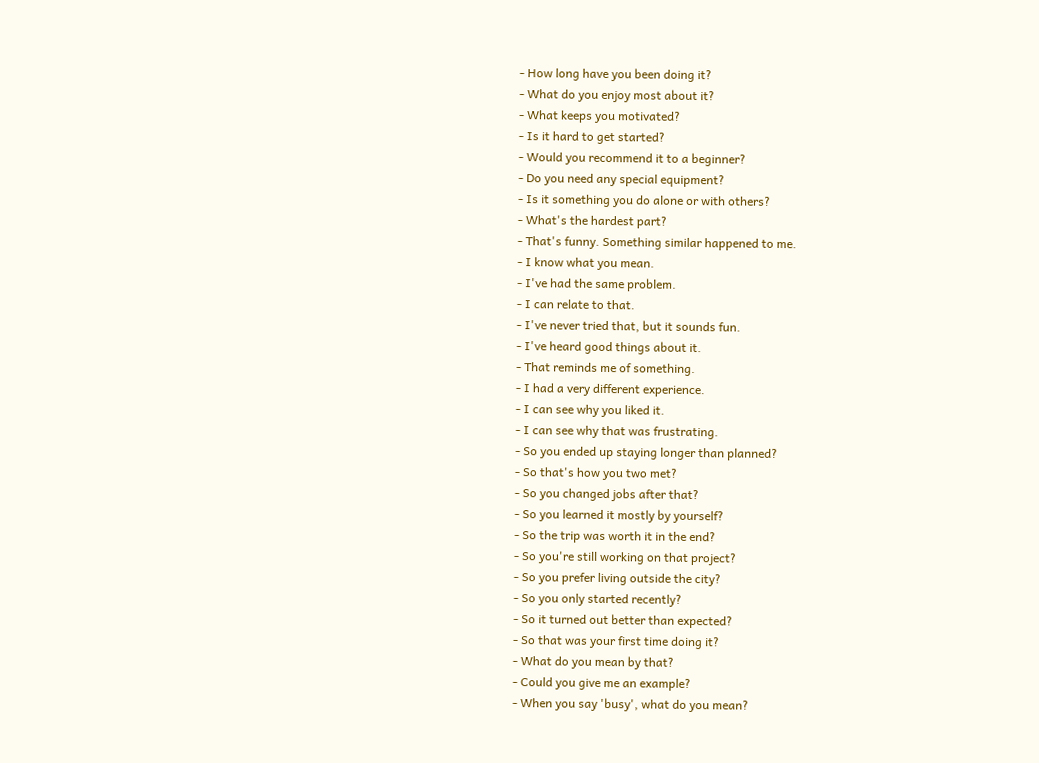- How long have you been doing it?
- What do you enjoy most about it?
- What keeps you motivated?
- Is it hard to get started?
- Would you recommend it to a beginner?
- Do you need any special equipment?
- Is it something you do alone or with others?
- What's the hardest part?
- That's funny. Something similar happened to me.
- I know what you mean.
- I've had the same problem.
- I can relate to that.
- I've never tried that, but it sounds fun.
- I've heard good things about it.
- That reminds me of something.
- I had a very different experience.
- I can see why you liked it.
- I can see why that was frustrating.
- So you ended up staying longer than planned?
- So that's how you two met?
- So you changed jobs after that?
- So you learned it mostly by yourself?
- So the trip was worth it in the end?
- So you're still working on that project?
- So you prefer living outside the city?
- So you only started recently?
- So it turned out better than expected?
- So that was your first time doing it?
- What do you mean by that?
- Could you give me an example?
- When you say 'busy', what do you mean?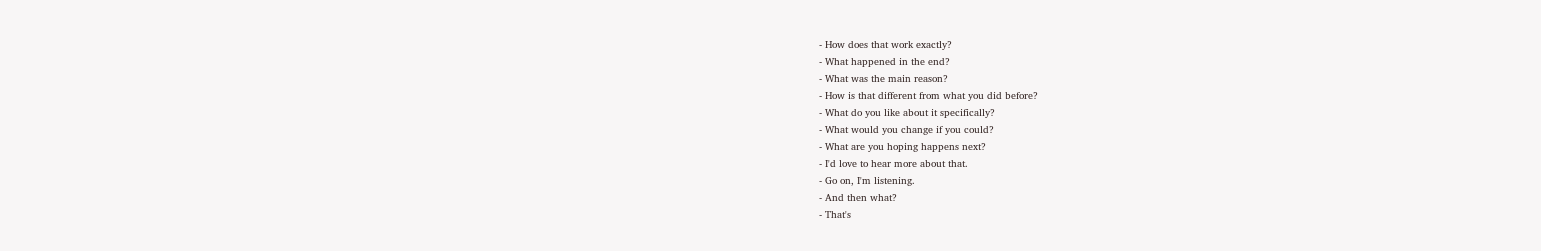- How does that work exactly?
- What happened in the end?
- What was the main reason?
- How is that different from what you did before?
- What do you like about it specifically?
- What would you change if you could?
- What are you hoping happens next?
- I'd love to hear more about that.
- Go on, I'm listening.
- And then what?
- That's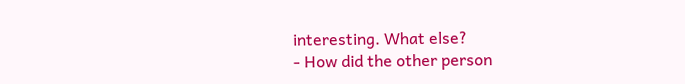interesting. What else?
- How did the other person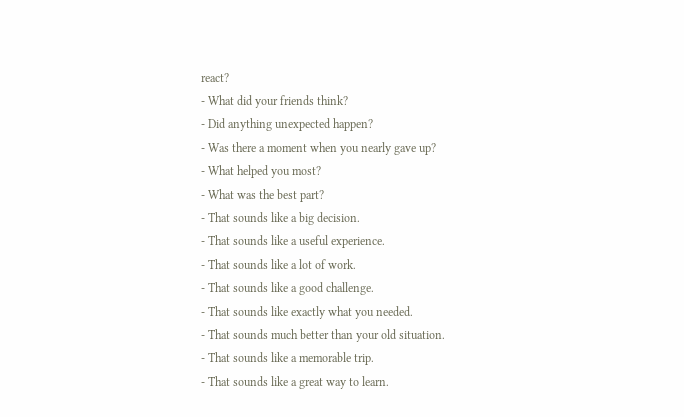react?
- What did your friends think?
- Did anything unexpected happen?
- Was there a moment when you nearly gave up?
- What helped you most?
- What was the best part?
- That sounds like a big decision.
- That sounds like a useful experience.
- That sounds like a lot of work.
- That sounds like a good challenge.
- That sounds like exactly what you needed.
- That sounds much better than your old situation.
- That sounds like a memorable trip.
- That sounds like a great way to learn.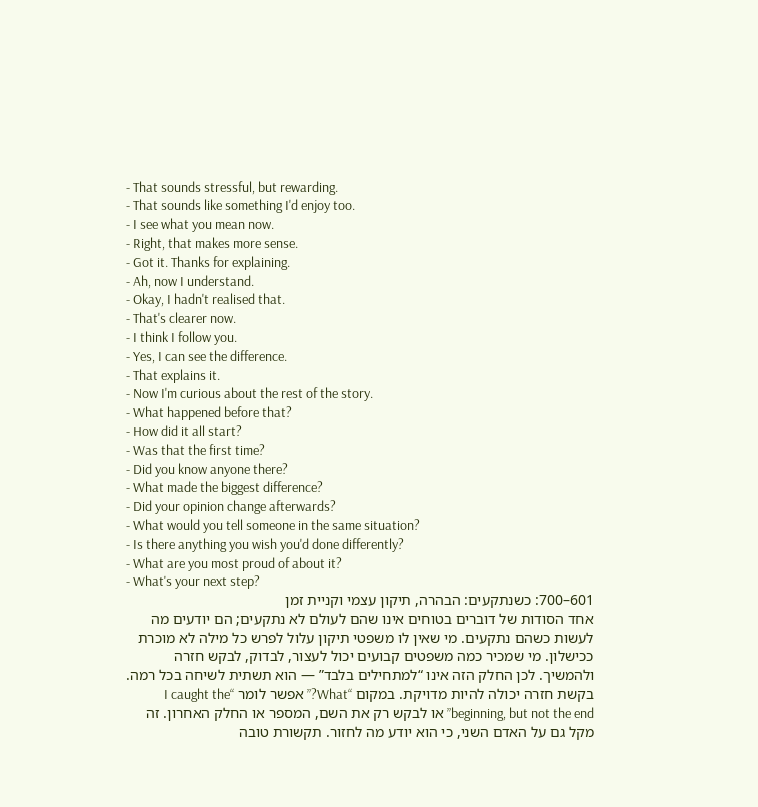- That sounds stressful, but rewarding.
- That sounds like something I'd enjoy too.
- I see what you mean now.
- Right, that makes more sense.
- Got it. Thanks for explaining.
- Ah, now I understand.
- Okay, I hadn't realised that.
- That's clearer now.
- I think I follow you.
- Yes, I can see the difference.
- That explains it.
- Now I'm curious about the rest of the story.
- What happened before that?
- How did it all start?
- Was that the first time?
- Did you know anyone there?
- What made the biggest difference?
- Did your opinion change afterwards?
- What would you tell someone in the same situation?
- Is there anything you wish you'd done differently?
- What are you most proud of about it?
- What's your next step?
601–700: כשנתקעים: הבהרה, תיקון עצמי וקניית זמן
אחד הסודות של דוברים בטוחים אינו שהם לעולם לא נתקעים; הם יודעים מה לעשות כשהם נתקעים. מי שאין לו משפטי תיקון עלול לפרש כל מילה לא מוכרת ככישלון. מי שמכיר כמה משפטים קבועים יכול לעצור, לבדוק, לבקש חזרה ולהמשיך. לכן החלק הזה אינו “למתחילים בלבד” — הוא תשתית לשיחה בכל רמה.
בקשת חזרה יכולה להיות מדויקת. במקום “What?” אפשר לומר “I caught the beginning, but not the end” או לבקש רק את השם, המספר או החלק האחרון. זה מקל גם על האדם השני, כי הוא יודע מה לחזור. תקשורת טובה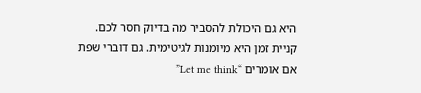היא גם היכולת להסביר מה בדיוק חסר לכם.
קניית זמן היא מיומנות לגיטימית. גם דוברי שפת אם אומרים “Let me think”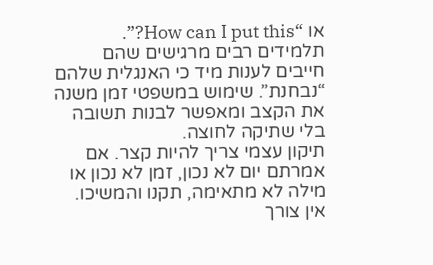או “How can I put this?”. תלמידים רבים מרגישים שהם חייבים לענות מיד כי האנגלית שלהם “נבחנת”. שימוש במשפטי זמן משנה את הקצב ומאפשר לבנות תשובה בלי שתיקה לחוצה.
תיקון עצמי צריך להיות קצר. אם אמרתם יום לא נכון, זמן לא נכון או מילה לא מתאימה, תקנו והמשיכו. אין צורך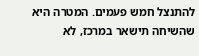להתנצל חמש פעמים. המטרה היא שהשיחה תישאר במרכז, לא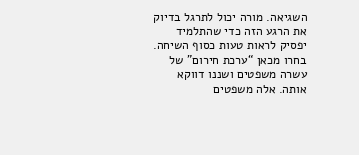השגיאה. מורה יכול לתרגל בדיוק את הרגע הזה כדי שהתלמיד יפסיק לראות טעות כסוף השיחה.
בחרו מכאן “ערכת חירום” של עשרה משפטים ושננו דווקא אותה. אלה משפטים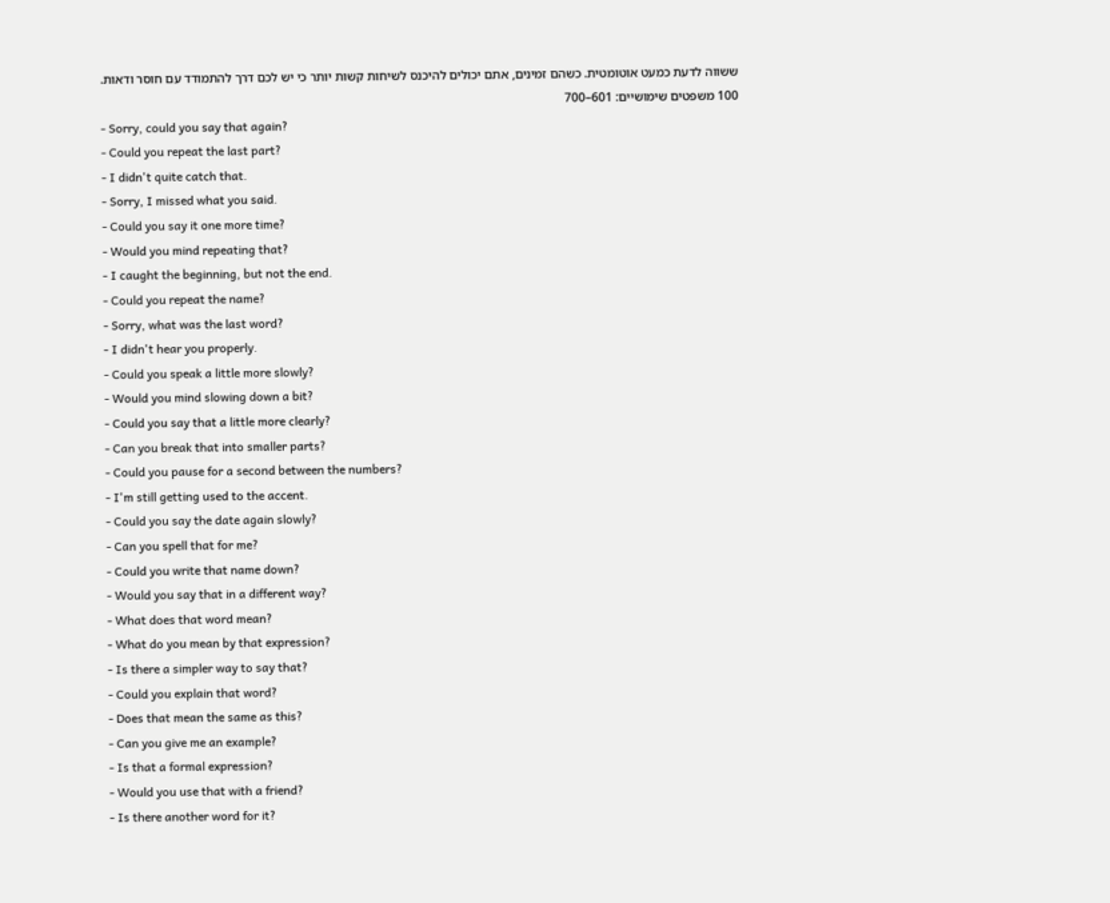ששווה לדעת כמעט אוטומטית. כשהם זמינים, אתם יכולים להיכנס לשיחות קשות יותר כי יש לכם דרך להתמודד עם חוסר ודאות.
100 משפטים שימושיים: 601–700
- Sorry, could you say that again?
- Could you repeat the last part?
- I didn't quite catch that.
- Sorry, I missed what you said.
- Could you say it one more time?
- Would you mind repeating that?
- I caught the beginning, but not the end.
- Could you repeat the name?
- Sorry, what was the last word?
- I didn't hear you properly.
- Could you speak a little more slowly?
- Would you mind slowing down a bit?
- Could you say that a little more clearly?
- Can you break that into smaller parts?
- Could you pause for a second between the numbers?
- I'm still getting used to the accent.
- Could you say the date again slowly?
- Can you spell that for me?
- Could you write that name down?
- Would you say that in a different way?
- What does that word mean?
- What do you mean by that expression?
- Is there a simpler way to say that?
- Could you explain that word?
- Does that mean the same as this?
- Can you give me an example?
- Is that a formal expression?
- Would you use that with a friend?
- Is there another word for it?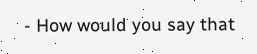- How would you say that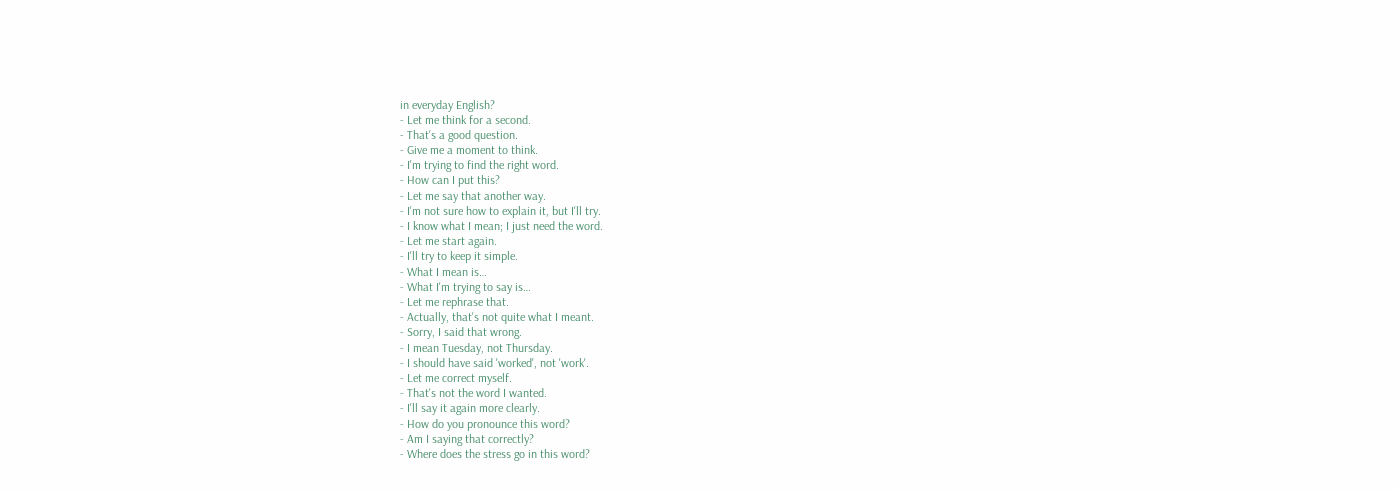in everyday English?
- Let me think for a second.
- That's a good question.
- Give me a moment to think.
- I'm trying to find the right word.
- How can I put this?
- Let me say that another way.
- I'm not sure how to explain it, but I'll try.
- I know what I mean; I just need the word.
- Let me start again.
- I'll try to keep it simple.
- What I mean is…
- What I'm trying to say is…
- Let me rephrase that.
- Actually, that's not quite what I meant.
- Sorry, I said that wrong.
- I mean Tuesday, not Thursday.
- I should have said 'worked', not 'work'.
- Let me correct myself.
- That's not the word I wanted.
- I'll say it again more clearly.
- How do you pronounce this word?
- Am I saying that correctly?
- Where does the stress go in this word?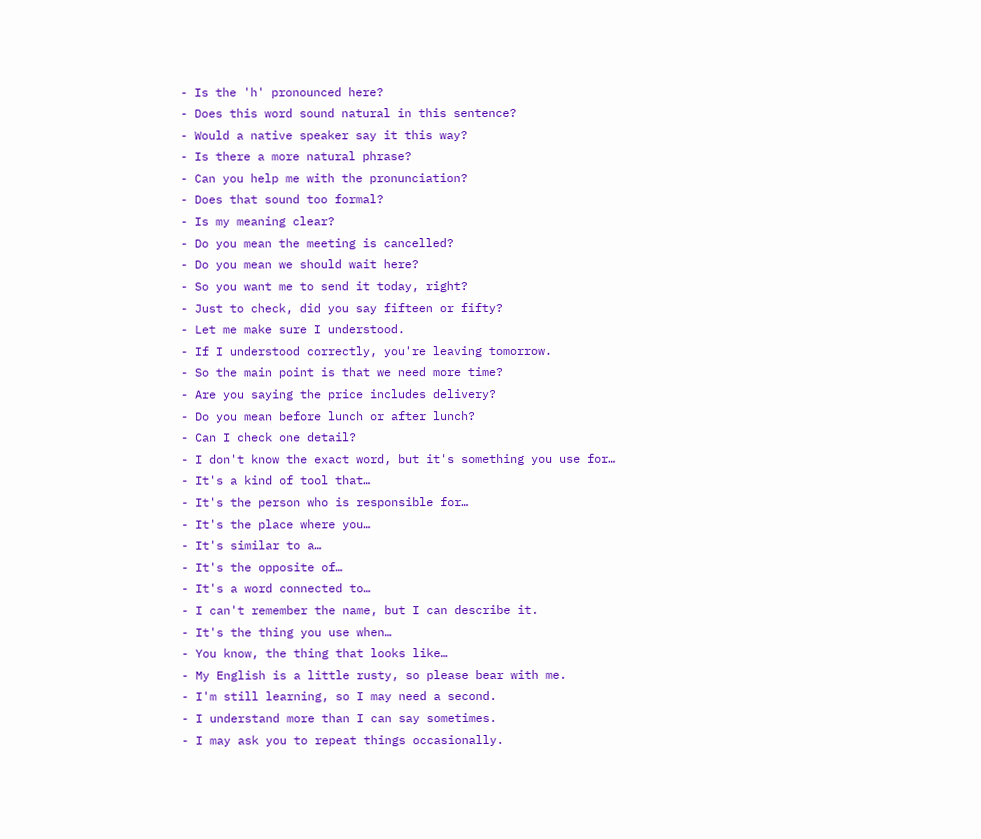- Is the 'h' pronounced here?
- Does this word sound natural in this sentence?
- Would a native speaker say it this way?
- Is there a more natural phrase?
- Can you help me with the pronunciation?
- Does that sound too formal?
- Is my meaning clear?
- Do you mean the meeting is cancelled?
- Do you mean we should wait here?
- So you want me to send it today, right?
- Just to check, did you say fifteen or fifty?
- Let me make sure I understood.
- If I understood correctly, you're leaving tomorrow.
- So the main point is that we need more time?
- Are you saying the price includes delivery?
- Do you mean before lunch or after lunch?
- Can I check one detail?
- I don't know the exact word, but it's something you use for…
- It's a kind of tool that…
- It's the person who is responsible for…
- It's the place where you…
- It's similar to a…
- It's the opposite of…
- It's a word connected to…
- I can't remember the name, but I can describe it.
- It's the thing you use when…
- You know, the thing that looks like…
- My English is a little rusty, so please bear with me.
- I'm still learning, so I may need a second.
- I understand more than I can say sometimes.
- I may ask you to repeat things occasionally.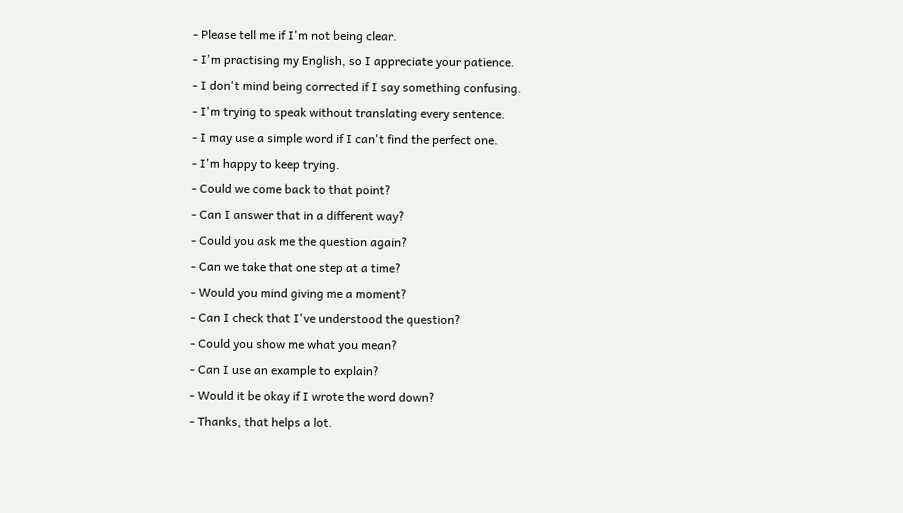- Please tell me if I'm not being clear.
- I'm practising my English, so I appreciate your patience.
- I don't mind being corrected if I say something confusing.
- I'm trying to speak without translating every sentence.
- I may use a simple word if I can't find the perfect one.
- I'm happy to keep trying.
- Could we come back to that point?
- Can I answer that in a different way?
- Could you ask me the question again?
- Can we take that one step at a time?
- Would you mind giving me a moment?
- Can I check that I've understood the question?
- Could you show me what you mean?
- Can I use an example to explain?
- Would it be okay if I wrote the word down?
- Thanks, that helps a lot.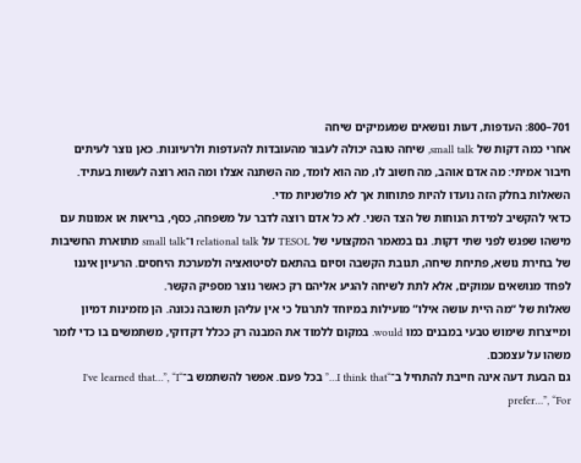701–800: העדפות, דעות ונושאים שמעמיקים שיחה
אחרי כמה דקות של small talk, שיחה טובה יכולה לעבור מהעובדות להעדפות ולרעיונות. כאן נוצר לעיתים חיבור אמיתי: מה אדם אוהב, מה חשוב לו, מה הוא לומד, מה השתנה אצלו ומה הוא רוצה לעשות בעתיד. השאלות בחלק הזה נועדו להיות פתוחות אך לא פולשניות מדי.
כדאי להקשיב למידת הנוחות של הצד השני. לא כל אדם רוצה לדבר על משפחה, כסף, בריאות או אמונות עם מישהו שפגש לפני שתי דקות. גם במאמר המקצועי של TESOL על relational talk ו־small talk מתוארת החשיבות של בחירת נושא, פתיחת שיחה, תגובת הקשבה וסיום בהתאם לסיטואציה ולמערכת היחסים. הרעיון איננו לפחד מנושאים עמוקים, אלא לתת לשיחה להגיע אליהם רק כאשר נוצר מספיק הקשר.
שאלות של “מה היית עושה אילו” מועילות במיוחד לתרגול כי אין עליהן תשובה נכונה. הן מזמינות דמיון ומייצרות שימוש טבעי במבנים כמו would. במקום ללמוד את המבנה רק ככלל דקדוקי, משתמשים בו כדי לומר משהו על עצמכם.
גם הבעת דעה אינה חייבת להתחיל ב־“I think that…” בכל פעם. אפשר להשתמש ב־“I've learned that…”, “I prefer…”, “For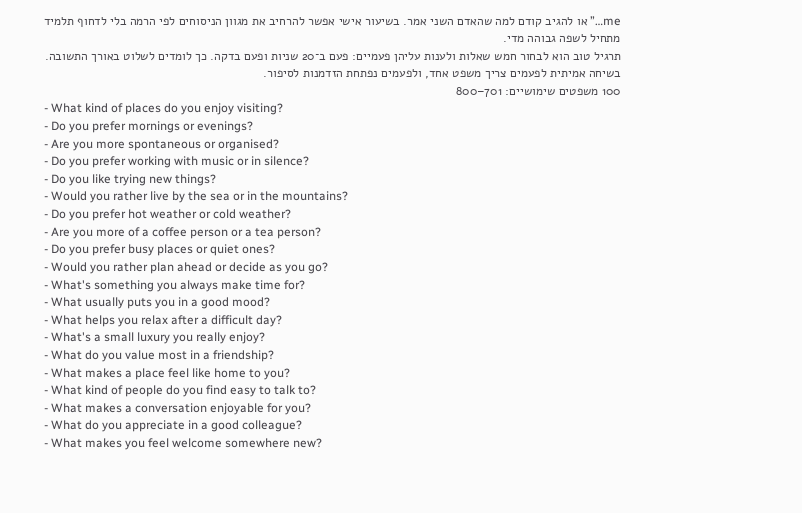me…” או להגיב קודם למה שהאדם השני אמר. בשיעור אישי אפשר להרחיב את מגוון הניסוחים לפי הרמה בלי לדחוף תלמיד מתחיל לשפה גבוהה מדי.
תרגיל טוב הוא לבחור חמש שאלות ולענות עליהן פעמיים: פעם ב־20 שניות ופעם בדקה. כך לומדים לשלוט באורך התשובה. בשיחה אמיתית לפעמים צריך משפט אחד, ולפעמים נפתחת הזדמנות לסיפור.
100 משפטים שימושיים: 701–800
- What kind of places do you enjoy visiting?
- Do you prefer mornings or evenings?
- Are you more spontaneous or organised?
- Do you prefer working with music or in silence?
- Do you like trying new things?
- Would you rather live by the sea or in the mountains?
- Do you prefer hot weather or cold weather?
- Are you more of a coffee person or a tea person?
- Do you prefer busy places or quiet ones?
- Would you rather plan ahead or decide as you go?
- What's something you always make time for?
- What usually puts you in a good mood?
- What helps you relax after a difficult day?
- What's a small luxury you really enjoy?
- What do you value most in a friendship?
- What makes a place feel like home to you?
- What kind of people do you find easy to talk to?
- What makes a conversation enjoyable for you?
- What do you appreciate in a good colleague?
- What makes you feel welcome somewhere new?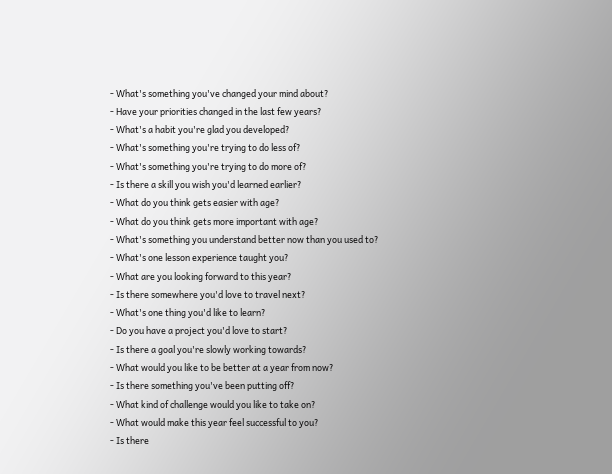- What's something you've changed your mind about?
- Have your priorities changed in the last few years?
- What's a habit you're glad you developed?
- What's something you're trying to do less of?
- What's something you're trying to do more of?
- Is there a skill you wish you'd learned earlier?
- What do you think gets easier with age?
- What do you think gets more important with age?
- What's something you understand better now than you used to?
- What's one lesson experience taught you?
- What are you looking forward to this year?
- Is there somewhere you'd love to travel next?
- What's one thing you'd like to learn?
- Do you have a project you'd love to start?
- Is there a goal you're slowly working towards?
- What would you like to be better at a year from now?
- Is there something you've been putting off?
- What kind of challenge would you like to take on?
- What would make this year feel successful to you?
- Is there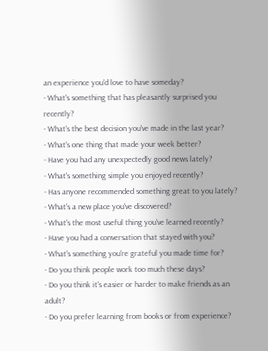an experience you'd love to have someday?
- What's something that has pleasantly surprised you recently?
- What's the best decision you've made in the last year?
- What's one thing that made your week better?
- Have you had any unexpectedly good news lately?
- What's something simple you enjoyed recently?
- Has anyone recommended something great to you lately?
- What's a new place you've discovered?
- What's the most useful thing you've learned recently?
- Have you had a conversation that stayed with you?
- What's something you're grateful you made time for?
- Do you think people work too much these days?
- Do you think it's easier or harder to make friends as an adult?
- Do you prefer learning from books or from experience?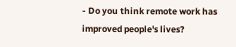- Do you think remote work has improved people's lives?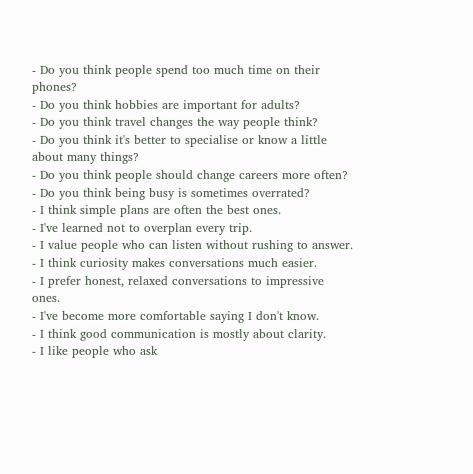- Do you think people spend too much time on their phones?
- Do you think hobbies are important for adults?
- Do you think travel changes the way people think?
- Do you think it's better to specialise or know a little about many things?
- Do you think people should change careers more often?
- Do you think being busy is sometimes overrated?
- I think simple plans are often the best ones.
- I've learned not to overplan every trip.
- I value people who can listen without rushing to answer.
- I think curiosity makes conversations much easier.
- I prefer honest, relaxed conversations to impressive ones.
- I've become more comfortable saying I don't know.
- I think good communication is mostly about clarity.
- I like people who ask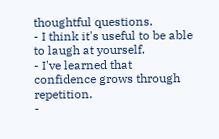thoughtful questions.
- I think it's useful to be able to laugh at yourself.
- I've learned that confidence grows through repetition.
-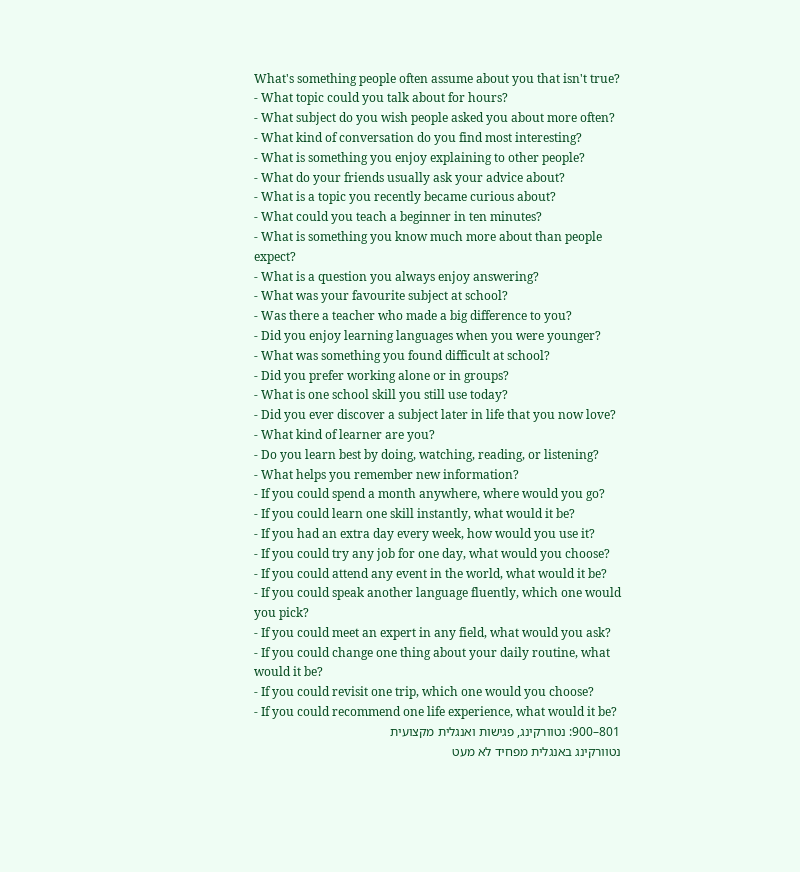What's something people often assume about you that isn't true?
- What topic could you talk about for hours?
- What subject do you wish people asked you about more often?
- What kind of conversation do you find most interesting?
- What is something you enjoy explaining to other people?
- What do your friends usually ask your advice about?
- What is a topic you recently became curious about?
- What could you teach a beginner in ten minutes?
- What is something you know much more about than people expect?
- What is a question you always enjoy answering?
- What was your favourite subject at school?
- Was there a teacher who made a big difference to you?
- Did you enjoy learning languages when you were younger?
- What was something you found difficult at school?
- Did you prefer working alone or in groups?
- What is one school skill you still use today?
- Did you ever discover a subject later in life that you now love?
- What kind of learner are you?
- Do you learn best by doing, watching, reading, or listening?
- What helps you remember new information?
- If you could spend a month anywhere, where would you go?
- If you could learn one skill instantly, what would it be?
- If you had an extra day every week, how would you use it?
- If you could try any job for one day, what would you choose?
- If you could attend any event in the world, what would it be?
- If you could speak another language fluently, which one would you pick?
- If you could meet an expert in any field, what would you ask?
- If you could change one thing about your daily routine, what would it be?
- If you could revisit one trip, which one would you choose?
- If you could recommend one life experience, what would it be?
801–900: נטוורקינג, פגישות ואנגלית מקצועית
נטוורקינג באנגלית מפחיד לא מעט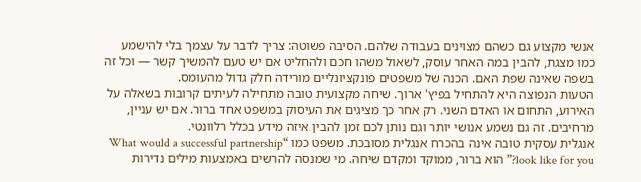אנשי מקצוע גם כשהם מצוינים בעבודה שלהם. הסיבה פשוטה: צריך לדבר על עצמך בלי להישמע כמו מצגת, להבין במה האחר עוסק, לשאול משהו חכם ולהחליט אם יש טעם להמשיך קשר — וכל זה בשפה שאינה שפת האם. הכנה של משפטים פונקציונליים מורידה חלק גדול מהעומס.
הטעות הנפוצה היא להתחיל בפיץ' ארוך. שיחה מקצועית טובה מתחילה לעיתים קרובות בשאלה על האירוע, התחום או האדם השני. רק אחר כך מציגים את העיסוק במשפט אחד ברור. אם יש עניין, מרחיבים. זה גם נשמע אנושי יותר וגם נותן לכם זמן להבין איזה מידע בכלל רלוונטי.
אנגלית עסקית טובה אינה בהכרח אנגלית מסובכת. משפט כמו “What would a successful partnership look like for you?” הוא ברור, ממוקד ומקדם שיחה. מי שמנסה להרשים באמצעות מילים נדירות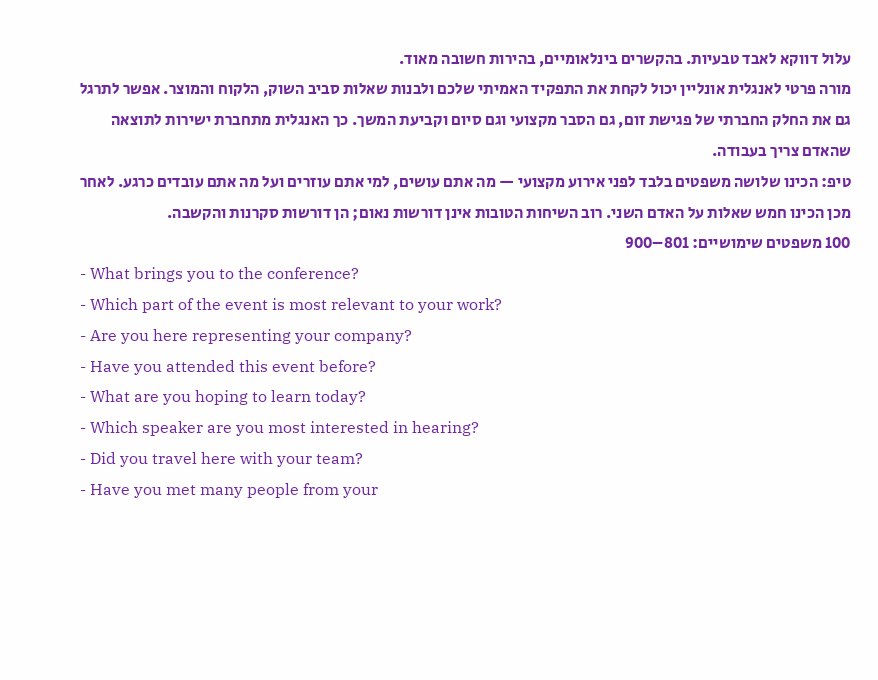עלול דווקא לאבד טבעיות. בהקשרים בינלאומיים, בהירות חשובה מאוד.
מורה פרטי לאנגלית אונליין יכול לקחת את התפקיד האמיתי שלכם ולבנות שאלות סביב השוק, הלקוח והמוצר. אפשר לתרגל גם את החלק החברתי של פגישת זום, גם הסבר מקצועי וגם סיום וקביעת המשך. כך האנגלית מתחברת ישירות לתוצאה שהאדם צריך בעבודה.
טיפ: הכינו שלושה משפטים בלבד לפני אירוע מקצועי — מה אתם עושים, למי אתם עוזרים ועל מה אתם עובדים כרגע. לאחר מכן הכינו חמש שאלות על האדם השני. רוב השיחות הטובות אינן דורשות נאום; הן דורשות סקרנות והקשבה.
100 משפטים שימושיים: 801–900
- What brings you to the conference?
- Which part of the event is most relevant to your work?
- Are you here representing your company?
- Have you attended this event before?
- What are you hoping to learn today?
- Which speaker are you most interested in hearing?
- Did you travel here with your team?
- Have you met many people from your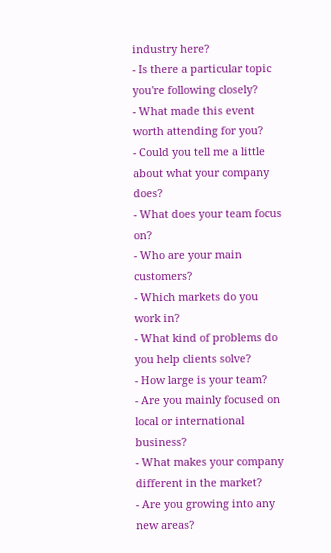industry here?
- Is there a particular topic you're following closely?
- What made this event worth attending for you?
- Could you tell me a little about what your company does?
- What does your team focus on?
- Who are your main customers?
- Which markets do you work in?
- What kind of problems do you help clients solve?
- How large is your team?
- Are you mainly focused on local or international business?
- What makes your company different in the market?
- Are you growing into any new areas?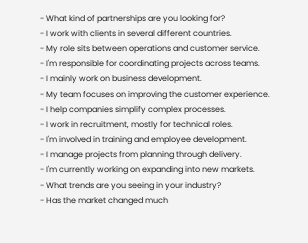- What kind of partnerships are you looking for?
- I work with clients in several different countries.
- My role sits between operations and customer service.
- I'm responsible for coordinating projects across teams.
- I mainly work on business development.
- My team focuses on improving the customer experience.
- I help companies simplify complex processes.
- I work in recruitment, mostly for technical roles.
- I'm involved in training and employee development.
- I manage projects from planning through delivery.
- I'm currently working on expanding into new markets.
- What trends are you seeing in your industry?
- Has the market changed much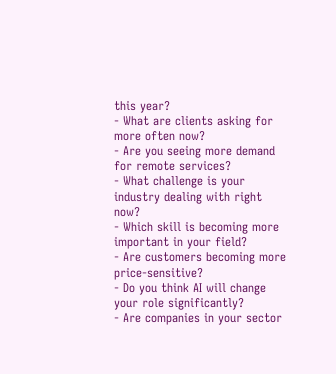this year?
- What are clients asking for more often now?
- Are you seeing more demand for remote services?
- What challenge is your industry dealing with right now?
- Which skill is becoming more important in your field?
- Are customers becoming more price-sensitive?
- Do you think AI will change your role significantly?
- Are companies in your sector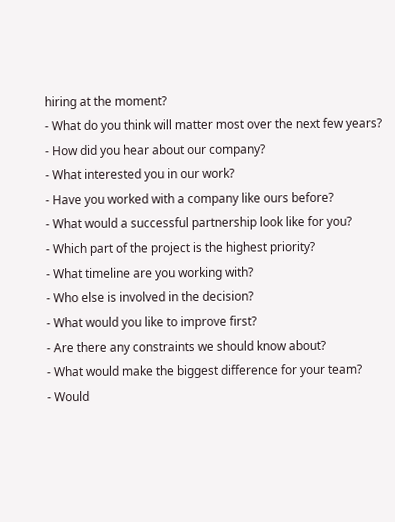hiring at the moment?
- What do you think will matter most over the next few years?
- How did you hear about our company?
- What interested you in our work?
- Have you worked with a company like ours before?
- What would a successful partnership look like for you?
- Which part of the project is the highest priority?
- What timeline are you working with?
- Who else is involved in the decision?
- What would you like to improve first?
- Are there any constraints we should know about?
- What would make the biggest difference for your team?
- Would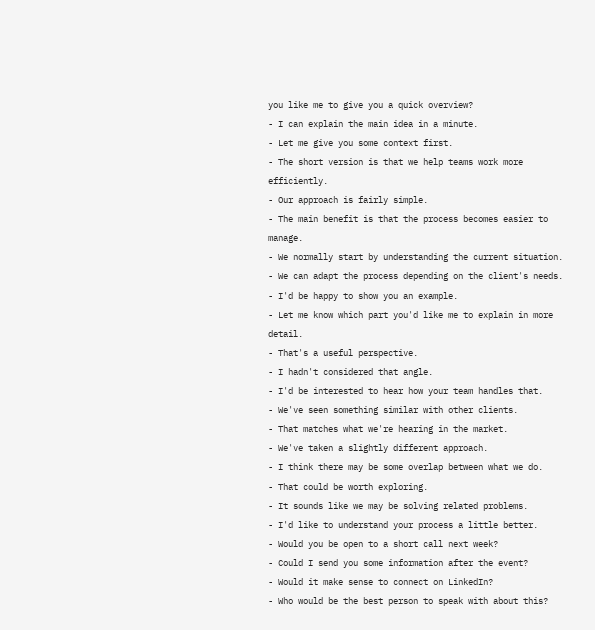you like me to give you a quick overview?
- I can explain the main idea in a minute.
- Let me give you some context first.
- The short version is that we help teams work more efficiently.
- Our approach is fairly simple.
- The main benefit is that the process becomes easier to manage.
- We normally start by understanding the current situation.
- We can adapt the process depending on the client's needs.
- I'd be happy to show you an example.
- Let me know which part you'd like me to explain in more detail.
- That's a useful perspective.
- I hadn't considered that angle.
- I'd be interested to hear how your team handles that.
- We've seen something similar with other clients.
- That matches what we're hearing in the market.
- We've taken a slightly different approach.
- I think there may be some overlap between what we do.
- That could be worth exploring.
- It sounds like we may be solving related problems.
- I'd like to understand your process a little better.
- Would you be open to a short call next week?
- Could I send you some information after the event?
- Would it make sense to connect on LinkedIn?
- Who would be the best person to speak with about this?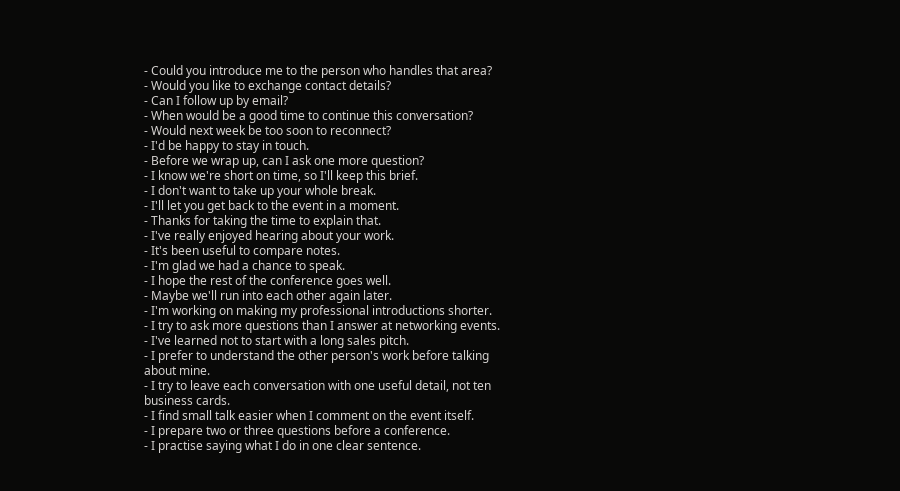- Could you introduce me to the person who handles that area?
- Would you like to exchange contact details?
- Can I follow up by email?
- When would be a good time to continue this conversation?
- Would next week be too soon to reconnect?
- I'd be happy to stay in touch.
- Before we wrap up, can I ask one more question?
- I know we're short on time, so I'll keep this brief.
- I don't want to take up your whole break.
- I'll let you get back to the event in a moment.
- Thanks for taking the time to explain that.
- I've really enjoyed hearing about your work.
- It's been useful to compare notes.
- I'm glad we had a chance to speak.
- I hope the rest of the conference goes well.
- Maybe we'll run into each other again later.
- I'm working on making my professional introductions shorter.
- I try to ask more questions than I answer at networking events.
- I've learned not to start with a long sales pitch.
- I prefer to understand the other person's work before talking about mine.
- I try to leave each conversation with one useful detail, not ten business cards.
- I find small talk easier when I comment on the event itself.
- I prepare two or three questions before a conference.
- I practise saying what I do in one clear sentence.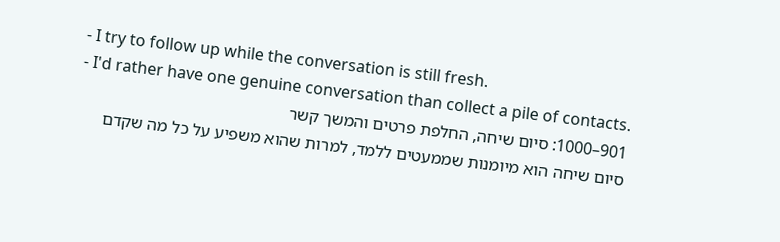- I try to follow up while the conversation is still fresh.
- I'd rather have one genuine conversation than collect a pile of contacts.
901–1000: סיום שיחה, החלפת פרטים והמשך קשר
סיום שיחה הוא מיומנות שממעטים ללמד, למרות שהוא משפיע על כל מה שקדם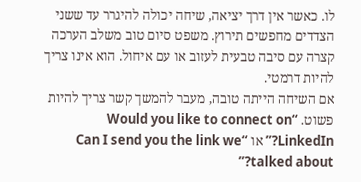לו. כאשר אין דרך יציאה, שיחה יכולה להיגרר עד ששני הצדדים מחפשים תירוץ. משפט סיום טוב משלב הערכה קצרה עם סיבה טבעית לעזוב או עם איחול. הוא אינו צריך להיות דרמטי.
אם השיחה הייתה טובה, מעבר להמשך קשר צריך להיות פשוט. “Would you like to connect on LinkedIn?” או “Can I send you the link we talked about?”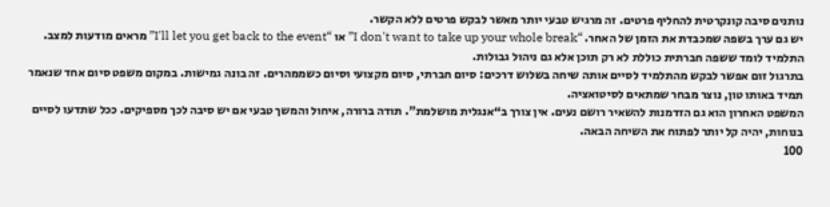נותנים סיבה קונקרטית להחליף פרטים. זה מרגיש טבעי יותר מאשר לבקש פרטים ללא הקשר.
יש גם ערך בשפה שמכבדת את הזמן של האחר. “I don't want to take up your whole break” או “I'll let you get back to the event” מראים מודעות למצב. התלמיד לומד ששפה חברתית כוללת לא רק תוכן אלא גם ניהול גבולות.
בתרגול זום אפשר לבקש מהתלמיד לסיים אותה שיחה בשלוש דרכים: סיום חברתי, סיום מקצועי וסיום כשממהרים. זה בונה גמישות. במקום משפט סיום אחד שנאמר תמיד באותו טון, נוצר מבחר שמתאים לסיטואציה.
המשפט האחרון הוא גם הזדמנות להשאיר רושם נעים. אין צורך ב“אנגלית מושלמת”. תודה ברורה, איחול והמשך טבעי אם יש סיבה לכך מספיקים. ככל שתדעו לסיים בנוחות, יהיה קל יותר לפתוח את השיחה הבאה.
100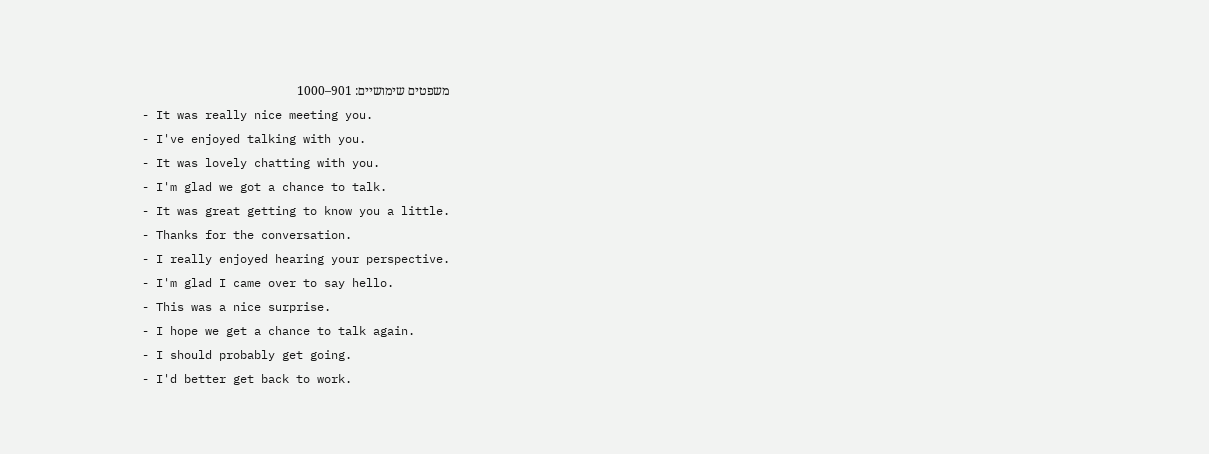משפטים שימושיים: 901–1000
- It was really nice meeting you.
- I've enjoyed talking with you.
- It was lovely chatting with you.
- I'm glad we got a chance to talk.
- It was great getting to know you a little.
- Thanks for the conversation.
- I really enjoyed hearing your perspective.
- I'm glad I came over to say hello.
- This was a nice surprise.
- I hope we get a chance to talk again.
- I should probably get going.
- I'd better get back to work.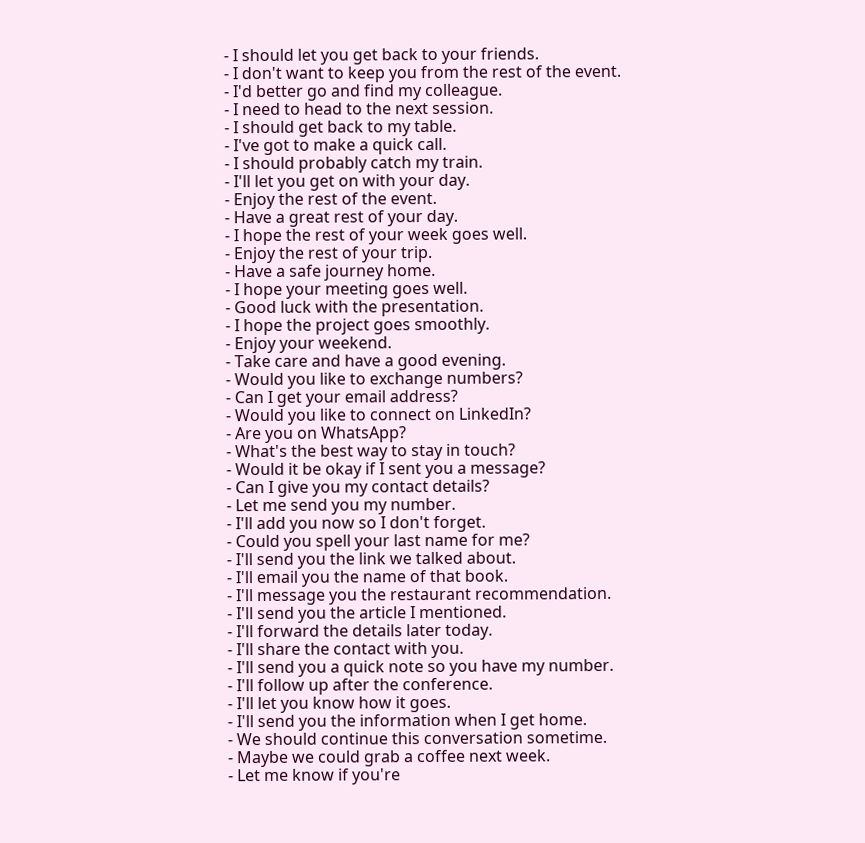- I should let you get back to your friends.
- I don't want to keep you from the rest of the event.
- I'd better go and find my colleague.
- I need to head to the next session.
- I should get back to my table.
- I've got to make a quick call.
- I should probably catch my train.
- I'll let you get on with your day.
- Enjoy the rest of the event.
- Have a great rest of your day.
- I hope the rest of your week goes well.
- Enjoy the rest of your trip.
- Have a safe journey home.
- I hope your meeting goes well.
- Good luck with the presentation.
- I hope the project goes smoothly.
- Enjoy your weekend.
- Take care and have a good evening.
- Would you like to exchange numbers?
- Can I get your email address?
- Would you like to connect on LinkedIn?
- Are you on WhatsApp?
- What's the best way to stay in touch?
- Would it be okay if I sent you a message?
- Can I give you my contact details?
- Let me send you my number.
- I'll add you now so I don't forget.
- Could you spell your last name for me?
- I'll send you the link we talked about.
- I'll email you the name of that book.
- I'll message you the restaurant recommendation.
- I'll send you the article I mentioned.
- I'll forward the details later today.
- I'll share the contact with you.
- I'll send you a quick note so you have my number.
- I'll follow up after the conference.
- I'll let you know how it goes.
- I'll send you the information when I get home.
- We should continue this conversation sometime.
- Maybe we could grab a coffee next week.
- Let me know if you're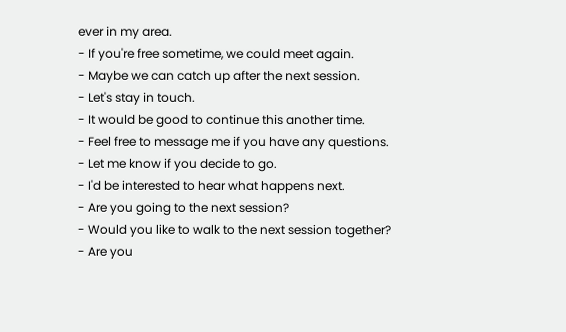ever in my area.
- If you're free sometime, we could meet again.
- Maybe we can catch up after the next session.
- Let's stay in touch.
- It would be good to continue this another time.
- Feel free to message me if you have any questions.
- Let me know if you decide to go.
- I'd be interested to hear what happens next.
- Are you going to the next session?
- Would you like to walk to the next session together?
- Are you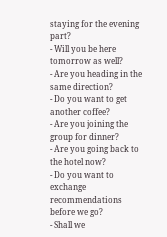staying for the evening part?
- Will you be here tomorrow as well?
- Are you heading in the same direction?
- Do you want to get another coffee?
- Are you joining the group for dinner?
- Are you going back to the hotel now?
- Do you want to exchange recommendations before we go?
- Shall we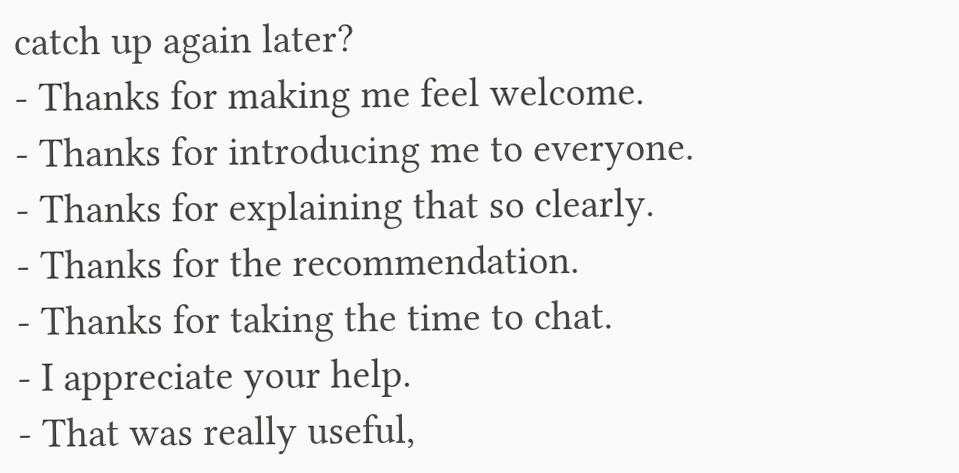catch up again later?
- Thanks for making me feel welcome.
- Thanks for introducing me to everyone.
- Thanks for explaining that so clearly.
- Thanks for the recommendation.
- Thanks for taking the time to chat.
- I appreciate your help.
- That was really useful,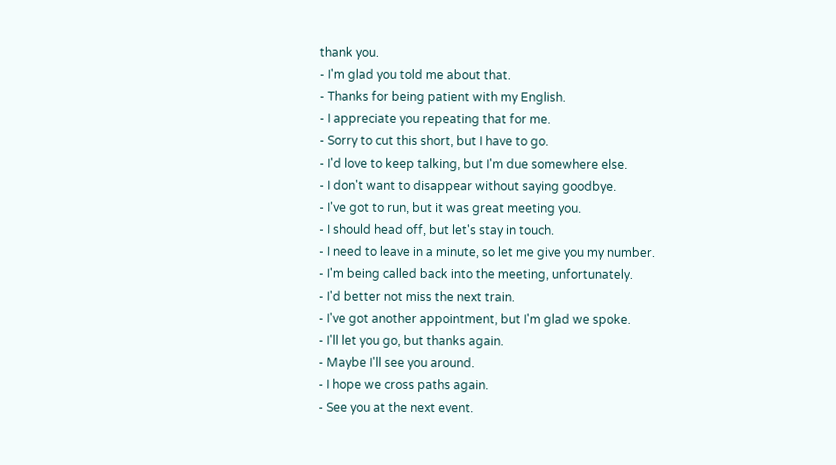thank you.
- I'm glad you told me about that.
- Thanks for being patient with my English.
- I appreciate you repeating that for me.
- Sorry to cut this short, but I have to go.
- I'd love to keep talking, but I'm due somewhere else.
- I don't want to disappear without saying goodbye.
- I've got to run, but it was great meeting you.
- I should head off, but let's stay in touch.
- I need to leave in a minute, so let me give you my number.
- I'm being called back into the meeting, unfortunately.
- I'd better not miss the next train.
- I've got another appointment, but I'm glad we spoke.
- I'll let you go, but thanks again.
- Maybe I'll see you around.
- I hope we cross paths again.
- See you at the next event.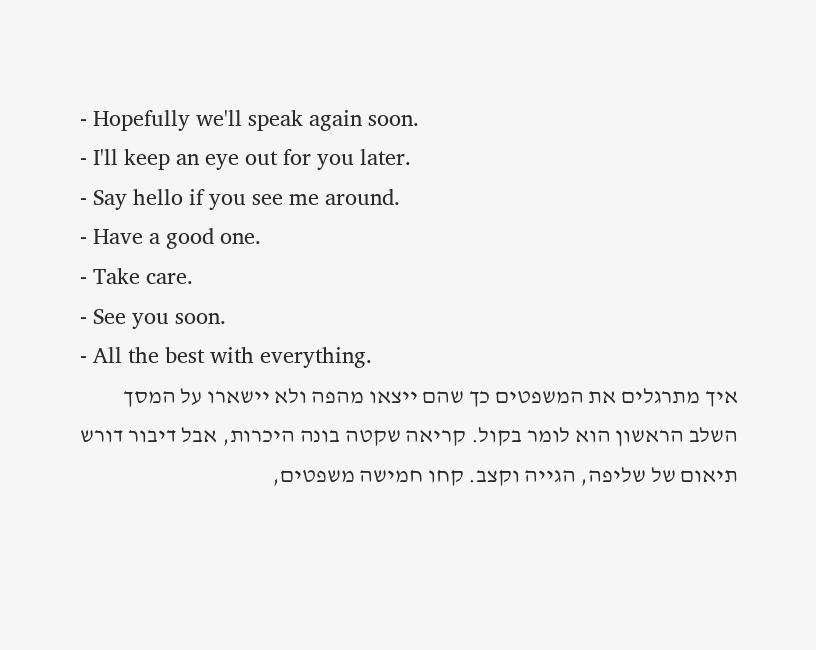- Hopefully we'll speak again soon.
- I'll keep an eye out for you later.
- Say hello if you see me around.
- Have a good one.
- Take care.
- See you soon.
- All the best with everything.
איך מתרגלים את המשפטים כך שהם ייצאו מהפה ולא יישארו על המסך
השלב הראשון הוא לומר בקול. קריאה שקטה בונה היכרות, אבל דיבור דורש תיאום של שליפה, הגייה וקצב. קחו חמישה משפטים,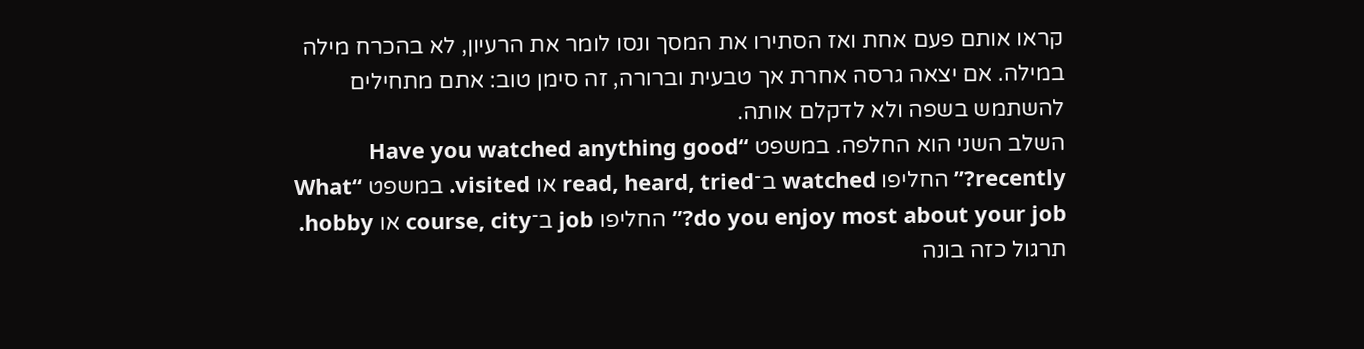קראו אותם פעם אחת ואז הסתירו את המסך ונסו לומר את הרעיון, לא בהכרח מילה במילה. אם יצאה גרסה אחרת אך טבעית וברורה, זה סימן טוב: אתם מתחילים להשתמש בשפה ולא לדקלם אותה.
השלב השני הוא החלפה. במשפט “Have you watched anything good recently?” החליפו watched ב־read, heard, tried או visited. במשפט “What do you enjoy most about your job?” החליפו job ב־course, city או hobby. תרגול כזה בונה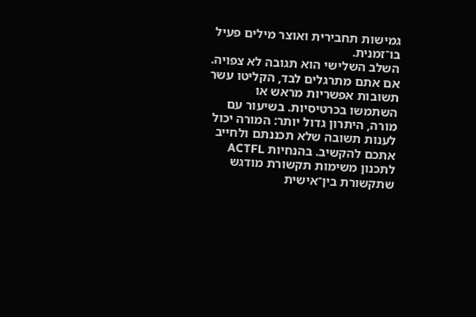גמישות תחבירית ואוצר מילים פעיל בו־זמנית.
השלב השלישי הוא תגובה לא צפויה. אם אתם מתרגלים לבד, הקליטו עשר תשובות אפשריות מראש או השתמשו בכרטיסיות. בשיעור עם מורה, היתרון גדול יותר: המורה יכול לענות תשובה שלא תכננתם ולחייב אתכם להקשיב. בהנחיות ACTFL לתכנון משימות תקשורת מודגש שתקשורת בין־אישית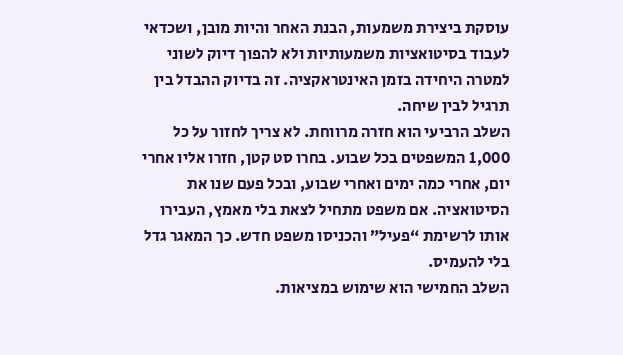עוסקת ביצירת משמעות, הבנת האחר והיות מובן, ושכדאי לעבוד בסיטואציות משמעותיות ולא להפוך דיוק לשוני למטרה היחידה בזמן האינטראקציה. זה בדיוק ההבדל בין תרגיל לבין שיחה.
השלב הרביעי הוא חזרה מרווחת. לא צריך לחזור על כל 1,000 המשפטים בכל שבוע. בחרו סט קטן, חזרו אליו אחרי יום, אחרי כמה ימים ואחרי שבוע, ובכל פעם שנו את הסיטואציה. אם משפט מתחיל לצאת בלי מאמץ, העבירו אותו לרשימת “פעיל” והכניסו משפט חדש. כך המאגר גדל בלי להעמיס.
השלב החמישי הוא שימוש במציאות.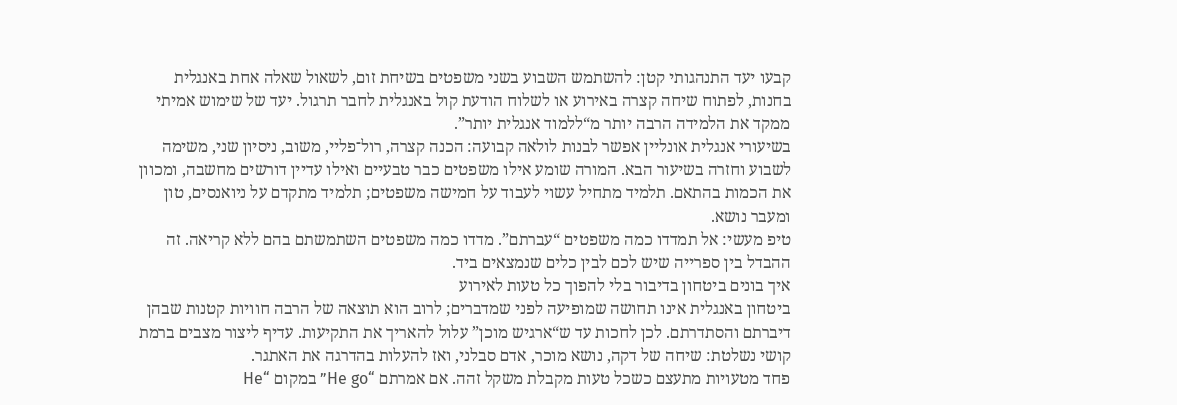קבעו יעד התנהגותי קטן: להשתמש השבוע בשני משפטים בשיחת זום, לשאול שאלה אחת באנגלית בחנות, לפתוח שיחה קצרה באירוע או לשלוח הודעת קול באנגלית לחבר תרגול. יעד של שימוש אמיתי ממקד את הלמידה הרבה יותר מ“ללמוד אנגלית יותר”.
בשיעורי אנגלית אונליין אפשר לבנות לולאה קבועה: הכנה קצרה, רול־פליי, משוב, ניסיון שני, משימה לשבוע וחזרה בשיעור הבא. המורה שומע אילו משפטים כבר טבעיים ואילו עדיין דורשים מחשבה, ומכוון את הכמות בהתאם. תלמיד מתחיל עשוי לעבוד על חמישה משפטים; תלמיד מתקדם על ניואנסים, טון ומעבר נושא.
טיפ מעשי: אל תמדדו כמה משפטים “עברתם”. מדדו כמה משפטים השתמשתם בהם ללא קריאה. זה ההבדל בין ספרייה שיש לכם לבין כלים שנמצאים ביד.
איך בונים ביטחון בדיבור בלי להפוך כל טעות לאירוע
ביטחון באנגלית אינו תחושה שמופיעה לפני שמדברים; לרוב הוא תוצאה של הרבה חוויות קטנות שבהן דיברתם והסתדרתם. לכן לחכות עד ש“ארגיש מוכן” עלול להאריך את התקיעות. עדיף ליצור מצבים ברמת קושי נשלטת: שיחה של דקה, נושא מוכר, אדם סבלני, ואז להעלות בהדרגה את האתגר.
פחד מטעויות מתעצם כשכל טעות מקבלת משקל זהה. אם אמרתם “He go” במקום “He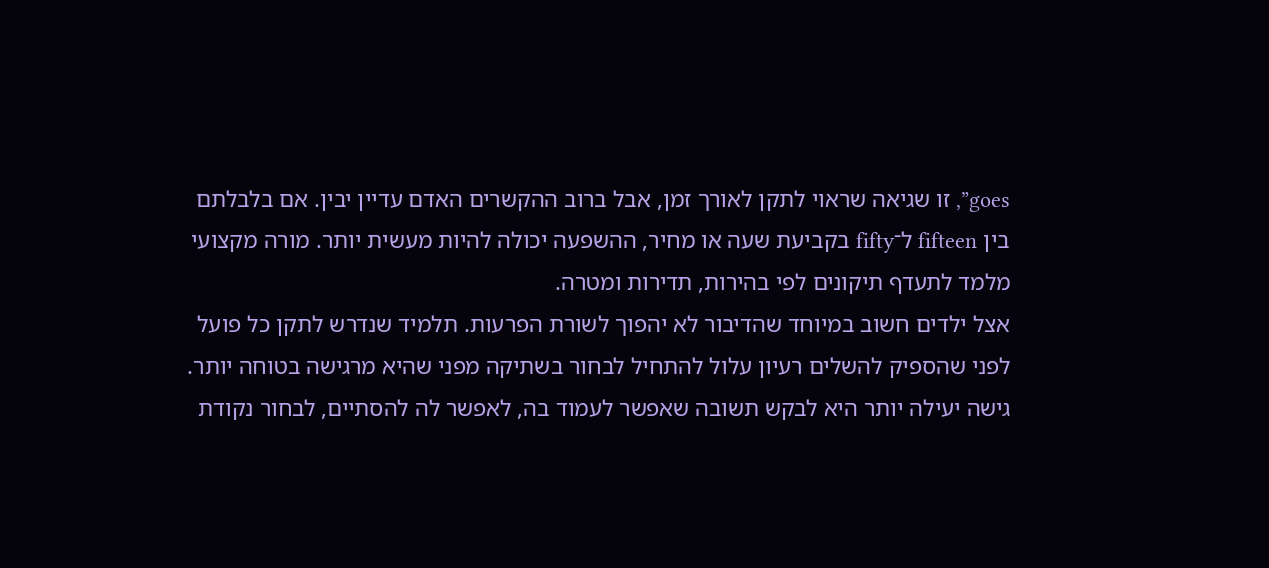goes”, זו שגיאה שראוי לתקן לאורך זמן, אבל ברוב ההקשרים האדם עדיין יבין. אם בלבלתם בין fifteen ל־fifty בקביעת שעה או מחיר, ההשפעה יכולה להיות מעשית יותר. מורה מקצועי מלמד לתעדף תיקונים לפי בהירות, תדירות ומטרה.
אצל ילדים חשוב במיוחד שהדיבור לא יהפוך לשורת הפרעות. תלמיד שנדרש לתקן כל פועל לפני שהספיק להשלים רעיון עלול להתחיל לבחור בשתיקה מפני שהיא מרגישה בטוחה יותר. גישה יעילה יותר היא לבקש תשובה שאפשר לעמוד בה, לאפשר לה להסתיים, לבחור נקודת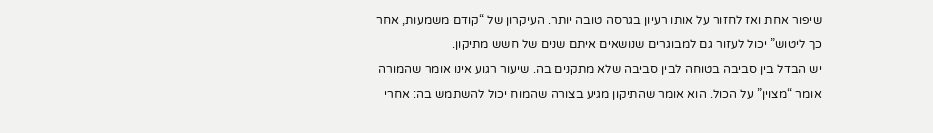שיפור אחת ואז לחזור על אותו רעיון בגרסה טובה יותר. העיקרון של “קודם משמעות, אחר כך ליטוש” יכול לעזור גם למבוגרים שנושאים איתם שנים של חשש מתיקון.
יש הבדל בין סביבה בטוחה לבין סביבה שלא מתקנים בה. שיעור רגוע אינו אומר שהמורה אומר “מצוין” על הכול. הוא אומר שהתיקון מגיע בצורה שהמוח יכול להשתמש בה: אחרי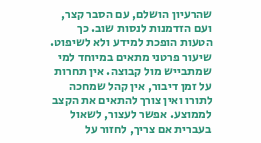שהרעיון הושלם, עם הסבר קצר, ועם הזדמנות לנסות שוב. כך הטעות הופכת למידע ולא לשיפוט.
שיעור פרטני מתאים במיוחד למי שמתבייש מול קבוצה. אין תחרות על זמן דיבור, אין קהל שמחכה לתורו ואין צורך להתאים את הקצב לממוצע. אפשר לעצור, לשאול בעברית אם צריך, לחזור על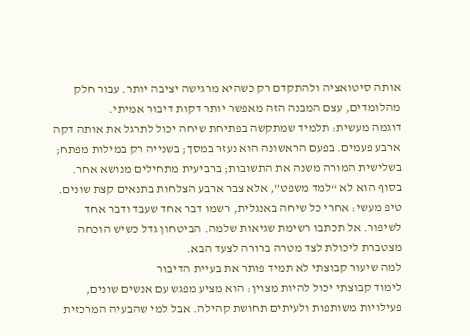אותה סיטואציה ולהתקדם רק כשהיא מרגישה יציבה יותר. עבור חלק מהלומדים, עצם המבנה הזה מאפשר יותר דקות דיבור אמיתי.
דוגמה מעשית: תלמיד שמתקשה בפתיחת שיחה יכול לתרגל את אותה דקה ארבע פעמים. בפעם הראשונה הוא נעזר במסך; בשנייה רק במילות מפתח; בשלישית המורה משנה את התשובות; ברביעית מתחילים מנושא אחר. בסוף הוא לא “למד משפט”, אלא צבר ארבע הצלחות בתנאים קצת שונים.
טיפ מעשי: אחרי כל שיחה באנגלית, רשמו דבר אחד שעבד ודבר אחד לשיפור. אל תכתבו רשימת שגיאות שלמה. הביטחון גדל כשיש הוכחה מצטברת ליכולת לצד מטרה ברורה לצעד הבא.
למה שיעור קבוצתי לא תמיד פותר את בעיית הדיבור
לימוד קבוצתי יכול להיות מצוין: הוא מציע מפגש עם אנשים שונים, פעילויות משותפות ולעיתים תחושת קהילה. אבל למי שהבעיה המרכזית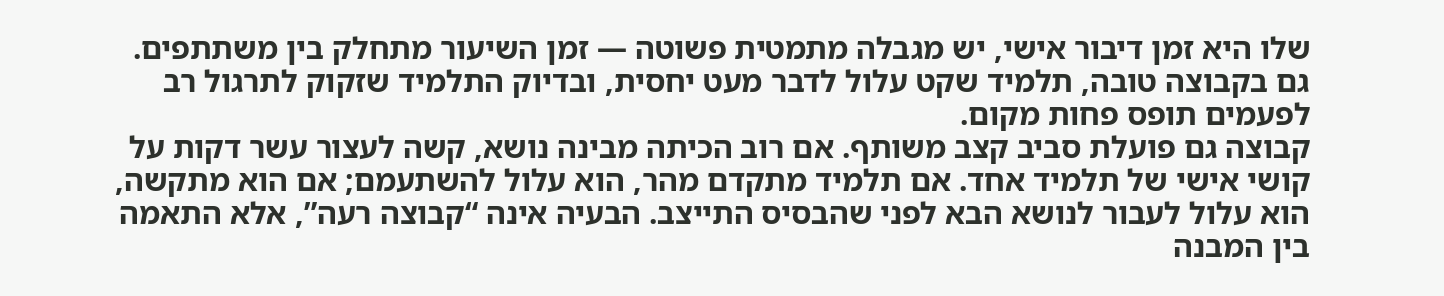שלו היא זמן דיבור אישי, יש מגבלה מתמטית פשוטה — זמן השיעור מתחלק בין משתתפים. גם בקבוצה טובה, תלמיד שקט עלול לדבר מעט יחסית, ובדיוק התלמיד שזקוק לתרגול רב לפעמים תופס פחות מקום.
קבוצה גם פועלת סביב קצב משותף. אם רוב הכיתה מבינה נושא, קשה לעצור עשר דקות על קושי אישי של תלמיד אחד. אם תלמיד מתקדם מהר, הוא עלול להשתעמם; אם הוא מתקשה, הוא עלול לעבור לנושא הבא לפני שהבסיס התייצב. הבעיה אינה “קבוצה רעה”, אלא התאמה בין המבנה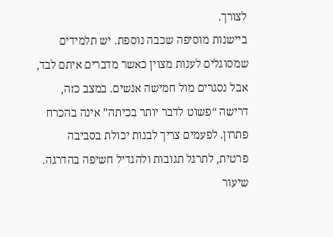לצורך.
ביישנות מוסיפה שכבה נוספת. יש תלמידים שמסוגלים לענות מצוין כאשר מדברים איתם לבד, אבל נסגרים מול חמישה אנשים. במצב כזה, דרישה “פשוט לדבר יותר בכיתה” אינה בהכרח פתרון. לפעמים צריך לבנות יכולת בסביבה פרטית, לתרגל תגובות ולהגדיל חשיפה בהדרגה.
שיעור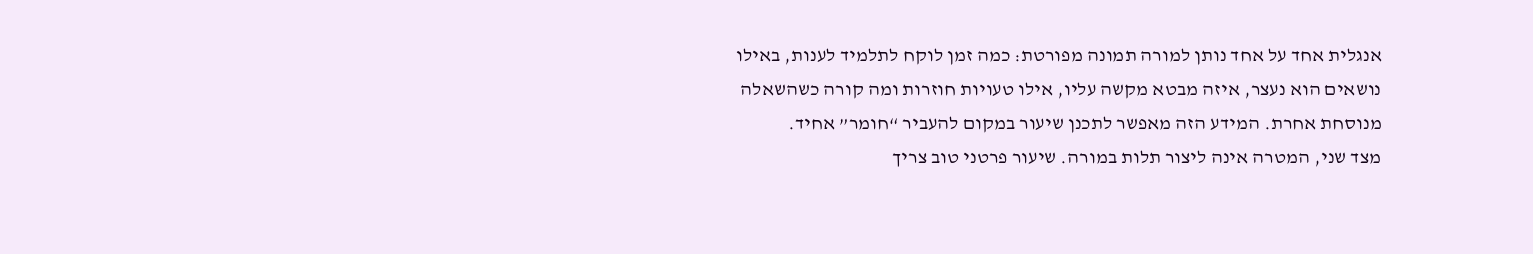אנגלית אחד על אחד נותן למורה תמונה מפורטת: כמה זמן לוקח לתלמיד לענות, באילו נושאים הוא נעצר, איזה מבטא מקשה עליו, אילו טעויות חוזרות ומה קורה כשהשאלה מנוסחת אחרת. המידע הזה מאפשר לתכנן שיעור במקום להעביר “חומר” אחיד.
מצד שני, המטרה אינה ליצור תלות במורה. שיעור פרטני טוב צריך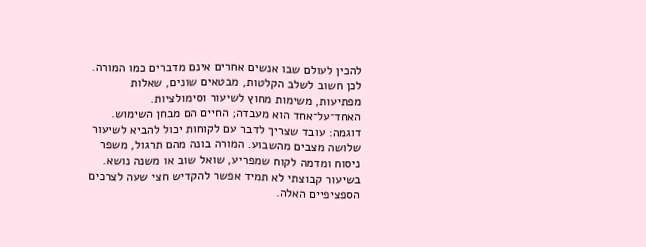להכין לעולם שבו אנשים אחרים אינם מדברים כמו המורה. לכן חשוב לשלב הקלטות, מבטאים שונים, שאלות מפתיעות, משימות מחוץ לשיעור וסימולציות. האחד־על־אחד הוא מעבדה; החיים הם מבחן השימוש.
דוגמה: עובד שצריך לדבר עם לקוחות יכול להביא לשיעור שלושה מצבים מהשבוע. המורה בונה מהם תרגול, משפר ניסוח ומדמה לקוח שמפריע, שואל שוב או משנה נושא. בשיעור קבוצתי לא תמיד אפשר להקדיש חצי שעה לצרכים הספציפיים האלה.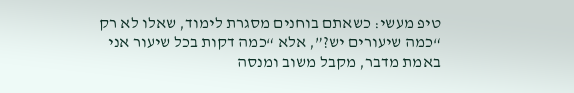טיפ מעשי: כשאתם בוחנים מסגרת לימוד, שאלו לא רק “כמה שיעורים יש?”, אלא “כמה דקות בכל שיעור אני באמת מדבר, מקבל משוב ומנסה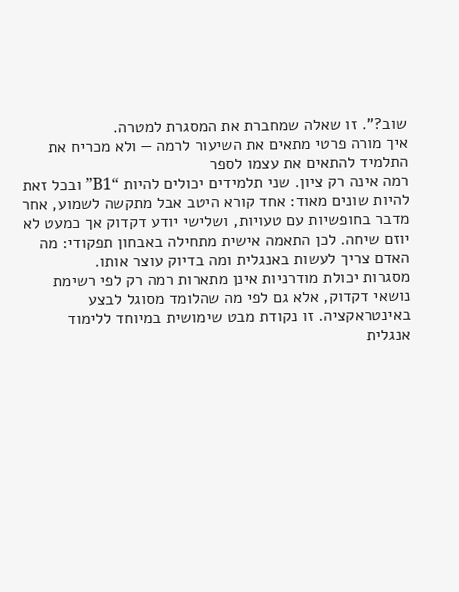שוב?”. זו שאלה שמחברת את המסגרת למטרה.
איך מורה פרטי מתאים את השיעור לרמה — ולא מכריח את התלמיד להתאים את עצמו לספר
רמה אינה רק ציון. שני תלמידים יכולים להיות “B1” ובכל זאת להיות שונים מאוד: אחד קורא היטב אבל מתקשה לשמוע, אחר מדבר בחופשיות עם טעויות, ושלישי יודע דקדוק אך כמעט לא יוזם שיחה. לכן התאמה אישית מתחילה באבחון תפקודי: מה האדם צריך לעשות באנגלית ומה בדיוק עוצר אותו.
מסגרות יכולת מודרניות אינן מתארות רמה רק לפי רשימת נושאי דקדוק, אלא גם לפי מה שהלומד מסוגל לבצע באינטראקציה. זו נקודת מבט שימושית במיוחד ללימוד אנגלית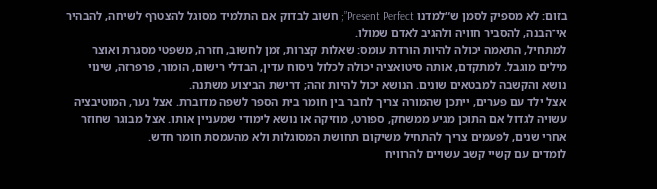בזום: לא מספיק לסמן ש“למדנו Present Perfect”; חשוב לבדוק אם התלמיד מסוגל להצטרף לשיחה, להבהיר אי־הבנה, להסביר חוויה ולהגיב לאדם שמולו.
למתחיל, התאמה יכולה להיות הורדת עומס: שאלות קצרות, זמן לחשוב, חזרה, משפטי מסגרת ואוצר מילים מוגבל. למתקדם, אותה סיטואציה יכולה לכלול ניסוח עדין, הבדלי רישום, הומור, פרפרזה, שינוי נושא והקשבה למבטאים שונים. הנושא יכול להיות זהה; דרישת הביצוע משתנה.
אצל ילד עם פערים, ייתכן שהמורה צריך לחבר בין חומר בית הספר לשפה מדוברת. אצל נער, המוטיבציה עשויה לגדול אם התוכן מגיע ממשחק, ספורט, מוזיקה או נושא לימודי שמעניין אותו. אצל מבוגר שחוזר אחרי שנים, לפעמים צריך להתחיל משיקום תחושת המסוגלות ולא מהעמסת חומר חדש.
לומדים עם קשיי קשב עשויים להרוויח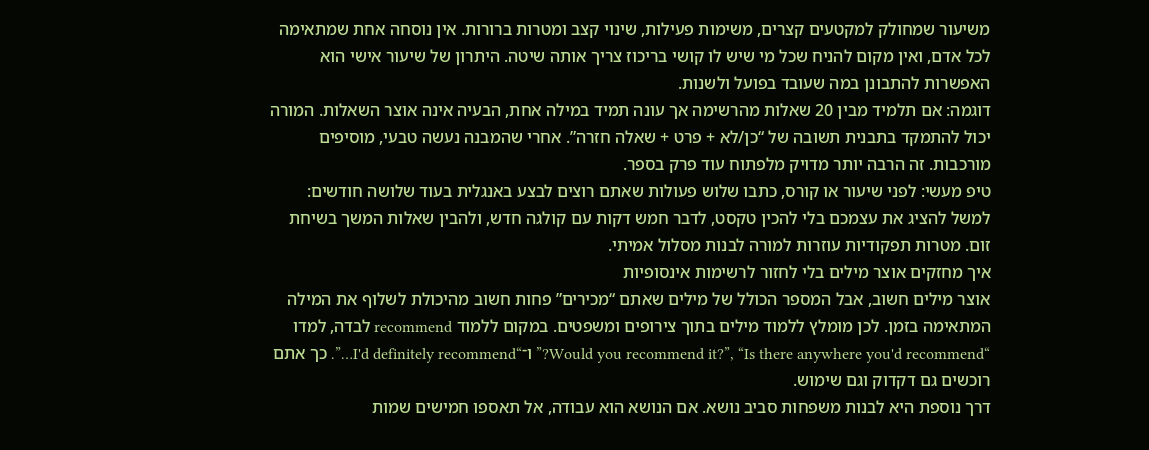משיעור שמחולק למקטעים קצרים, משימות פעילות, שינוי קצב ומטרות ברורות. אין נוסחה אחת שמתאימה לכל אדם, ואין מקום להניח שכל מי שיש לו קושי בריכוז צריך אותה שיטה. היתרון של שיעור אישי הוא האפשרות להתבונן במה שעובד בפועל ולשנות.
דוגמה: אם תלמיד מבין 20 שאלות מהרשימה אך עונה תמיד במילה אחת, הבעיה אינה אוצר השאלות. המורה יכול להתמקד בתבנית תשובה של “כן/לא + פרט + שאלה חזרה”. אחרי שהמבנה נעשה טבעי, מוסיפים מורכבות. זה הרבה יותר מדויק מלפתוח עוד פרק בספר.
טיפ מעשי: לפני שיעור או קורס, כתבו שלוש פעולות שאתם רוצים לבצע באנגלית בעוד שלושה חודשים: למשל להציג את עצמכם בלי להכין טקסט, לדבר חמש דקות עם קולגה חדש, ולהבין שאלות המשך בשיחת זום. מטרות תפקודיות עוזרות למורה לבנות מסלול אמיתי.
איך מחזקים אוצר מילים בלי לחזור לרשימות אינסופיות
אוצר מילים חשוב, אבל המספר הכולל של מילים שאתם “מכירים” פחות חשוב מהיכולת לשלוף את המילה המתאימה בזמן. לכן מומלץ ללמוד מילים בתוך צירופים ומשפטים. במקום ללמוד recommend לבדה, למדו “Would you recommend it?”, “Is there anywhere you'd recommend?” ו־“I'd definitely recommend…”. כך אתם רוכשים גם דקדוק וגם שימוש.
דרך נוספת היא לבנות משפחות סביב נושא. אם הנושא הוא עבודה, אל תאספו חמישים שמות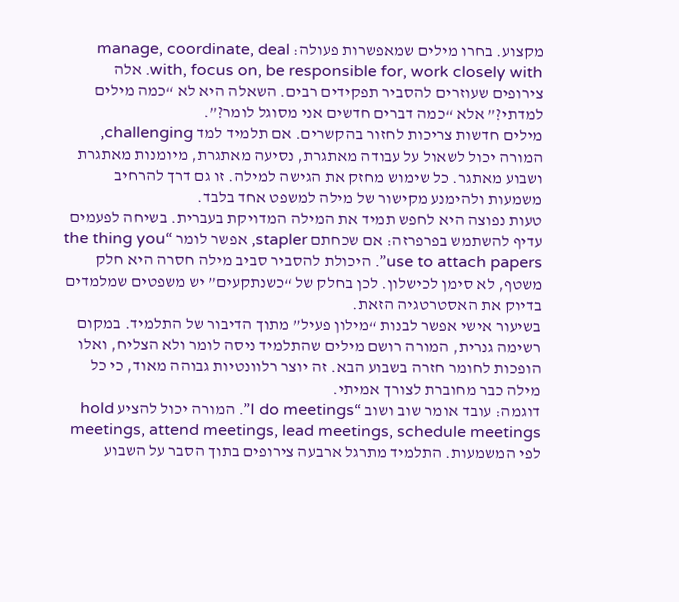מקצוע. בחרו מילים שמאפשרות פעולה: manage, coordinate, deal with, focus on, be responsible for, work closely with. אלה צירופים שעוזרים להסביר תפקידים רבים. השאלה היא לא “כמה מילים למדתי?” אלא “כמה דברים חדשים אני מסוגל לומר?”.
מילים חדשות צריכות לחזור בהקשרים. אם תלמיד למד challenging, המורה יכול לשאול על עבודה מאתגרת, נסיעה מאתגרת, מיומנות מאתגרת ושבוע מאתגר. כל שימוש מחזק את הגישה למילה. זו גם דרך להרחיב משמעות ולהימנע מקישור של מילה למשפט אחד בלבד.
טעות נפוצה היא לחפש תמיד את המילה המדויקת בעברית. בשיחה לפעמים עדיף להשתמש בפרפרזה: אם שכחתם stapler, אפשר לומר “the thing you use to attach papers”. היכולת להסביר סביב מילה חסרה היא חלק משטף, לא סימן לכישלון. לכן בחלק של “כשנתקעים” יש משפטים שמלמדים בדיוק את האסטרטגיה הזאת.
בשיעור אישי אפשר לבנות “מילון פעיל” מתוך הדיבור של התלמיד. במקום רשימה גנרית, המורה רושם מילים שהתלמיד ניסה לומר ולא הצליח, ואלו הופכות לחומר חזרה בשבוע הבא. זה יוצר רלוונטיות גבוהה מאוד, כי כל מילה כבר מחוברת לצורך אמיתי.
דוגמה: עובד אומר שוב ושוב “I do meetings”. המורה יכול להציע hold meetings, attend meetings, lead meetings, schedule meetings לפי המשמעות. התלמיד מתרגל ארבעה צירופים בתוך הסבר על השבוע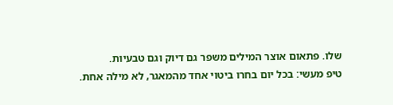שלו. פתאום אוצר המילים משפר גם דיוק וגם טבעיות.
טיפ מעשי: בכל יום בחרו ביטוי אחד מהמאגר, לא מילה אחת.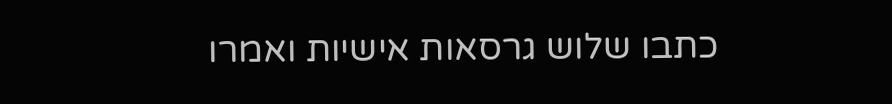כתבו שלוש גרסאות אישיות ואמרו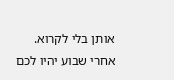אותן בלי לקרוא. אחרי שבוע יהיו לכם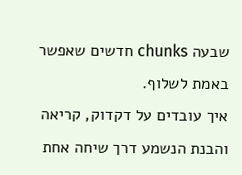שבעה chunks חדשים שאפשר באמת לשלוף.
איך עובדים על דקדוק, קריאה והבנת הנשמע דרך שיחה אחת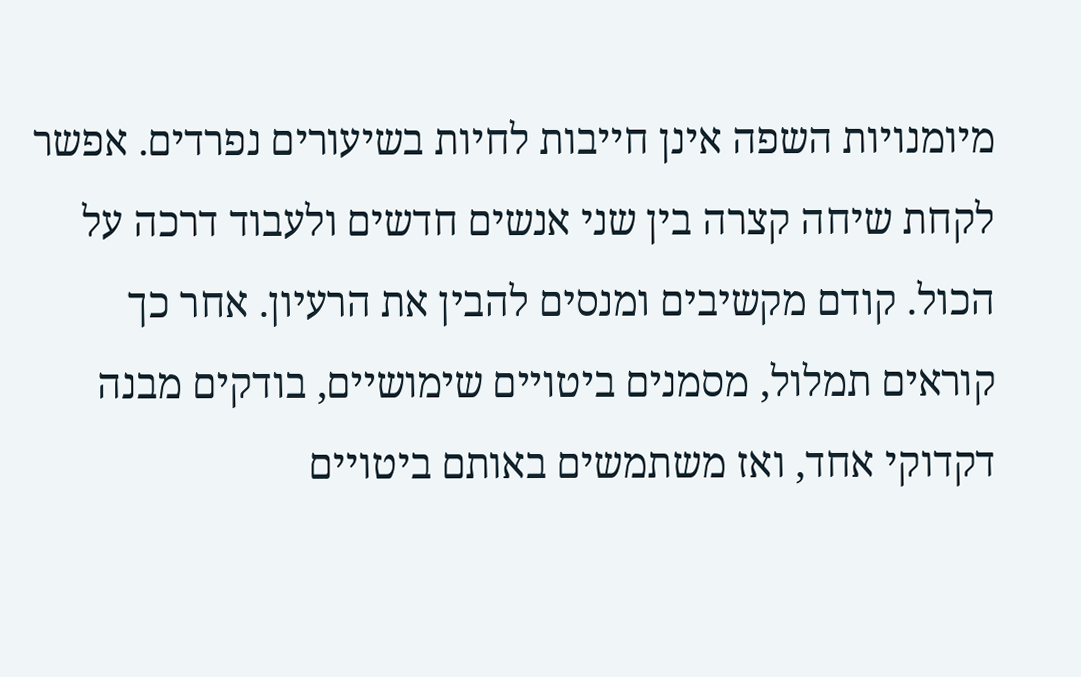מיומנויות השפה אינן חייבות לחיות בשיעורים נפרדים. אפשר לקחת שיחה קצרה בין שני אנשים חדשים ולעבוד דרכה על הכול. קודם מקשיבים ומנסים להבין את הרעיון. אחר כך קוראים תמלול, מסמנים ביטויים שימושיים, בודקים מבנה דקדוקי אחד, ואז משתמשים באותם ביטויים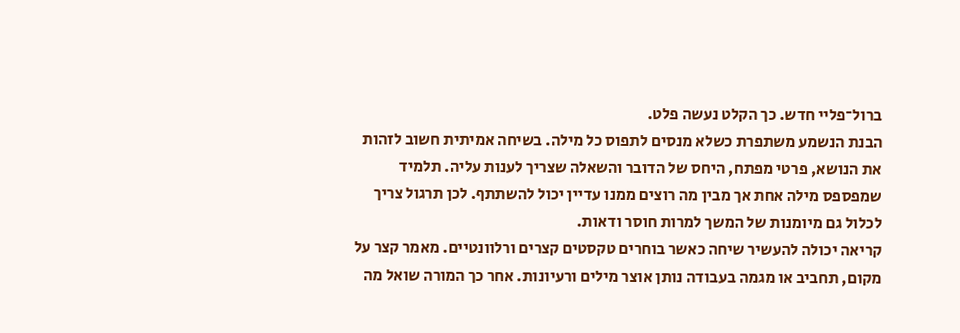ברול־פליי חדש. כך הקלט נעשה פלט.
הבנת הנשמע משתפרת כשלא מנסים לתפוס כל מילה. בשיחה אמיתית חשוב לזהות את הנושא, פרטי מפתח, היחס של הדובר והשאלה שצריך לענות עליה. תלמיד שמפספס מילה אחת אך מבין מה רוצים ממנו עדיין יכול להשתתף. לכן תרגול צריך לכלול גם מיומנות של המשך למרות חוסר ודאות.
קריאה יכולה להעשיר שיחה כאשר בוחרים טקסטים קצרים ורלוונטיים. מאמר קצר על מקום, תחביב או מגמה בעבודה נותן אוצר מילים ורעיונות. אחר כך המורה שואל מה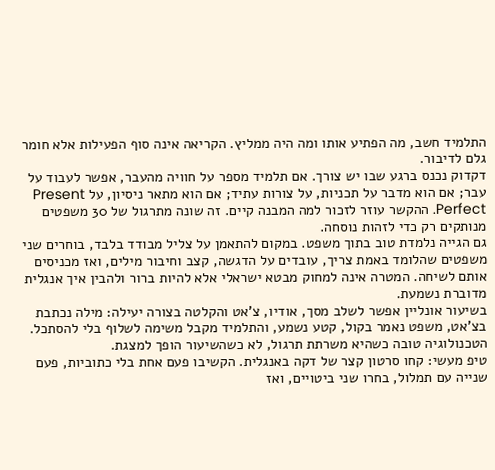התלמיד חשב, מה הפתיע אותו ומה היה ממליץ. הקריאה אינה סוף הפעילות אלא חומר גלם לדיבור.
דקדוק נכנס ברגע שבו יש צורך. אם תלמיד מספר על חוויה מהעבר, אפשר לעבוד על עבר; אם הוא מדבר על תכניות, על צורות עתיד; אם הוא מתאר ניסיון, על Present Perfect. ההקשר עוזר לזכור למה המבנה קיים. זה שונה מתרגול של 30 משפטים מנותקים רק כדי לזהות נוסחה.
גם הגייה נלמדת טוב בתוך משפט. במקום להתאמן על צליל מבודד בלבד, בוחרים שני משפטים שהלומד באמת צריך, עובדים על הדגשה, קצב וחיבור מילים, ואז מכניסים אותם לשיחה. המטרה אינה למחוק מבטא ישראלי אלא להיות ברור ולהבין איך אנגלית מדוברת נשמעת.
בשיעור אונליין אפשר לשלב מסך, אודיו, צ'אט והקלטה בצורה יעילה: מילה נכתבת בצ'אט, משפט נאמר בקול, קטע נשמע, והתלמיד מקבל משימה לשלוף בלי להסתכל. הטכנולוגיה טובה כשהיא משרתת תרגול, לא כשהשיעור הופך למצגת.
טיפ מעשי: קחו סרטון קצר של דקה באנגלית. הקשיבו פעם אחת בלי כתוביות, פעם שנייה עם תמלול, בחרו שני ביטויים, ואז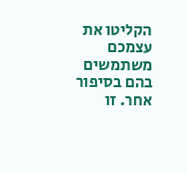הקליטו את עצמכם משתמשים בהם בסיפור אחר. זו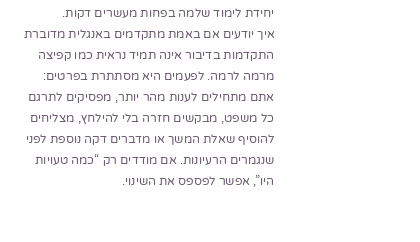יחידת לימוד שלמה בפחות מעשרים דקות.
איך יודעים אם באמת מתקדמים באנגלית מדוברת
התקדמות בדיבור אינה תמיד נראית כמו קפיצה מרמה לרמה. לפעמים היא מסתתרת בפרטים: אתם מתחילים לענות מהר יותר, מפסיקים לתרגם כל משפט, מבקשים חזרה בלי להילחץ, מצליחים להוסיף שאלת המשך או מדברים דקה נוספת לפני שנגמרים הרעיונות. אם מודדים רק “כמה טעויות היו”, אפשר לפספס את השינוי.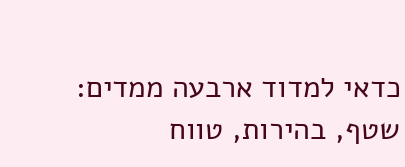כדאי למדוד ארבעה ממדים: שטף, בהירות, טווח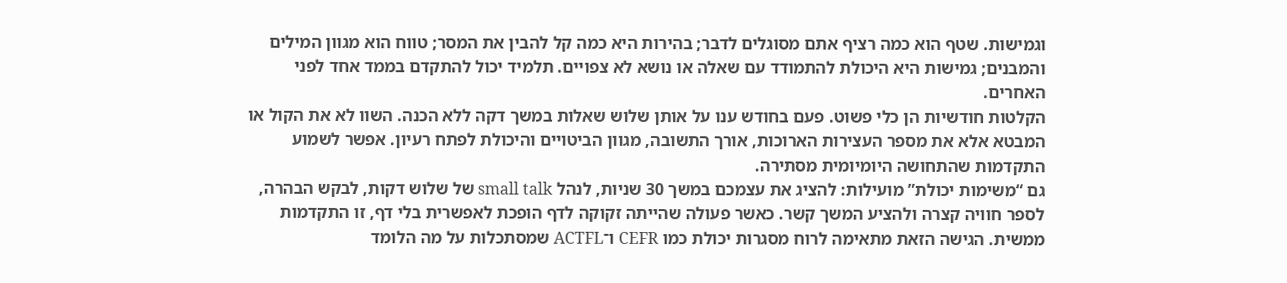וגמישות. שטף הוא כמה רציף אתם מסוגלים לדבר; בהירות היא כמה קל להבין את המסר; טווח הוא מגוון המילים והמבנים; גמישות היא היכולת להתמודד עם שאלה או נושא לא צפויים. תלמיד יכול להתקדם בממד אחד לפני האחרים.
הקלטות חודשיות הן כלי פשוט. פעם בחודש ענו על אותן שלוש שאלות במשך דקה ללא הכנה. השוו לא את הקול או המבטא אלא את מספר העצירות הארוכות, אורך התשובה, מגוון הביטויים והיכולת לפתח רעיון. אפשר לשמוע התקדמות שהתחושה היומיומית מסתירה.
גם “משימות יכולת” מועילות: להציג את עצמכם במשך 30 שניות, לנהל small talk של שלוש דקות, לבקש הבהרה, לספר חוויה קצרה ולהציע המשך קשר. כאשר פעולה שהייתה זקוקה לדף הופכת לאפשרית בלי דף, זו התקדמות ממשית. הגישה הזאת מתאימה לרוח מסגרות יכולת כמו CEFR ו־ACTFL שמסתכלות על מה הלומד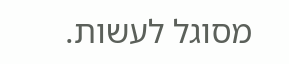מסוגל לעשות.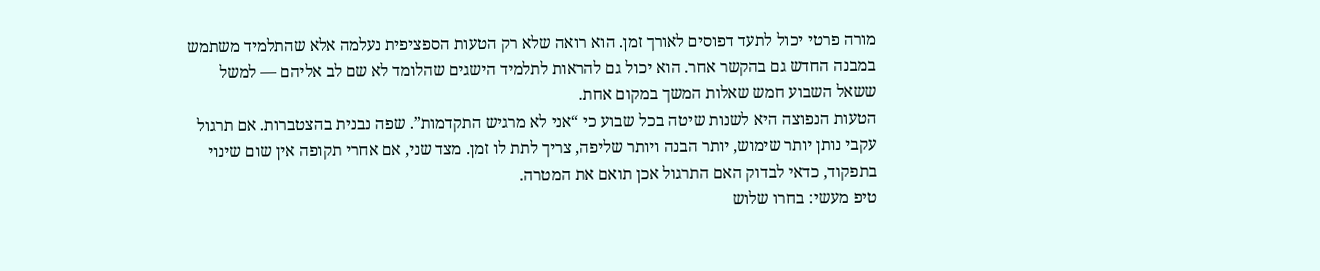מורה פרטי יכול לתעד דפוסים לאורך זמן. הוא רואה שלא רק הטעות הספציפית נעלמה אלא שהתלמיד משתמש במבנה החדש גם בהקשר אחר. הוא יכול גם להראות לתלמיד הישגים שהלומד לא שם לב אליהם — למשל ששאל השבוע חמש שאלות המשך במקום אחת.
הטעות הנפוצה היא לשנות שיטה בכל שבוע כי “אני לא מרגיש התקדמות”. שפה נבנית בהצטברות. אם תרגול עקבי נותן יותר שימוש, יותר הבנה ויותר שליפה, צריך לתת לו זמן. מצד שני, אם אחרי תקופה אין שום שינוי בתפקוד, כדאי לבדוק האם התרגול אכן תואם את המטרה.
טיפ מעשי: בחרו שלוש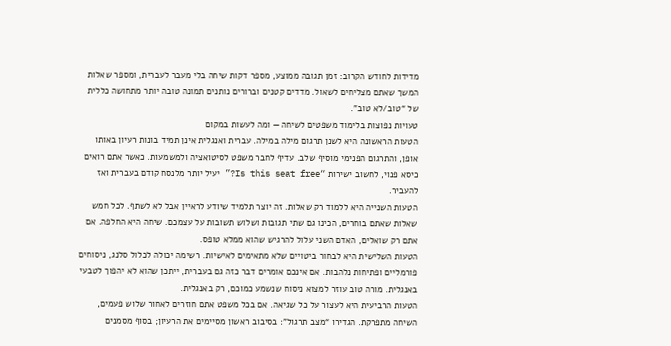מדידות לחודש הקרוב: זמן תגובה ממוצע, מספר דקות שיחה בלי מעבר לעברית, ומספר שאלות המשך שאתם מצליחים לשאול. מדדים קטנים וברורים נותנים תמונה טובה יותר מתחושה כללית של “טוב/לא טוב”.
טעויות נפוצות בלימוד משפטים לשיחה — ומה לעשות במקום
הטעות הראשונה היא לשנן תרגום מילה במילה. עברית ואנגלית אינן תמיד בונות רעיון באותו אופן, והתרגום הפנימי מוסיף שלב. עדיף לחבר משפט לסיטואציה ולמשמעות. כאשר אתם רואים כיסא פנוי, לחשוב ישירות “Is this seat free?” יעיל יותר מלנסח קודם בעברית ואז להעביר.
הטעות השנייה היא ללמוד רק שאלות. זה יוצר תלמיד שיודע לראיין אבל לא לשתף. לכל חמש שאלות שאתם בוחרים, הכינו גם שתי תגובות ושלוש תשובות על עצמכם. שיחה היא החלפה. אם אתם רק שואלים, האדם השני עלול להרגיש שהוא ממלא טופס.
הטעות השלישית היא לבחור ביטויים שלא מתאימים לאישיות. רשימה יכולה לכלול סלנג, ניסוחים פורמליים ופתיחות נלהבות. אם אינכם אומרים דבר כזה גם בעברית, ייתכן שהוא לא יהפוך לטבעי באנגלית. מורה טוב עוזר למצוא ניסוח שנשמע כמוכם, רק באנגלית.
הטעות הרביעית היא לעצור על כל שגיאה. אם בכל משפט אתם חוזרים לאחור שלוש פעמים, השיחה מתפרקת. הגדירו “מצב תרגול”: בסיבוב ראשון מסיימים את הרעיון; בסוף מסמנים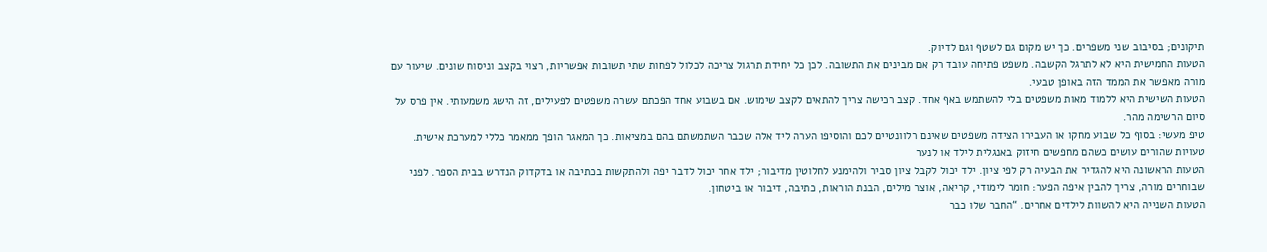תיקונים; בסיבוב שני משפרים. כך יש מקום גם לשטף וגם לדיוק.
הטעות החמישית היא לא לתרגל הקשבה. משפט פתיחה עובד רק אם מבינים את התשובה. לכן כל יחידת תרגול צריכה לכלול לפחות שתי תשובות אפשריות, רצוי בקצב וניסוח שונים. שיעור עם מורה מאפשר את הממד הזה באופן טבעי.
הטעות השישית היא ללמוד מאות משפטים בלי להשתמש באף אחד. קצב רכישה צריך להתאים לקצב שימוש. אם בשבוע אחד הפכתם עשרה משפטים לפעילים, זה הישג משמעותי. אין פרס על סיום הרשימה מהר.
טיפ מעשי: בסוף כל שבוע מחקו או העבירו הצידה משפטים שאינם רלוונטיים לכם והוסיפו הערה ליד אלה שכבר השתמשתם בהם במציאות. כך המאגר הופך ממאמר כללי למערכת אישית.
טעויות שהורים עושים כשהם מחפשים חיזוק באנגלית לילד או לנער
הטעות הראשונה היא להגדיר את הבעיה רק לפי ציון. ילד יכול לקבל ציון סביר ולהימנע לחלוטין מדיבור; ילד אחר יכול לדבר יפה ולהתקשות בכתיבה או בדקדוק הנדרש בבית הספר. לפני שבוחרים מורה, צריך להבין איפה הפער: חומר לימודי, קריאה, אוצר מילים, הבנת הוראות, כתיבה, דיבור או ביטחון.
הטעות השנייה היא להשוות לילדים אחרים. “החבר שלו כבר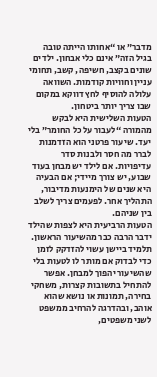מדבר” או “אחותו הייתה טובה בגיל הזה” אינם כלי אבחון. ילדים שונים בקצב, חשיפה, קשב, תחומי עניין וחוויות קודמות. השוואה עלולה להוסיף לחץ דווקא במקום שבו צריך יותר ביטחון.
הטעות השלישית היא לבקש מהמורה “לעבור על כל החומר” בלי יעד. שיעור פרטני הוא הזדמנות לברר מה חסר ולבנות סדר עדיפויות. אם לילד יש מבחן בעוד שבוע, יש צורך מיידי; אם הבעיה היא שנים של הימנעות מדיבור, התהליך אחר. לפעמים צריך לשלב בין שניהם.
הטעות הרביעית היא לצפות שהילד ידבר הרבה כבר מהשיעור הראשון. תלמיד ביישן עשוי להזדקק לזמן כדי לבדוק אם מותר לו לטעות בלי שהשיעור יהפוך למבחן. אפשר להתחיל בתשובות קצרות, משחקי בחירה, תמונות או נושא שהוא אוהב, ובהדרגה להרחיב ממשפט לשני משפטים,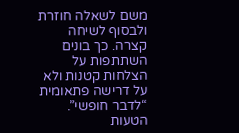משם לשאלה חוזרת ולבסוף לשיחה קצרה. כך בונים השתתפות על הצלחות קטנות ולא על דרישה פתאומית “לדבר חופשי”.
הטעות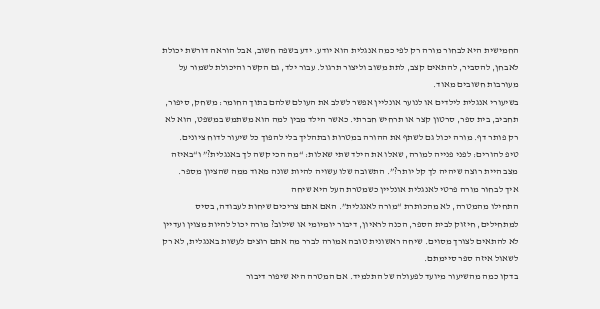החמישית היא לבחור מורה רק לפי כמה אנגלית הוא יודע. ידע בשפה חשוב, אבל הוראה דורשת יכולת לאבחן, להסביר, להתאים קצב, לתת משוב וליצור תרגול. עבור ילד, גם הקשר והיכולת לשמור על מעורבות חשובים מאוד.
בשיעורי אנגלית לילדים או לנוער אונליין אפשר לשלב את העולם שלהם בתוך החומר: משחק, סיפור, תחביב, בית ספר, סרטון קצר או תרחיש חברתי. כאשר הילד מבין למה הוא משתמש במשפט, הוא לא רק פותר דף. מורה יכול גם לשתף את ההורה במטרות ובתהליך בלי להפוך כל שיעור לדוח ציונים.
טיפ להורים: לפני פנייה למורה, שאלו את הילד שתי שאלות: “מה הכי קשה לך באנגלית?” ו“באיזה מצב היית רוצה שיהיה לך קל יותר?”. התשובה שלו עשויה להיות שונה מאוד ממה שהציון מספר.
איך לבחור מורה פרטי לאנגלית אונליין כשמטרת העל היא שיחה
התחילו מהמטרה, לא מהכותרת “מורה לאנגלית”. האם אתם צריכים שיחות לעבודה, בסיס למתחילים, חיזוק לבית הספר, הכנה לראיון, דיבור יומיומי או שילוב? מורה יכול להיות מצוין ועדיין לא להתאים לצורך מסוים. שיחה ראשונית טובה אמורה לברר מה אתם רוצים לעשות באנגלית, לא רק לשאול איזה ספר סיימתם.
בדקו כמה מהשיעור מיועד לפעולה של התלמיד. אם המטרה היא שיפור דיבור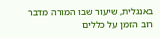באנגלית, שיעור שבו המורה מדבר רוב הזמן על כללים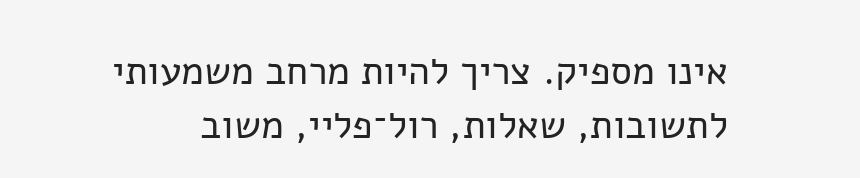אינו מספיק. צריך להיות מרחב משמעותי לתשובות, שאלות, רול־פליי, משוב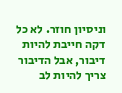וניסיון חוזר. לא כל דקה חייבת להיות דיבור, אבל הדיבור צריך להיות לב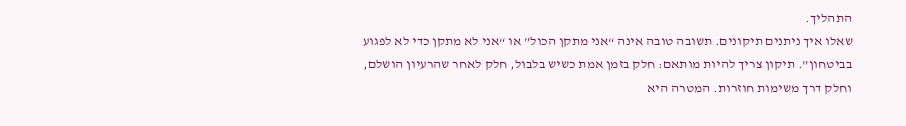התהליך.
שאלו איך ניתנים תיקונים. תשובה טובה אינה “אני מתקן הכול” או “אני לא מתקן כדי לא לפגוע בביטחון”. תיקון צריך להיות מותאם: חלק בזמן אמת כשיש בלבול, חלק לאחר שהרעיון הושלם, וחלק דרך משימות חוזרות. המטרה היא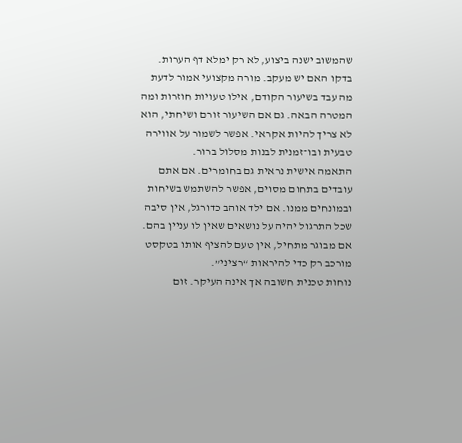שהמשוב ישנה ביצוע, לא רק ימלא דף הערות.
בדקו האם יש מעקב. מורה מקצועי אמור לדעת מה עבד בשיעור הקודם, אילו טעויות חוזרות ומה המטרה הבאה. גם אם השיעור זורם ושיחתי, הוא לא צריך להיות אקראי. אפשר לשמור על אווירה טבעית ובו־זמנית לבנות מסלול ברור.
התאמה אישית נראית גם בחומרים. אם אתם עובדים בתחום מסוים, אפשר להשתמש בשיחות ובמונחים ממנו. אם ילד אוהב כדורגל, אין סיבה שכל התרגול יהיה על נושאים שאין לו עניין בהם. אם מבוגר מתחיל, אין טעם להציף אותו בטקסט מורכב רק כדי להיראות “רציני”.
נוחות טכנית חשובה אך אינה העיקר. זום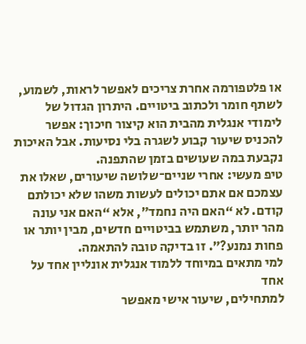או פלטפורמה אחרת צריכים לאפשר לראות, לשמוע, לשתף חומר ולכתוב ביטויים. היתרון הגדול של לימודי אנגלית מהבית הוא קיצור חיכוך: אפשר להכניס שיעור קבוע לשגרה בלי נסיעות. אבל האיכות נקבעת במה שעושים בזמן שהתפנה.
טיפ מעשי: אחרי שניים־שלושה שיעורים, שאלו את עצמכם אם אתם יכולים לעשות משהו שלא יכולתם קודם. לא “האם היה נחמד”, אלא “האם אני עונה מהר יותר, משתמש בביטויים חדשים, מבין יותר או פחות נמנע?”. זו בדיקה טובה להתאמה.
למי מתאים במיוחד ללמוד אנגלית אונליין אחד על אחד
למתחילים, שיעור אישי מאפשר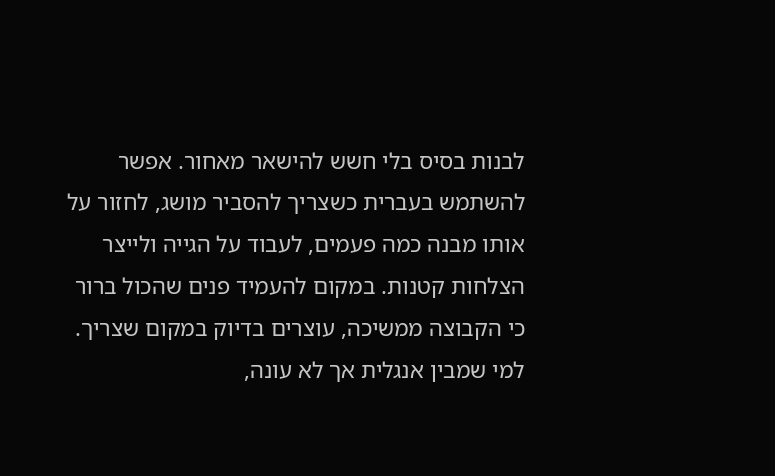לבנות בסיס בלי חשש להישאר מאחור. אפשר להשתמש בעברית כשצריך להסביר מושג, לחזור על אותו מבנה כמה פעמים, לעבוד על הגייה ולייצר הצלחות קטנות. במקום להעמיד פנים שהכול ברור כי הקבוצה ממשיכה, עוצרים בדיוק במקום שצריך.
למי שמבין אנגלית אך לא עונה,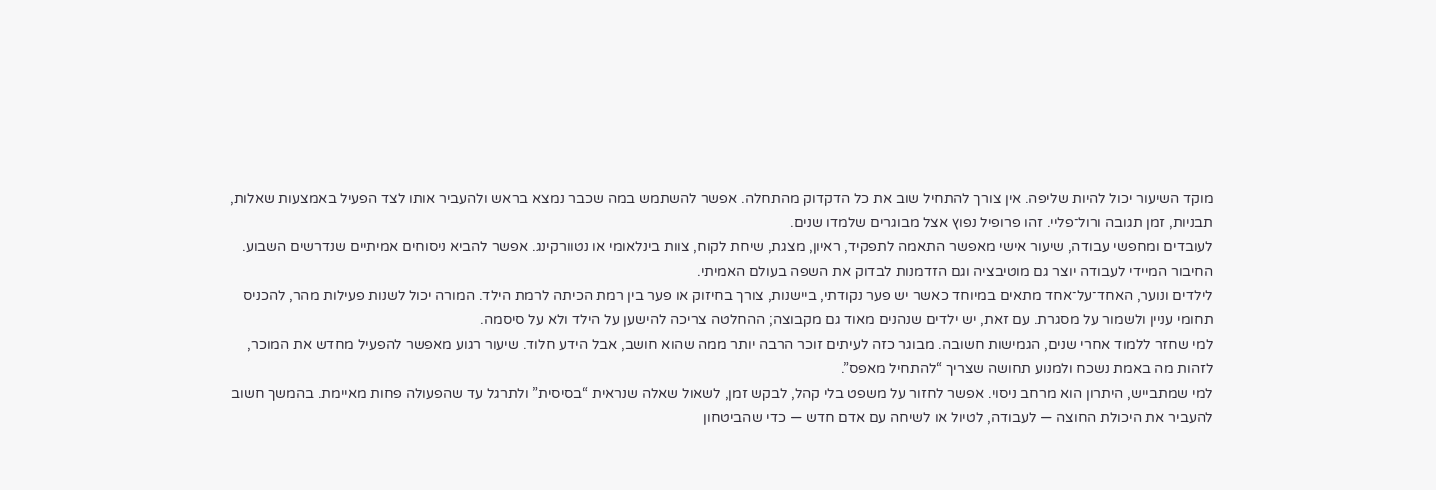מוקד השיעור יכול להיות שליפה. אין צורך להתחיל שוב את כל הדקדוק מהתחלה. אפשר להשתמש במה שכבר נמצא בראש ולהעביר אותו לצד הפעיל באמצעות שאלות, תבניות, זמן תגובה ורול־פליי. זהו פרופיל נפוץ אצל מבוגרים שלמדו שנים.
לעובדים ומחפשי עבודה, שיעור אישי מאפשר התאמה לתפקיד, ראיון, מצגת, שיחת לקוח, צוות בינלאומי או נטוורקינג. אפשר להביא ניסוחים אמיתיים שנדרשים השבוע. החיבור המיידי לעבודה יוצר גם מוטיבציה וגם הזדמנות לבדוק את השפה בעולם האמיתי.
לילדים ונוער, האחד־על־אחד מתאים במיוחד כאשר יש פער נקודתי, ביישנות, צורך בחיזוק או פער בין רמת הכיתה לרמת הילד. המורה יכול לשנות פעילות מהר, להכניס תחומי עניין ולשמור על מסגרת. עם זאת, יש ילדים שנהנים מאוד גם מקבוצה; ההחלטה צריכה להישען על הילד ולא על סיסמה.
למי שחזר ללמוד אחרי שנים, הגמישות חשובה. מבוגר כזה לעיתים זוכר הרבה יותר ממה שהוא חושב, אבל הידע חלוד. שיעור רגוע מאפשר להפעיל מחדש את המוכר, לזהות מה באמת נשכח ולמנוע תחושה שצריך “להתחיל מאפס”.
למי שמתבייש, היתרון הוא מרחב ניסוי. אפשר לחזור על משפט בלי קהל, לבקש זמן, לשאול שאלה שנראית “בסיסית” ולתרגל עד שהפעולה פחות מאיימת. בהמשך חשוב להעביר את היכולת החוצה — לעבודה, לטיול או לשיחה עם אדם חדש — כדי שהביטחון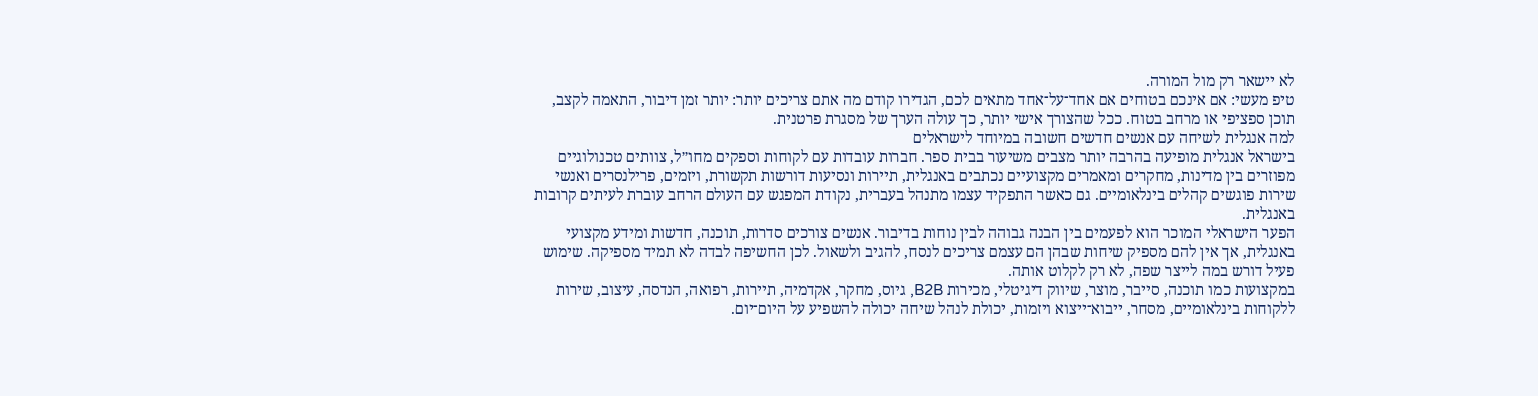לא יישאר רק מול המורה.
טיפ מעשי: אם אינכם בטוחים אם אחד־על־אחד מתאים לכם, הגדירו קודם מה אתם צריכים יותר: יותר זמן דיבור, התאמה לקצב, תוכן ספציפי או מרחב בטוח. ככל שהצורך אישי יותר, כך עולה הערך של מסגרת פרטנית.
למה אנגלית לשיחה עם אנשים חדשים חשובה במיוחד לישראלים
בישראל אנגלית מופיעה בהרבה יותר מצבים משיעור בבית ספר. חברות עובדות עם לקוחות וספקים מחו״ל, צוותים טכנולוגיים מפוזרים בין מדינות, מחקרים ומאמרים מקצועיים נכתבים באנגלית, תיירות ונסיעות דורשות תקשורת, ויזמים, פרילנסרים ואנשי שירות פוגשים קהלים בינלאומיים. גם כאשר התפקיד עצמו מתנהל בעברית, נקודת המפגש עם העולם הרחב עוברת לעיתים קרובות באנגלית.
הפער הישראלי המוכר הוא לפעמים בין הבנה גבוהה לבין נוחות בדיבור. אנשים צורכים סדרות, תוכנה, חדשות ומידע מקצועי באנגלית, אך אין להם מספיק שיחות שבהן הם עצמם צריכים לנסח, להגיב ולשאול. לכן החשיפה לבדה לא תמיד מספיקה. שימוש פעיל דורש במה לייצר שפה, לא רק לקלוט אותה.
במקצועות כמו תוכנה, סייבר, מוצר, שיווק דיגיטלי, מכירות B2B, גיוס, מחקר, אקדמיה, תיירות, רפואה, הנדסה, עיצוב, שירות ללקוחות בינלאומיים, מסחר, ייבוא־ייצוא ויזמות, יכולת לנהל שיחה יכולה להשפיע על היום־יום.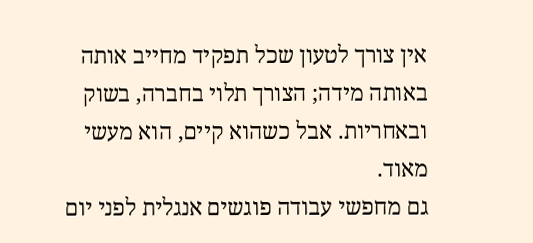אין צורך לטעון שכל תפקיד מחייב אותה באותה מידה; הצורך תלוי בחברה, בשוק ובאחריות. אבל כשהוא קיים, הוא מעשי מאוד.
גם מחפשי עבודה פוגשים אנגלית לפני יום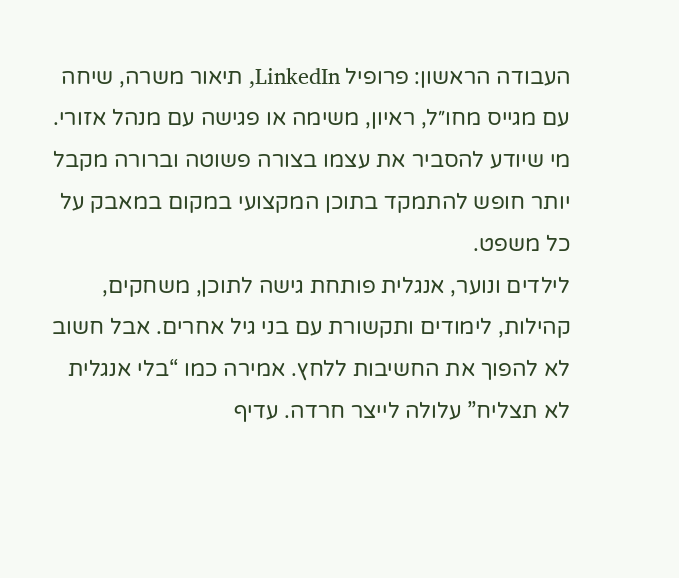העבודה הראשון: פרופיל LinkedIn, תיאור משרה, שיחה עם מגייס מחו״ל, ראיון, משימה או פגישה עם מנהל אזורי. מי שיודע להסביר את עצמו בצורה פשוטה וברורה מקבל יותר חופש להתמקד בתוכן המקצועי במקום במאבק על כל משפט.
לילדים ונוער, אנגלית פותחת גישה לתוכן, משחקים, קהילות, לימודים ותקשורת עם בני גיל אחרים. אבל חשוב לא להפוך את החשיבות ללחץ. אמירה כמו “בלי אנגלית לא תצליח” עלולה לייצר חרדה. עדיף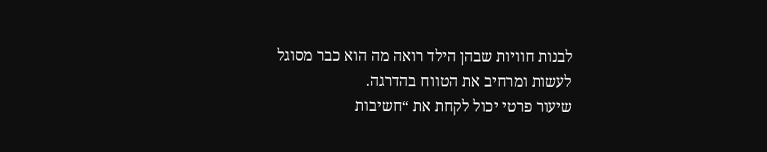לבנות חוויות שבהן הילד רואה מה הוא כבר מסוגל לעשות ומרחיב את הטווח בהדרגה.
שיעור פרטי יכול לקחת את “חשיבות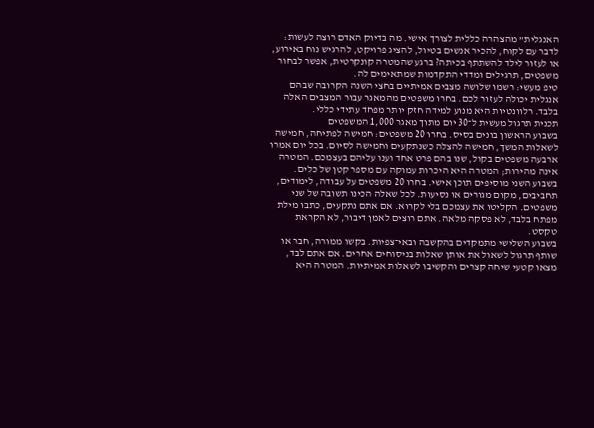האנגלית” מהצהרה כללית לצורך אישי. מה בדיוק האדם רוצה לעשות: לדבר עם לקוח, להכיר אנשים בטיול, להציג פרויקט, להרגיש נוח באירוע, או לעזור לילד להשתתף בכיתה? ברגע שהמטרה קונקרטית, אפשר לבחור משפטים, תרגילים ומדדי התקדמות שמתאימים לה.
טיפ מעשי: רשמו שלושה מצבים אמיתיים בחצי השנה הקרובה שבהם אנגלית יכולה לעזור לכם. בחרו משפטים מהמאגר עבור המצבים האלה בלבד. רלוונטיות היא מנוע למידה חזק יותר מפחד עתידי כללי.
תכנית תרגול מעשית ל־30 יום מתוך מאגר 1,000 המשפטים
בשבוע הראשון בונים בסיס. בחרו 20 משפטים: חמישה לפתיחה, חמישה לשאלות המשך, חמישה להצלה כשנתקעים וחמישה לסיום. בכל יום אמרו ארבעה משפטים בקול, שנו בהם פרט אחד וענו עליהם בעצמכם. המטרה אינה מהירות; המטרה היא היכרות עמוקה עם מספר קטן של כלים.
בשבוע השני מוסיפים תוכן אישי. בחרו 20 משפטים על עבודה, לימודים, תחביבים, מקום מגורים או נסיעות. לכל שאלה הכינו תשובה של שני משפטים. הקליטו את עצמכם בלי לקרוא. אם אתם נתקעים, כתבו מילת מפתח בלבד, לא פסקה מלאה. אתם רוצים לאמן דיבור, לא הקראת טקסט.
בשבוע השלישי מתמקדים בהקשבה ובאי־צפיות. בקשו ממורה, חבר או שותף תרגול לשאול את אותן שאלות בניסוחים אחרים. אם אתם לבד, מצאו קטעי שיחה קצרים והקשיבו לשאלות אמיתיות. המטרה היא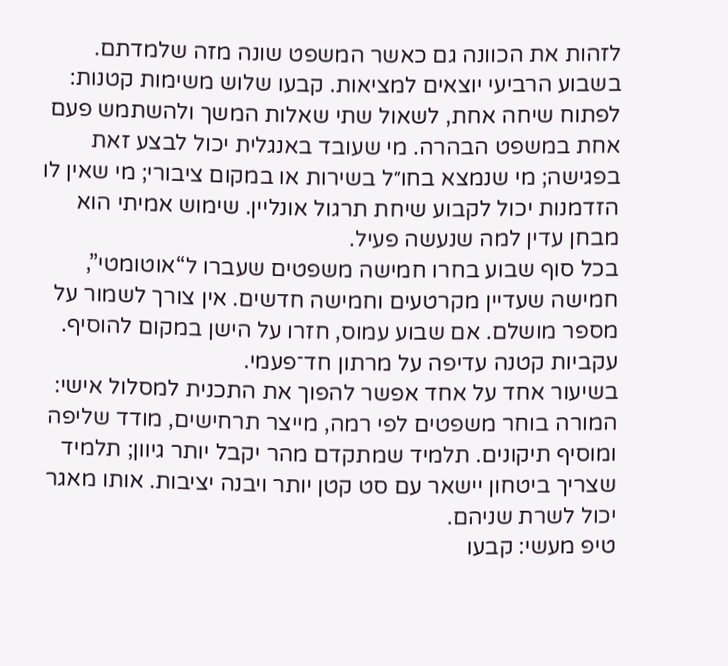לזהות את הכוונה גם כאשר המשפט שונה מזה שלמדתם.
בשבוע הרביעי יוצאים למציאות. קבעו שלוש משימות קטנות: לפתוח שיחה אחת, לשאול שתי שאלות המשך ולהשתמש פעם אחת במשפט הבהרה. מי שעובד באנגלית יכול לבצע זאת בפגישה; מי שנמצא בחו״ל בשירות או במקום ציבורי; מי שאין לו הזדמנות יכול לקבוע שיחת תרגול אונליין. שימוש אמיתי הוא מבחן עדין למה שנעשה פעיל.
בכל סוף שבוע בחרו חמישה משפטים שעברו ל“אוטומטי”, חמישה שעדיין מקרטעים וחמישה חדשים. אין צורך לשמור על מספר מושלם. אם שבוע עמוס, חזרו על הישן במקום להוסיף. עקביות קטנה עדיפה על מרתון חד־פעמי.
בשיעור אחד על אחד אפשר להפוך את התכנית למסלול אישי: המורה בוחר משפטים לפי רמה, מייצר תרחישים, מודד שליפה ומוסיף תיקונים. תלמיד שמתקדם מהר יקבל יותר גיוון; תלמיד שצריך ביטחון יישאר עם סט קטן יותר ויבנה יציבות. אותו מאגר יכול לשרת שניהם.
טיפ מעשי: קבעו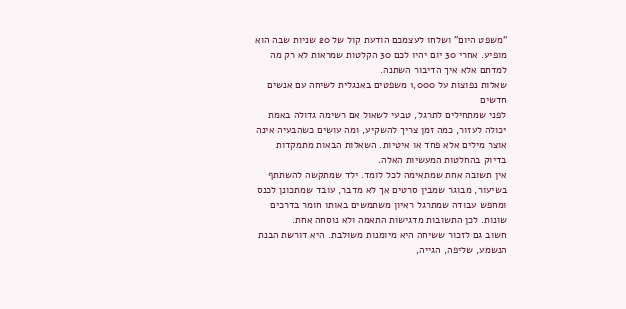“משפט היום” ושלחו לעצמכם הודעת קול של 20 שניות שבה הוא מופיע. אחרי 30 יום יהיו לכם 30 הקלטות שמראות לא רק מה למדתם אלא איך הדיבור השתנה.
שאלות נפוצות על 1,000 משפטים באנגלית לשיחה עם אנשים חדשים
לפני שמתחילים לתרגל, טבעי לשאול אם רשימה גדולה באמת יכולה לעזור, כמה זמן צריך להשקיע, ומה עושים כשהבעיה אינה אוצר מילים אלא פחד או איטיות. השאלות הבאות מתמקדות בדיוק בהחלטות המעשיות האלה.
אין תשובה אחת שמתאימה לכל לומד. ילד שמתקשה להשתתף בשיעור, מבוגר שמבין סרטים אך לא מדבר, עובד שמתכונן לכנס ומחפש עבודה שמתרגל ראיון משתמשים באותו חומר בדרכים שונות. לכן התשובות מדגישות התאמה ולא נוסחה אחת.
חשוב גם לזכור ששיחה היא מיומנות משולבת. היא דורשת הבנת הנשמע, שליפה, הגייה,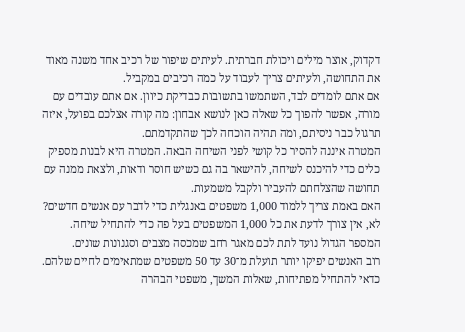דקדוק, אוצר מילים ויכולת חברתית. לעיתים שיפור של רכיב אחד משנה מאוד את התחושה, ולעיתים צריך לעבוד על כמה רכיבים במקביל.
אם אתם לומדים לבד, השתמשו בתשובות כבדיקת כיוון. אם אתם עובדים עם מורה, אפשר להפוך כל שאלה כאן לנושא אבחון: מה קורה אצלכם בפועל, איזה תרגול כבר ניסיתם, ומה תהיה הוכחה לכך שהתקדמתם.
המטרה איננה להסיר כל קושי לפני השיחה הבאה. המטרה היא לבנות מספיק כלים כדי להיכנס לשיחה, להישאר בה גם כשיש חוסר ודאות, ולצאת ממנה עם תחושה שהצלחתם להעביר ולקבל משמעות.
האם באמת צריך ללמוד 1,000 משפטים באנגלית כדי לדבר עם אנשים חדשים?
לא, אין צורך לדעת את כל 1,000 המשפטים בעל פה כדי להתחיל שיחה.
המספר הגדול נועד לתת לכם מאגר רחב שמכסה מצבים וסגנונות שונים.
רוב האנשים יפיקו יותר תועלת מ־30 עד 50 משפטים שמתאימים לחיים שלהם.
כדאי להתחיל מפתיחות, שאלות המשך, משפטי הבהרה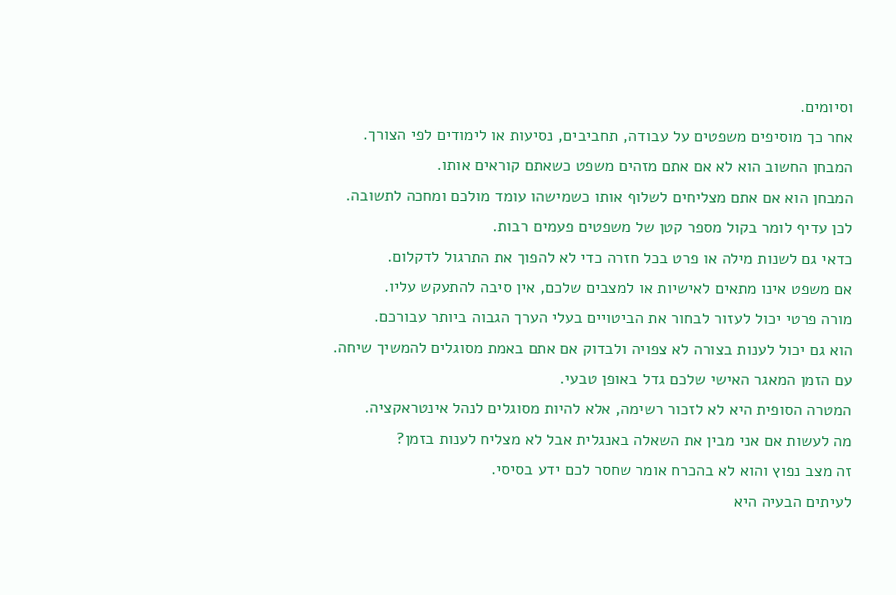וסיומים.
אחר כך מוסיפים משפטים על עבודה, תחביבים, נסיעות או לימודים לפי הצורך.
המבחן החשוב הוא לא אם אתם מזהים משפט כשאתם קוראים אותו.
המבחן הוא אם אתם מצליחים לשלוף אותו כשמישהו עומד מולכם ומחכה לתשובה.
לכן עדיף לומר בקול מספר קטן של משפטים פעמים רבות.
כדאי גם לשנות מילה או פרט בכל חזרה כדי לא להפוך את התרגול לדקלום.
אם משפט אינו מתאים לאישיות או למצבים שלכם, אין סיבה להתעקש עליו.
מורה פרטי יכול לעזור לבחור את הביטויים בעלי הערך הגבוה ביותר עבורכם.
הוא גם יכול לענות בצורה לא צפויה ולבדוק אם אתם באמת מסוגלים להמשיך שיחה.
עם הזמן המאגר האישי שלכם גדל באופן טבעי.
המטרה הסופית היא לא לזכור רשימה, אלא להיות מסוגלים לנהל אינטראקציה.
מה לעשות אם אני מבין את השאלה באנגלית אבל לא מצליח לענות בזמן?
זה מצב נפוץ והוא לא בהכרח אומר שחסר לכם ידע בסיסי.
לעיתים הבעיה היא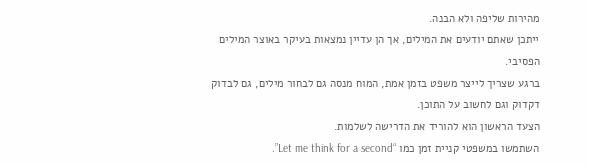מהירות שליפה ולא הבנה.
ייתכן שאתם יודעים את המילים, אך הן עדיין נמצאות בעיקר באוצר המילים הפסיבי.
ברגע שצריך לייצר משפט בזמן אמת, המוח מנסה גם לבחור מילים, גם לבדוק דקדוק וגם לחשוב על התוכן.
הצעד הראשון הוא להוריד את הדרישה לשלמות.
השתמשו במשפטי קניית זמן כמו “Let me think for a second”.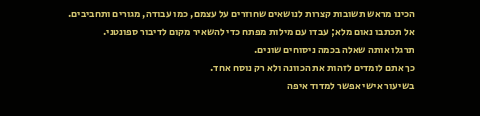הכינו מראש תשובות קצרות לנושאים שחוזרים על עצמם, כמו עבודה, מגורים ותחביבים.
אל תכתבו נאום מלא; עבדו עם מילות מפתח כדי להשאיר מקום לדיבור ספונטני.
תרגלו אותה שאלה בכמה ניסוחים שונים.
כך אתם לומדים לזהות את הכוונה ולא רק נוסח אחד.
בשיעור אישי אפשר למדוד איפה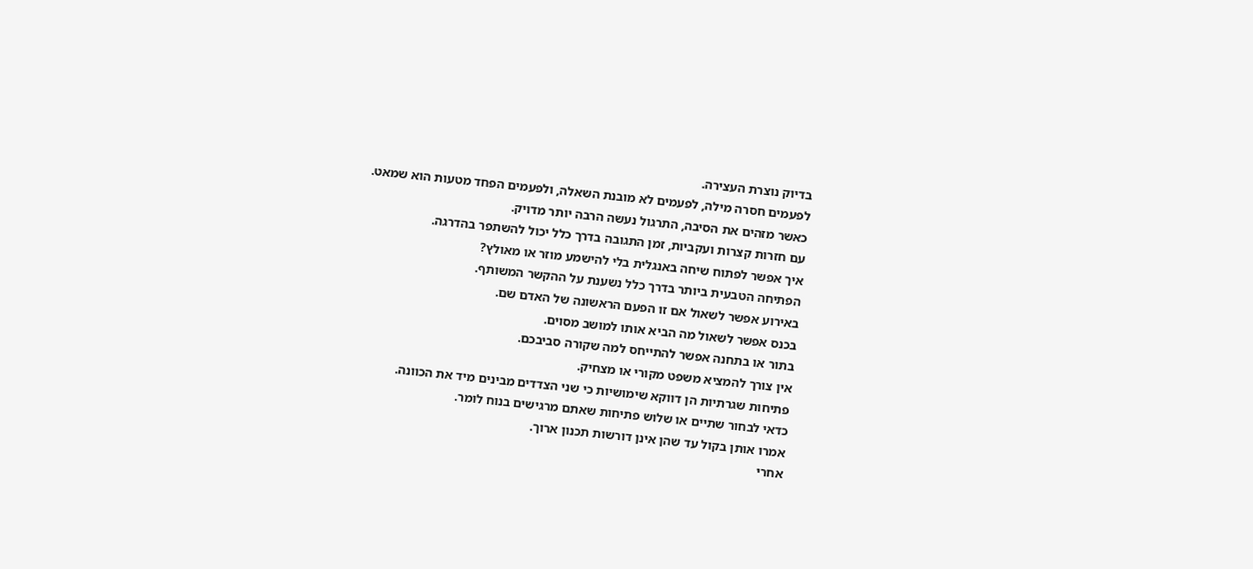בדיוק נוצרת העצירה.
לפעמים חסרה מילה, לפעמים לא מובנת השאלה, ולפעמים הפחד מטעות הוא שמאט.
כאשר מזהים את הסיבה, התרגול נעשה הרבה יותר מדויק.
עם חזרות קצרות ועקביות, זמן התגובה בדרך כלל יכול להשתפר בהדרגה.
איך אפשר לפתוח שיחה באנגלית בלי להישמע מוזר או מאולץ?
הפתיחה הטבעית ביותר בדרך כלל נשענת על ההקשר המשותף.
באירוע אפשר לשאול אם זו הפעם הראשונה של האדם שם.
בכנס אפשר לשאול מה הביא אותו למושב מסוים.
בתור או בתחנה אפשר להתייחס למה שקורה סביבכם.
אין צורך להמציא משפט מקורי או מצחיק.
פתיחות שגרתיות הן דווקא שימושיות כי שני הצדדים מבינים מיד את הכוונה.
כדאי לבחור שתיים או שלוש פתיחות שאתם מרגישים בנוח לומר.
אמרו אותן בקול עד שהן אינן דורשות תכנון ארוך.
אחרי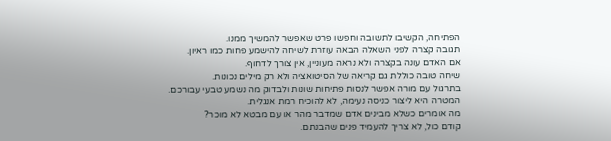הפתיחה, הקשיבו לתשובה וחפשו פרט שאפשר להמשיך ממנו.
תגובה קצרה לפני השאלה הבאה עוזרת לשיחה להישמע פחות כמו ראיון.
אם האדם עונה בקצרה ולא נראה מעוניין, אין צורך לדחוף.
שיחה טובה כוללת גם קריאה של הסיטואציה ולא רק מילים נכונות.
בתרגול עם מורה אפשר לנסות פתיחות שונות ולבדוק מה נשמע טבעי עבורכם.
המטרה היא ליצור כניסה נעימה, לא להוכיח רמת אנגלית.
מה אומרים כשלא מבינים אדם שמדבר מהר או עם מבטא לא מוכר?
קודם כול, לא צריך להעמיד פנים שהבנתם.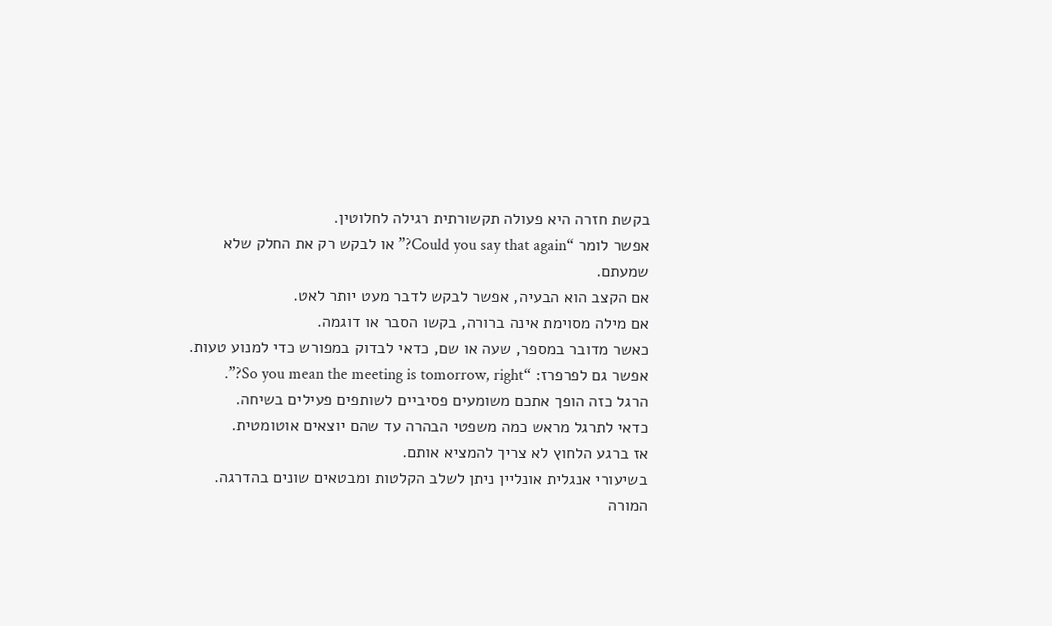בקשת חזרה היא פעולה תקשורתית רגילה לחלוטין.
אפשר לומר “Could you say that again?” או לבקש רק את החלק שלא שמעתם.
אם הקצב הוא הבעיה, אפשר לבקש לדבר מעט יותר לאט.
אם מילה מסוימת אינה ברורה, בקשו הסבר או דוגמה.
כאשר מדובר במספר, שעה או שם, כדאי לבדוק במפורש כדי למנוע טעות.
אפשר גם לפרפרז: “So you mean the meeting is tomorrow, right?”.
הרגל כזה הופך אתכם משומעים פסיביים לשותפים פעילים בשיחה.
כדאי לתרגל מראש כמה משפטי הבהרה עד שהם יוצאים אוטומטית.
אז ברגע הלחוץ לא צריך להמציא אותם.
בשיעורי אנגלית אונליין ניתן לשלב הקלטות ומבטאים שונים בהדרגה.
המורה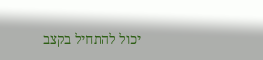יכול להתחיל בקצב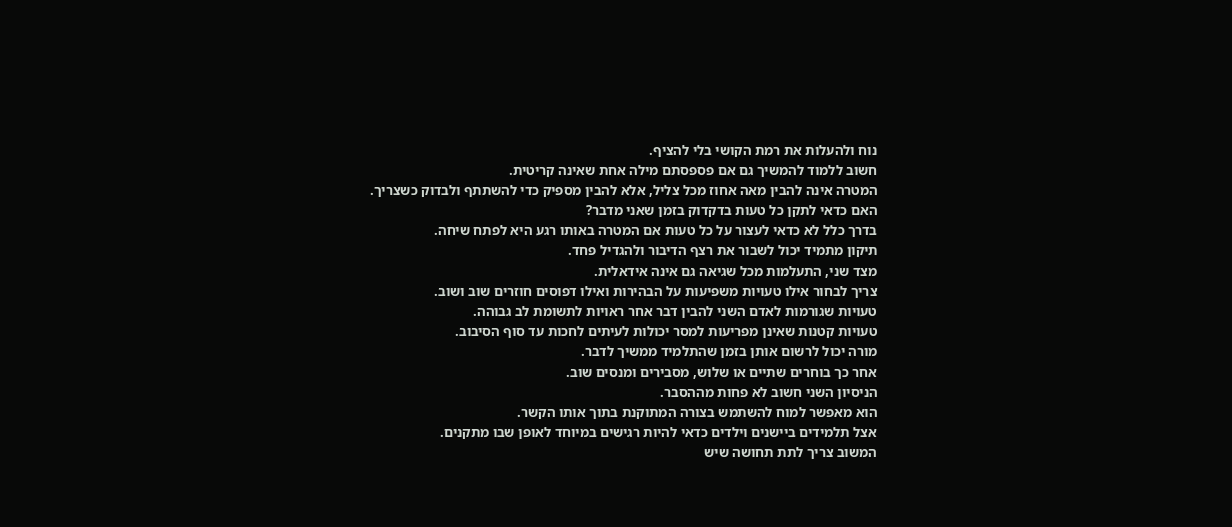נוח ולהעלות את רמת הקושי בלי להציף.
חשוב ללמוד להמשיך גם אם פספסתם מילה אחת שאינה קריטית.
המטרה אינה להבין מאה אחוז מכל צליל, אלא להבין מספיק כדי להשתתף ולבדוק כשצריך.
האם כדאי לתקן כל טעות בדקדוק בזמן שאני מדבר?
בדרך כלל לא כדאי לעצור על כל טעות אם המטרה באותו רגע היא לפתח שיחה.
תיקון מתמיד יכול לשבור את רצף הדיבור ולהגדיל פחד.
מצד שני, התעלמות מכל שגיאה גם אינה אידאלית.
צריך לבחור אילו טעויות משפיעות על הבהירות ואילו דפוסים חוזרים שוב ושוב.
טעויות שגורמות לאדם השני להבין דבר אחר ראויות לתשומת לב גבוהה.
טעויות קטנות שאינן מפריעות למסר יכולות לעיתים לחכות עד סוף הסיבוב.
מורה יכול לרשום אותן בזמן שהתלמיד ממשיך לדבר.
אחר כך בוחרים שתיים או שלוש, מסבירים ומנסים שוב.
הניסיון השני חשוב לא פחות מההסבר.
הוא מאפשר למוח להשתמש בצורה המתוקנת בתוך אותו הקשר.
אצל תלמידים ביישנים וילדים כדאי להיות רגישים במיוחד לאופן שבו מתקנים.
המשוב צריך לתת תחושה שיש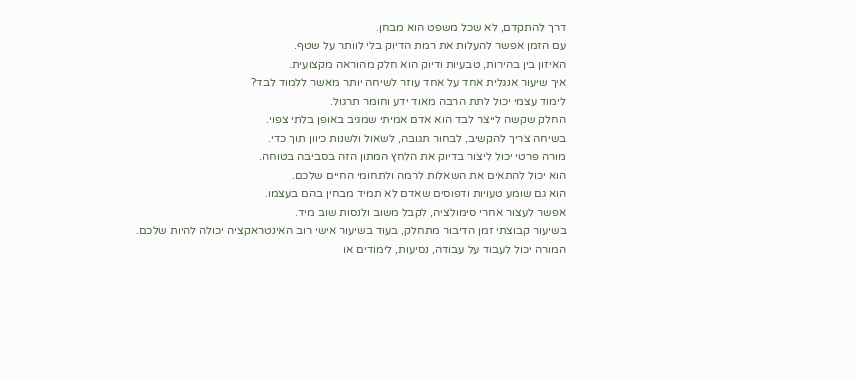דרך להתקדם, לא שכל משפט הוא מבחן.
עם הזמן אפשר להעלות את רמת הדיוק בלי לוותר על שטף.
האיזון בין בהירות, טבעיות ודיוק הוא חלק מהוראה מקצועית.
איך שיעור אנגלית אחד על אחד עוזר לשיחה יותר מאשר ללמוד לבד?
לימוד עצמי יכול לתת הרבה מאוד ידע וחומר תרגול.
החלק שקשה לייצר לבד הוא אדם אמיתי שמגיב באופן בלתי צפוי.
בשיחה צריך להקשיב, לבחור תגובה, לשאול ולשנות כיוון תוך כדי.
מורה פרטי יכול ליצור בדיוק את הלחץ המתון הזה בסביבה בטוחה.
הוא יכול להתאים את השאלות לרמה ולתחומי החיים שלכם.
הוא גם שומע טעויות ודפוסים שאדם לא תמיד מבחין בהם בעצמו.
אפשר לעצור אחרי סימולציה, לקבל משוב ולנסות שוב מיד.
בשיעור קבוצתי זמן הדיבור מתחלק, בעוד בשיעור אישי רוב האינטראקציה יכולה להיות שלכם.
המורה יכול לעבוד על עבודה, נסיעות, לימודים או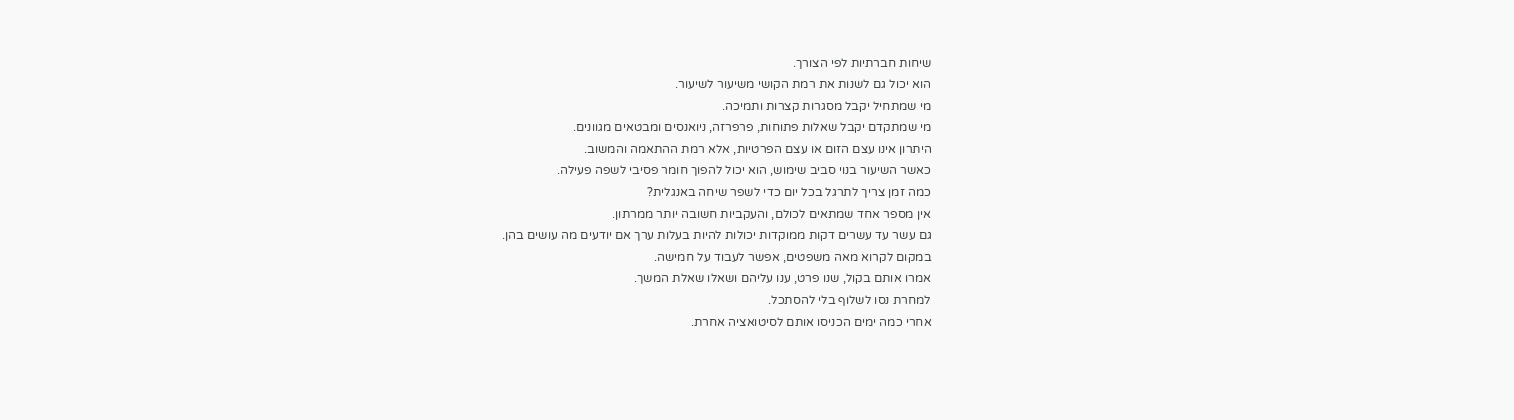שיחות חברתיות לפי הצורך.
הוא יכול גם לשנות את רמת הקושי משיעור לשיעור.
מי שמתחיל יקבל מסגרות קצרות ותמיכה.
מי שמתקדם יקבל שאלות פתוחות, פרפרזה, ניואנסים ומבטאים מגוונים.
היתרון אינו עצם הזום או עצם הפרטיות, אלא רמת ההתאמה והמשוב.
כאשר השיעור בנוי סביב שימוש, הוא יכול להפוך חומר פסיבי לשפה פעילה.
כמה זמן צריך לתרגל בכל יום כדי לשפר שיחה באנגלית?
אין מספר אחד שמתאים לכולם, והעקביות חשובה יותר ממרתון.
גם עשר עד עשרים דקות ממוקדות יכולות להיות בעלות ערך אם יודעים מה עושים בהן.
במקום לקרוא מאה משפטים, אפשר לעבוד על חמישה.
אמרו אותם בקול, שנו פרט, ענו עליהם ושאלו שאלת המשך.
למחרת נסו לשלוף בלי להסתכל.
אחרי כמה ימים הכניסו אותם לסיטואציה אחרת.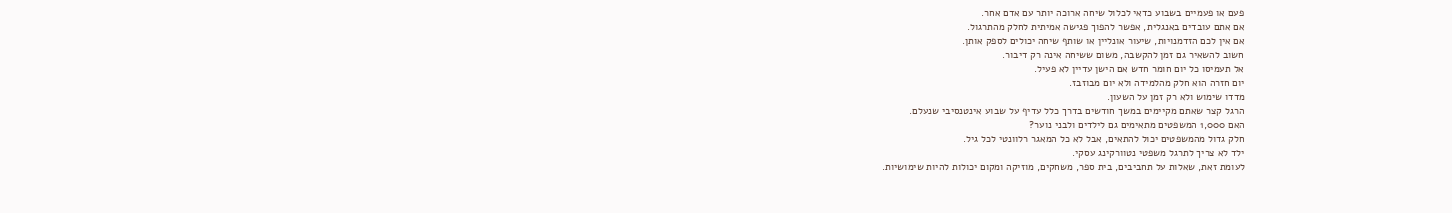פעם או פעמיים בשבוע כדאי לכלול שיחה ארוכה יותר עם אדם אחר.
אם אתם עובדים באנגלית, אפשר להפוך פגישה אמיתית לחלק מהתרגול.
אם אין לכם הזדמנויות, שיעור אונליין או שותף שיחה יכולים לספק אותן.
חשוב להשאיר גם זמן להקשבה, משום ששיחה אינה רק דיבור.
אל תעמיסו כל יום חומר חדש אם הישן עדיין לא פעיל.
יום חזרה הוא חלק מהלמידה ולא יום מבוזבז.
מדדו שימוש ולא רק זמן על השעון.
הרגל קצר שאתם מקיימים במשך חודשים בדרך כלל עדיף על שבוע אינטנסיבי שנעלם.
האם 1,000 המשפטים מתאימים גם לילדים ולבני נוער?
חלק גדול מהמשפטים יכול להתאים, אבל לא כל המאגר רלוונטי לכל גיל.
ילד לא צריך לתרגל משפטי נטוורקינג עסקי.
לעומת זאת, שאלות על תחביבים, בית ספר, משחקים, מוזיקה ומקום יכולות להיות שימושיות.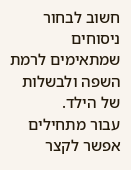חשוב לבחור ניסוחים שמתאימים לרמת השפה ולבשלות של הילד.
עבור מתחילים אפשר לקצר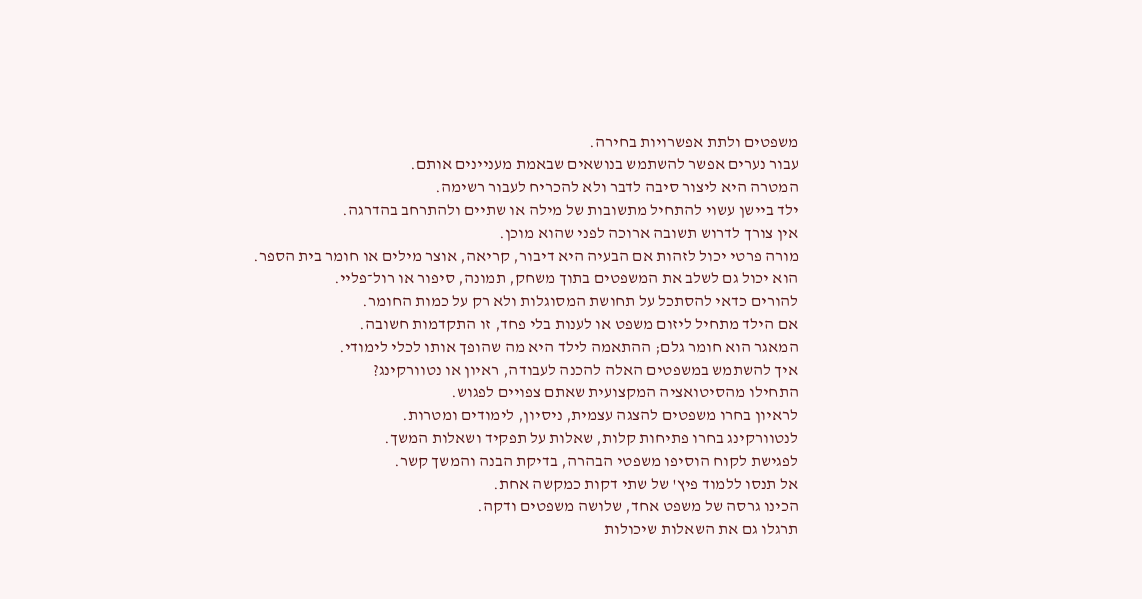משפטים ולתת אפשרויות בחירה.
עבור נערים אפשר להשתמש בנושאים שבאמת מעניינים אותם.
המטרה היא ליצור סיבה לדבר ולא להכריח לעבור רשימה.
ילד ביישן עשוי להתחיל מתשובות של מילה או שתיים ולהתרחב בהדרגה.
אין צורך לדרוש תשובה ארוכה לפני שהוא מוכן.
מורה פרטי יכול לזהות אם הבעיה היא דיבור, קריאה, אוצר מילים או חומר בית הספר.
הוא יכול גם לשלב את המשפטים בתוך משחק, תמונה, סיפור או רול־פליי.
להורים כדאי להסתכל על תחושת המסוגלות ולא רק על כמות החומר.
אם הילד מתחיל ליזום משפט או לענות בלי פחד, זו התקדמות חשובה.
המאגר הוא חומר גלם; ההתאמה לילד היא מה שהופך אותו לכלי לימודי.
איך להשתמש במשפטים האלה להכנה לעבודה, ראיון או נטוורקינג?
התחילו מהסיטואציה המקצועית שאתם צפויים לפגוש.
לראיון בחרו משפטים להצגה עצמית, ניסיון, לימודים ומטרות.
לנטוורקינג בחרו פתיחות קלות, שאלות על תפקיד ושאלות המשך.
לפגישת לקוח הוסיפו משפטי הבהרה, בדיקת הבנה והמשך קשר.
אל תנסו ללמוד פיץ' של שתי דקות כמקשה אחת.
הכינו גרסה של משפט אחד, שלושה משפטים ודקה.
תרגלו גם את השאלות שיכולות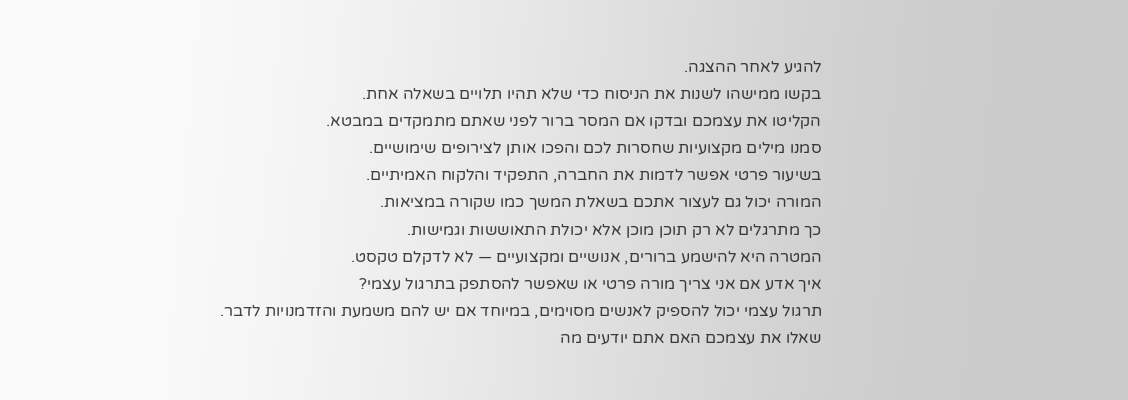להגיע לאחר ההצגה.
בקשו ממישהו לשנות את הניסוח כדי שלא תהיו תלויים בשאלה אחת.
הקליטו את עצמכם ובדקו אם המסר ברור לפני שאתם מתמקדים במבטא.
סמנו מילים מקצועיות שחסרות לכם והפכו אותן לצירופים שימושיים.
בשיעור פרטי אפשר לדמות את החברה, התפקיד והלקוח האמיתיים.
המורה יכול גם לעצור אתכם בשאלת המשך כמו שקורה במציאות.
כך מתרגלים לא רק תוכן מוכן אלא יכולת התאוששות וגמישות.
המטרה היא להישמע ברורים, אנושיים ומקצועיים — לא לדקלם טקסט.
איך אדע אם אני צריך מורה פרטי או שאפשר להסתפק בתרגול עצמי?
תרגול עצמי יכול להספיק לאנשים מסוימים, במיוחד אם יש להם משמעת והזדמנויות לדבר.
שאלו את עצמכם האם אתם יודעים מה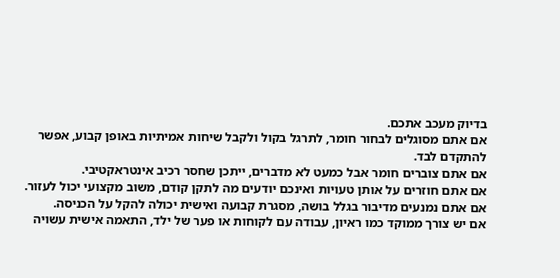בדיוק מעכב אתכם.
אם אתם מסוגלים לבחור חומר, לתרגל בקול ולקבל שיחות אמיתיות באופן קבוע, אפשר להתקדם לבד.
אם אתם צוברים חומר אבל כמעט לא מדברים, ייתכן שחסר רכיב אינטראקטיבי.
אם אתם חוזרים על אותן טעויות ואינכם יודעים מה לתקן קודם, משוב מקצועי יכול לעזור.
אם אתם נמנעים מדיבור בגלל בושה, מסגרת קבועה ואישית יכולה להקל על הכניסה.
אם יש צורך ממוקד כמו ראיון, עבודה עם לקוחות או פער של ילד, התאמה אישית עשויה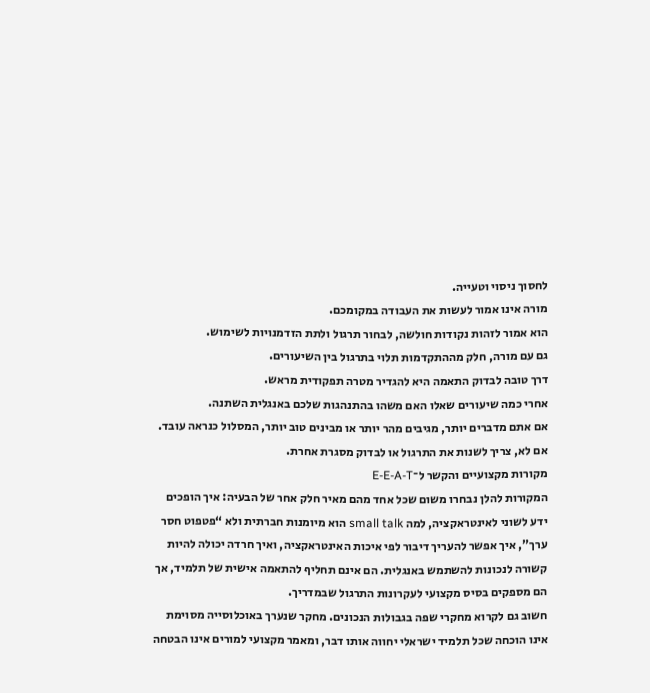לחסוך ניסוי וטעייה.
מורה אינו אמור לעשות את העבודה במקומכם.
הוא אמור לזהות נקודות חולשה, לבחור תרגול ולתת הזדמנויות לשימוש.
גם עם מורה, חלק מההתקדמות תלוי בתרגול בין השיעורים.
דרך טובה לבדוק התאמה היא להגדיר מטרה תפקודית מראש.
אחרי כמה שיעורים שאלו האם משהו בהתנהגות שלכם באנגלית השתנה.
אם אתם מדברים יותר, מגיבים מהר יותר או מבינים טוב יותר, המסלול כנראה עובד.
אם לא, צריך לשנות את התרגול או לבדוק מסגרת אחרת.
מקורות מקצועיים והקשר ל־E-E-A-T
המקורות להלן נבחרו משום שכל אחד מהם מאיר חלק אחר של הבעיה: איך הופכים ידע לשוני לאינטראקציה, למה small talk הוא מיומנות חברתית ולא “פטפוט חסר ערך”, איך אפשר להעריך דיבור לפי איכות האינטראקציה, ואיך חרדה יכולה להיות קשורה לנכונות להשתמש באנגלית. הם אינם תחליף להתאמה אישית של תלמיד, אך הם מספקים בסיס מקצועי לעקרונות התרגול שבמדריך.
חשוב גם לקרוא מחקרי שפה בגבולות הנכונים. מחקר שנערך באוכלוסייה מסוימת אינו הוכחה שכל תלמיד ישראלי יחווה אותו דבר, ומאמר מקצועי למורים אינו הבטחה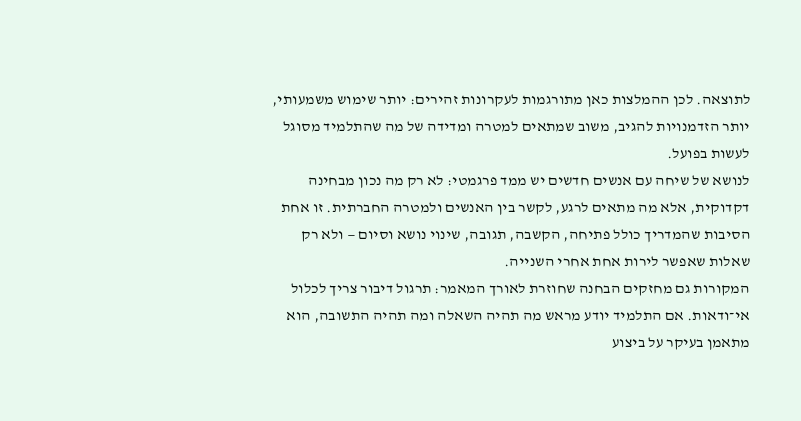לתוצאה. לכן ההמלצות כאן מתורגמות לעקרונות זהירים: יותר שימוש משמעותי, יותר הזדמנויות להגיב, משוב שמתאים למטרה ומדידה של מה שהתלמיד מסוגל לעשות בפועל.
לנושא של שיחה עם אנשים חדשים יש ממד פרגמטי: לא רק מה נכון מבחינה דקדוקית, אלא מה מתאים לרגע, לקשר בין האנשים ולמטרה החברתית. זו אחת הסיבות שהמדריך כולל פתיחה, הקשבה, תגובה, שינוי נושא וסיום — ולא רק שאלות שאפשר לירות אחת אחרי השנייה.
המקורות גם מחזקים הבחנה שחוזרת לאורך המאמר: תרגול דיבור צריך לכלול אי־ודאות. אם התלמיד יודע מראש מה תהיה השאלה ומה תהיה התשובה, הוא מתאמן בעיקר על ביצוע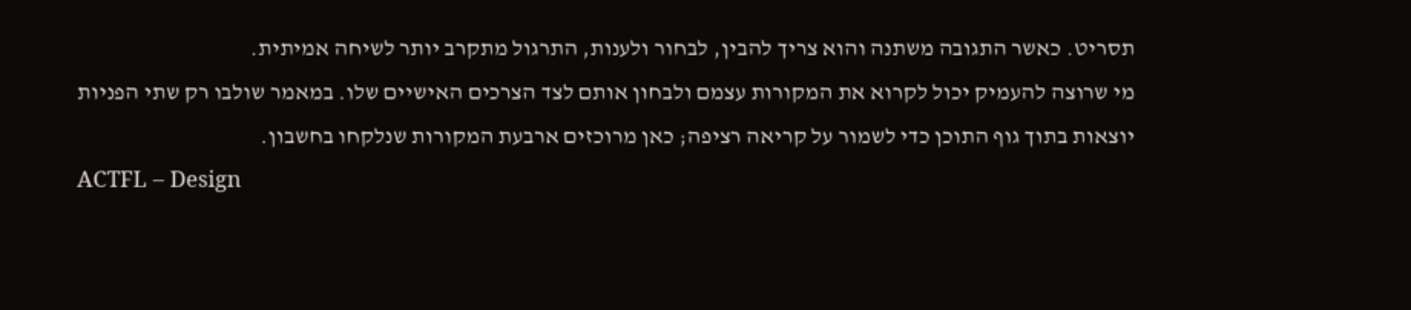תסריט. כאשר התגובה משתנה והוא צריך להבין, לבחור ולענות, התרגול מתקרב יותר לשיחה אמיתית.
מי שרוצה להעמיק יכול לקרוא את המקורות עצמם ולבחון אותם לצד הצרכים האישיים שלו. במאמר שולבו רק שתי הפניות יוצאות בתוך גוף התוכן כדי לשמור על קריאה רציפה; כאן מרוכזים ארבעת המקורות שנלקחו בחשבון.
ACTFL – Design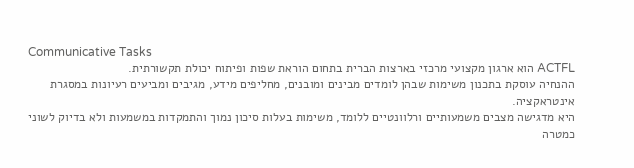Communicative Tasks
ACTFL הוא ארגון מקצועי מרכזי בארצות הברית בתחום הוראת שפות ופיתוח יכולת תקשורתית.
ההנחיה עוסקת בתכנון משימות שבהן לומדים מבינים ומובנים, מחליפים מידע, מגיבים ומביעים רעיונות במסגרת אינטראקציה.
היא מדגישה מצבים משמעותיים ורלוונטיים ללומד, משימות בעלות סיכון נמוך והתמקדות במשמעות ולא בדיוק לשוני כמטרה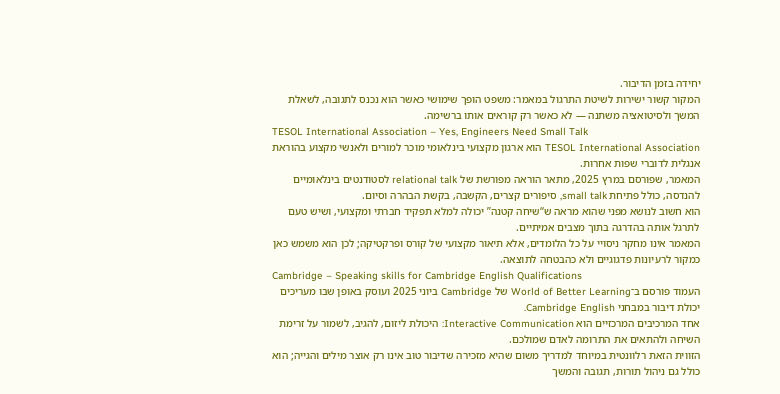יחידה בזמן הדיבור.
המקור קשור ישירות לשיטת התרגול במאמר: משפט הופך שימושי כאשר הוא נכנס לתגובה, לשאלת המשך ולסיטואציה משתנה — לא כאשר רק קוראים אותו ברשימה.
TESOL International Association – Yes, Engineers Need Small Talk
TESOL International Association הוא ארגון מקצועי בינלאומי מוכר למורים ולאנשי מקצוע בהוראת אנגלית לדוברי שפות אחרות.
המאמר, שפורסם במרץ 2025, מתאר הוראה מפורשת של relational talk לסטודנטים בינלאומיים להנדסה, כולל פתיחת small talk, סיפורים קצרים, הקשבה, בקשת הבהרה וסיום.
הוא חשוב לנושא מפני שהוא מראה ש“שיחה קטנה” יכולה למלא תפקיד חברתי ומקצועי, ושיש טעם לתרגל אותה בהדרגה בתוך מצבים אמיתיים.
המאמר אינו מחקר ניסויי על כל הלומדים, אלא תיאור מקצועי של קורס ופרקטיקה; לכן הוא משמש כאן כמקור לרעיונות פדגוגיים ולא כהבטחה לתוצאה.
Cambridge – Speaking skills for Cambridge English Qualifications
העמוד פורסם ב־World of Better Learning של Cambridge ביוני 2025 ועוסק באופן שבו מעריכים יכולת דיבור במבחני Cambridge English.
אחד המרכיבים המרכזיים הוא Interactive Communication: היכולת ליזום, להגיב, לשמור על זרימת השיחה ולהתאים את התרומה לאדם שמולכם.
הזווית הזאת רלוונטית במיוחד למדריך משום שהיא מזכירה שדיבור טוב אינו רק אוצר מילים והגייה; הוא כולל גם ניהול תורות, תגובה והמשך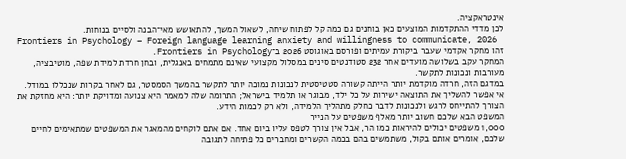אינטראקציה.
לכן מדדי ההתקדמות המוצעים כאן בוחנים גם כמה קל לפתוח שיחה, לשאול המשך, להתאושש מאי־הבנה ולסיים בנוחות.
Frontiers in Psychology – Foreign language learning anxiety and willingness to communicate, 2026
זהו מחקר אקדמי שעבר ביקורת עמיתים ופורסם באוגוסט 2026 ב־Frontiers in Psychology.
המחקר עקב בשלושה מועדים אחר 232 סטודנטים סינים במסלול מקצועי שאינם מתמחים באנגלית, ובחן חרדת למידת שפה, מוטיבציה, מעורבות ונכונות לתקשר.
במדגם הזה, חרדה מוקדמת יותר הייתה קשורה סטטיסטית לנכונות נמוכה יותר לתקשר בהמשך הסמסטר, גם לאחר בקרות שנכללו במודל.
אי אפשר להשליך את התוצאה ישירות על כל ילד, מבוגר או תלמיד בישראל; התרומה שלה למאמר היא צנועה ומדויקת יותר: היא מחזקת את הצורך להתייחס לרגש ולנכונות לדבר כחלק מתהליך הלמידה, ולא רק לכמות הידע.
המשפט הבא שלכם חשוב יותר מאלף משפטים על הנייר
1,000 משפטים יכולים להיראות כמו הר, אבל אין צורך לטפס עליו ביום אחד. אם אתם לוקחים מהמאגר את המשפטים שמתאימים לחיים שלכם, אומרים אותם בקול, משתמשים בהם בכמה הקשרים ומחברים כל פתיחה לתגובה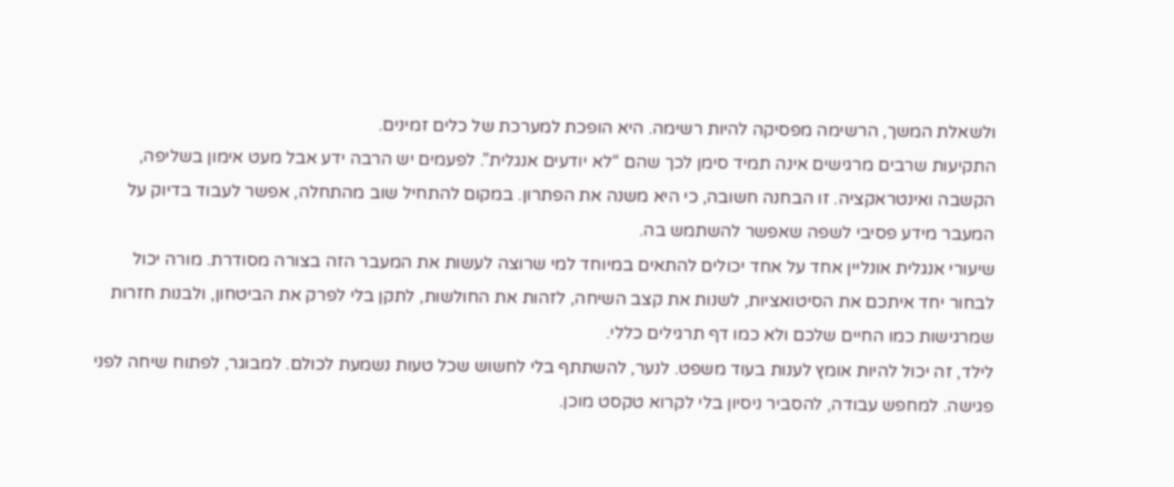ולשאלת המשך, הרשימה מפסיקה להיות רשימה. היא הופכת למערכת של כלים זמינים.
התקיעות שרבים מרגישים אינה תמיד סימן לכך שהם “לא יודעים אנגלית”. לפעמים יש הרבה ידע אבל מעט אימון בשליפה, הקשבה ואינטראקציה. זו הבחנה חשובה, כי היא משנה את הפתרון. במקום להתחיל שוב מהתחלה, אפשר לעבוד בדיוק על המעבר מידע פסיבי לשפה שאפשר להשתמש בה.
שיעורי אנגלית אונליין אחד על אחד יכולים להתאים במיוחד למי שרוצה לעשות את המעבר הזה בצורה מסודרת. מורה יכול לבחור יחד איתכם את הסיטואציות, לשנות את קצב השיחה, לזהות את החולשות, לתקן בלי לפרק את הביטחון, ולבנות חזרות שמרגישות כמו החיים שלכם ולא כמו דף תרגילים כללי.
לילד, זה יכול להיות אומץ לענות בעוד משפט. לנער, להשתתף בלי לחשוש שכל טעות נשמעת לכולם. למבוגר, לפתוח שיחה לפני פגישה. למחפש עבודה, להסביר ניסיון בלי לקרוא טקסט מוכן.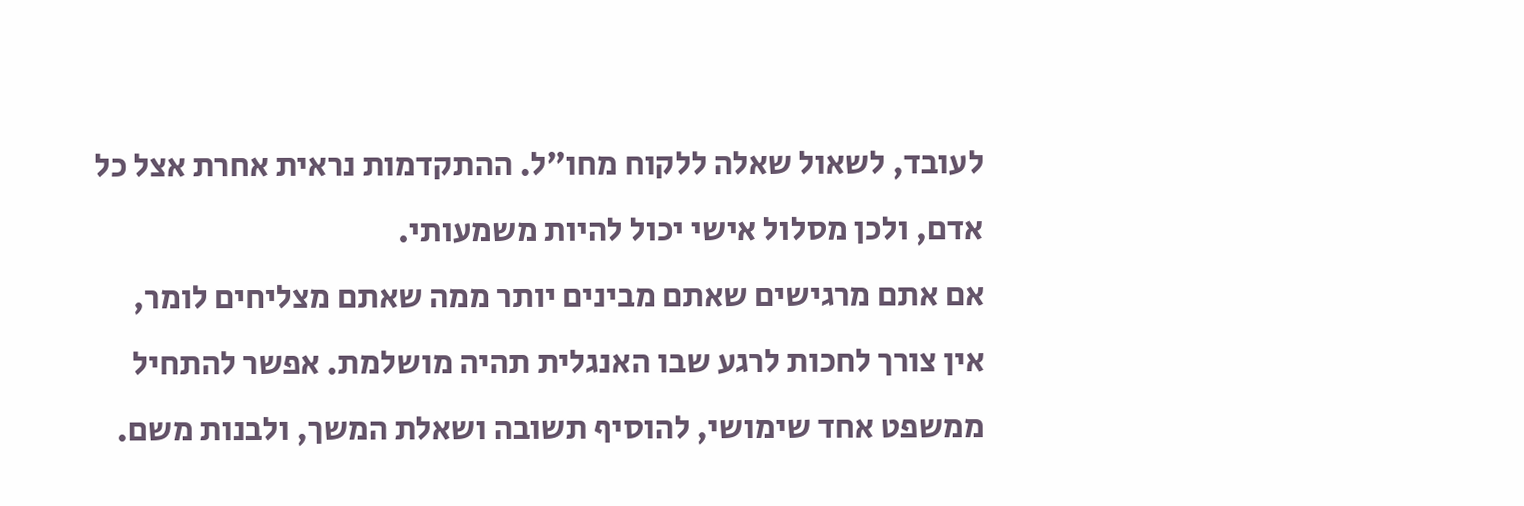לעובד, לשאול שאלה ללקוח מחו״ל. ההתקדמות נראית אחרת אצל כל אדם, ולכן מסלול אישי יכול להיות משמעותי.
אם אתם מרגישים שאתם מבינים יותר ממה שאתם מצליחים לומר, אין צורך לחכות לרגע שבו האנגלית תהיה מושלמת. אפשר להתחיל ממשפט אחד שימושי, להוסיף תשובה ושאלת המשך, ולבנות משם.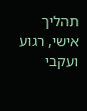תהליך אישי, רגוע ועקבי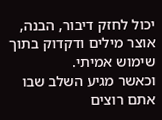יכול לחזק דיבור, הבנה, אוצר מילים ודקדוק בתוך שימוש אמיתי.
וכאשר מגיע השלב שבו אתם רוצים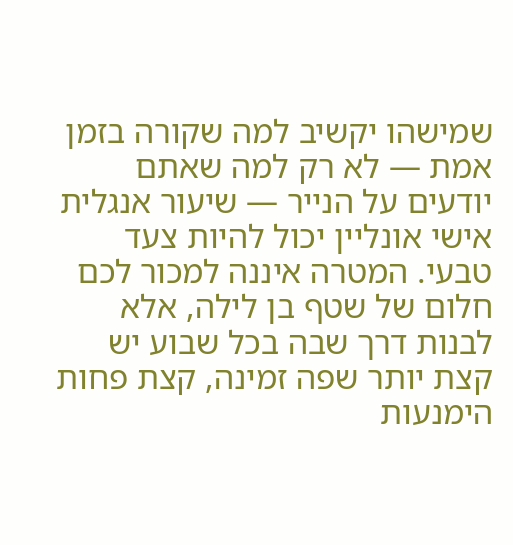שמישהו יקשיב למה שקורה בזמן אמת — לא רק למה שאתם יודעים על הנייר — שיעור אנגלית אישי אונליין יכול להיות צעד טבעי. המטרה איננה למכור לכם חלום של שטף בן לילה, אלא לבנות דרך שבה בכל שבוע יש קצת יותר שפה זמינה, קצת פחות הימנעות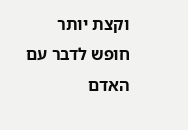וקצת יותר חופש לדבר עם האדם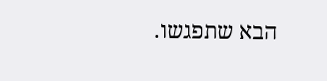הבא שתפגשו.